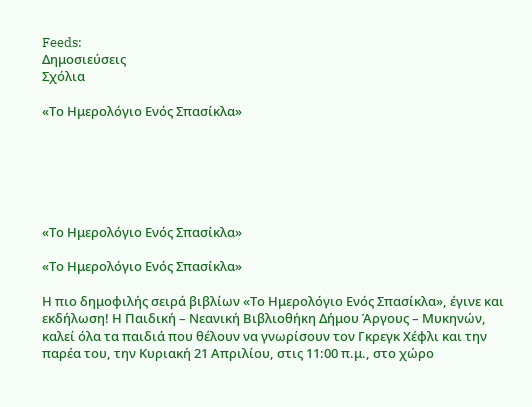Feeds:
Δημοσιεύσεις
Σχόλια

«Το Ημερολόγιο Ενός Σπασίκλα»






«Το Ημερολόγιο Ενός Σπασίκλα»

«Το Ημερολόγιο Ενός Σπασίκλα»

Η πιο δημοφιλής σειρά βιβλίων «Το Ημερολόγιο Ενός Σπασίκλα», έγινε και εκδήλωση! Η Παιδική – Νεανική Βιβλιοθήκη Δήμου Άργους – Μυκηνών, καλεί όλα τα παιδιά που θέλουν να γνωρίσουν τον Γκρεγκ Χέφλι και την παρέα του, την Κυριακή 21 Απριλίου, στις 11:00 π.μ., στο χώρο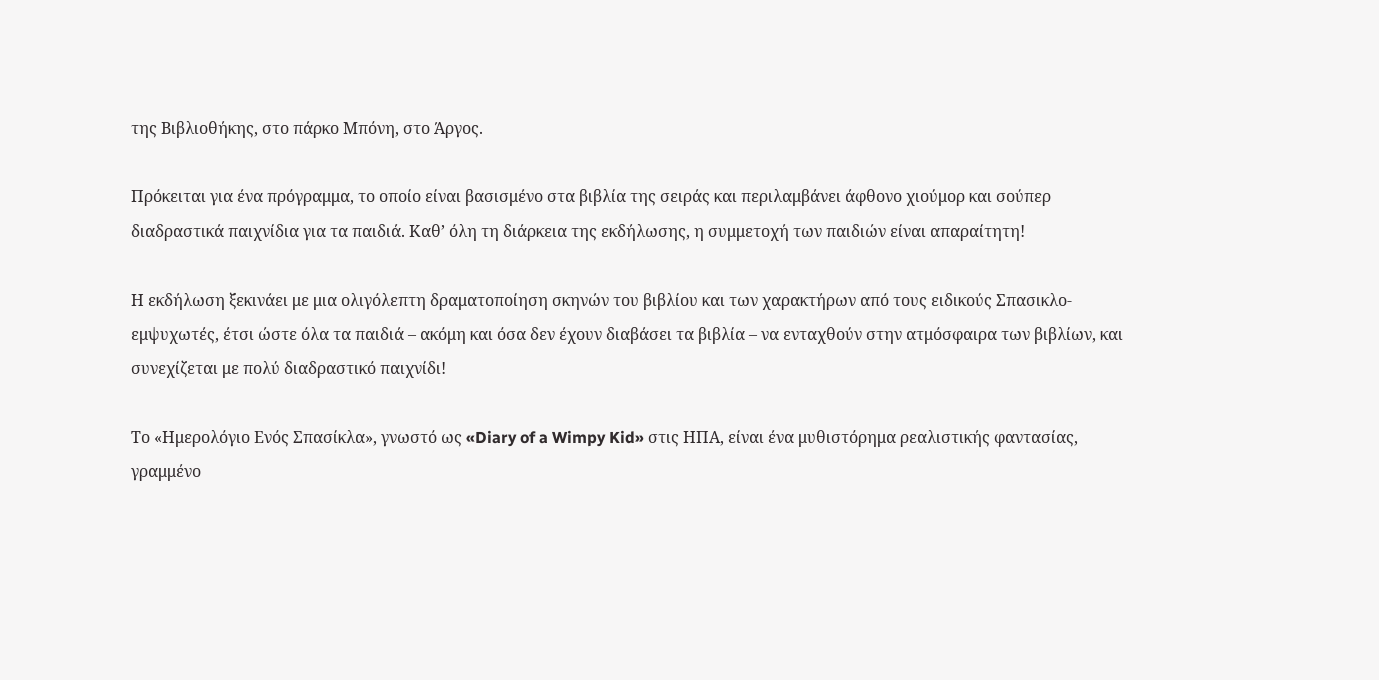της Βιβλιοθήκης, στο πάρκο Μπόνη, στο Άργος.

Πρόκειται για ένα πρόγραμμα, το οποίο είναι βασισμένο στα βιβλία της σειράς και περιλαμβάνει άφθονο χιούμορ και σούπερ διαδραστικά παιχνίδια για τα παιδιά. Καθ’ όλη τη διάρκεια της εκδήλωσης, η συμμετοχή των παιδιών είναι απαραίτητη!

Η εκδήλωση ξεκινάει με μια ολιγόλεπτη δραματοποίηση σκηνών του βιβλίου και των χαρακτήρων από τους ειδικούς Σπασικλο-εμψυχωτές, έτσι ώστε όλα τα παιδιά – ακόμη και όσα δεν έχουν διαβάσει τα βιβλία – να ενταχθούν στην ατμόσφαιρα των βιβλίων, και συνεχίζεται με πολύ διαδραστικό παιχνίδι!

Το «Ημερολόγιο Ενός Σπασίκλα», γνωστό ως «Diary of a Wimpy Kid» στις ΗΠΑ, είναι ένα μυθιστόρημα ρεαλιστικής φαντασίας, γραμμένο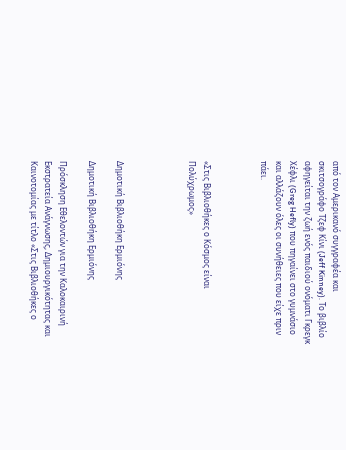από τον Αμερικανό συγγραφέα και σκιτσογράφο Τζεφ Κίνι (Jeff Kinney). Το βιβλίο αφηγείται την ζωή ενός παιδιού ονόματι Γκρεγκ Χέφλι (Greg Hefly) που πηγαίνει στο γυμνάσιο και αλλάζουν όλες οι συνήθειες που είχε πριν πάει.



«Στις Βιβλιοθήκες ο Κόσμος είναι Πολύχρωμος»




Δημοτική Βιβλιοθήκη Ερμιόνης

Δημοτική Βιβλιοθήκη Ερμιόνης

Πρόσκληση Εθελοντών για την Καλοκαιρινή Εκστρατεία Ανάγνωσης, Δημιουργικότητας και Καινοτομίας με τίτλο «Στις Βιβλιοθήκες ο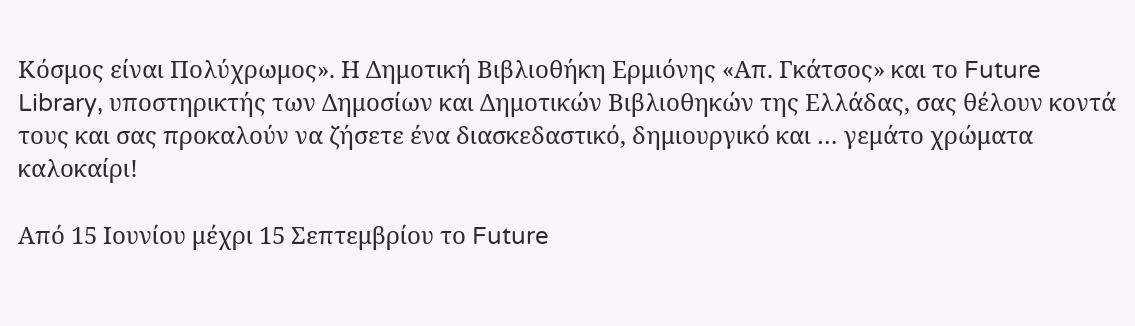Κόσμος είναι Πολύχρωμος». Η Δημοτική Βιβλιοθήκη Ερμιόνης «Απ. Γκάτσος» και το Future Library, υποστηρικτής των Δημοσίων και Δημοτικών Βιβλιοθηκών της Ελλάδας, σας θέλουν κοντά τους και σας προκαλούν να ζήσετε ένα διασκεδαστικό, δημιουργικό και … γεμάτο χρώματα καλοκαίρι!

Από 15 Ιουνίου μέχρι 15 Σεπτεμβρίου το Future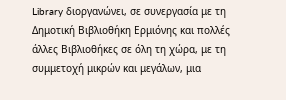Library διοργανώνει, σε συνεργασία με τη Δημοτική Βιβλιοθήκη Ερμιόνης και πολλές άλλες Βιβλιοθήκες σε όλη τη χώρα, με τη συμμετοχή μικρών και μεγάλων, μια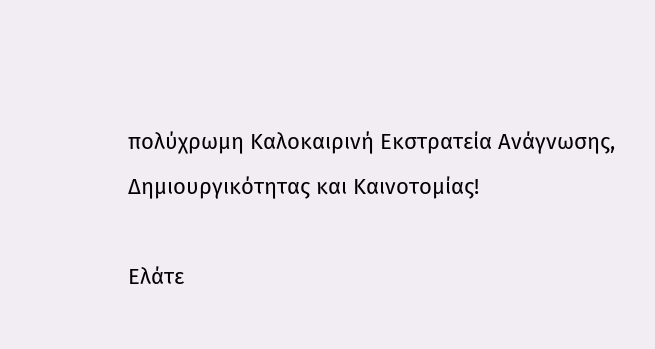πολύχρωμη Καλοκαιρινή Εκστρατεία Ανάγνωσης, Δημιουργικότητας και Καινοτομίας!

Ελάτε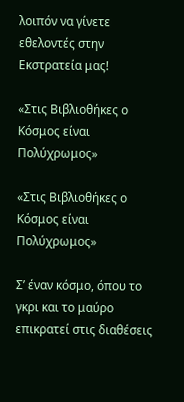λοιπόν να γίνετε εθελοντές στην Εκστρατεία μας!

«Στις Βιβλιοθήκες ο Κόσμος είναι Πολύχρωμος»

«Στις Βιβλιοθήκες ο Κόσμος είναι Πολύχρωμος»

Σ’ έναν κόσμο, όπου το γκρι και το μαύρο επικρατεί στις διαθέσεις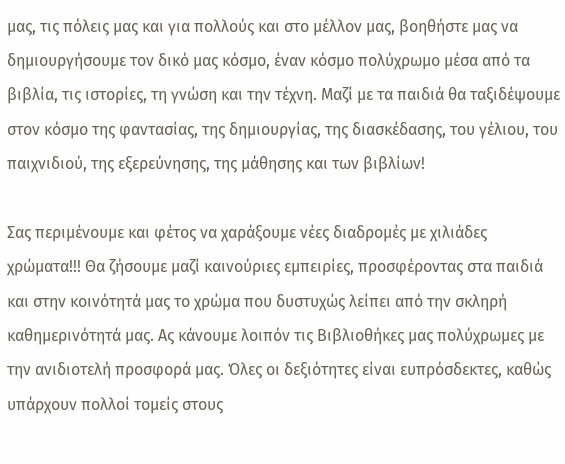μας, τις πόλεις μας και για πολλούς και στο μέλλον μας, βοηθήστε μας να δημιουργήσουμε τον δικό μας κόσμο, έναν κόσμο πολύχρωμο μέσα από τα βιβλία, τις ιστορίες, τη γνώση και την τέχνη. Μαζί με τα παιδιά θα ταξιδέψουμε στον κόσμο της φαντασίας, της δημιουργίας, της διασκέδασης, του γέλιου, του παιχνιδιού, της εξερεύνησης, της μάθησης και των βιβλίων!

Σας περιμένουμε και φέτος να χαράξουμε νέες διαδρομές με χιλιάδες χρώματα!!! Θα ζήσουμε μαζί καινούριες εμπειρίες, προσφέροντας στα παιδιά και στην κοινότητά μας το χρώμα που δυστυχώς λείπει από την σκληρή καθημερινότητά μας. Ας κάνουμε λοιπόν τις Βιβλιοθήκες μας πολύχρωμες με την ανιδιοτελή προσφορά μας. Όλες οι δεξιότητες είναι ευπρόσδεκτες, καθώς υπάρχουν πολλοί τομείς στους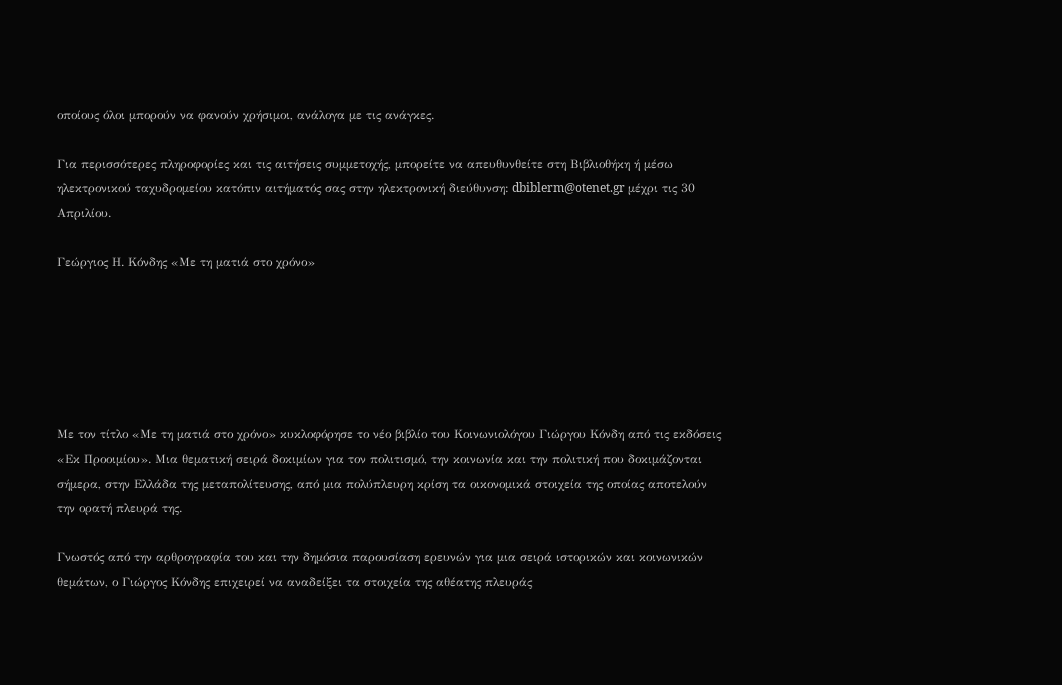οποίους όλοι μπορούν να φανούν χρήσιμοι, ανάλογα με τις ανάγκες.

Για περισσότερες πληροφορίες και τις αιτήσεις συμμετοχής, μπορείτε να απευθυνθείτε στη Βιβλιοθήκη ή μέσω ηλεκτρονικού ταχυδρομείου κατόπιν αιτήματός σας στην ηλεκτρονική διεύθυνση: dbiblerm@otenet.gr μέχρι τις 30 Απριλίου.

Γεώργιος Η. Κόνδης «Με τη ματιά στο χρόνο»






Με τον τίτλο «Με τη ματιά στο χρόνο» κυκλοφόρησε το νέο βιβλίο του Κοινωνιολόγου Γιώργου Κόνδη από τις εκδόσεις «Εκ Προοιμίου». Μια θεματική σειρά δοκιμίων για τον πολιτισμό, την κοινωνία και την πολιτική που δοκιμάζονται σήμερα, στην Ελλάδα της μεταπολίτευσης, από μια πολύπλευρη κρίση τα οικονομικά στοιχεία της οποίας αποτελούν την ορατή πλευρά της.

Γνωστός από την αρθρογραφία του και την δημόσια παρουσίαση ερευνών για μια σειρά ιστορικών και κοινωνικών θεμάτων, ο Γιώργος Κόνδης επιχειρεί να αναδείξει τα στοιχεία της αθέατης πλευράς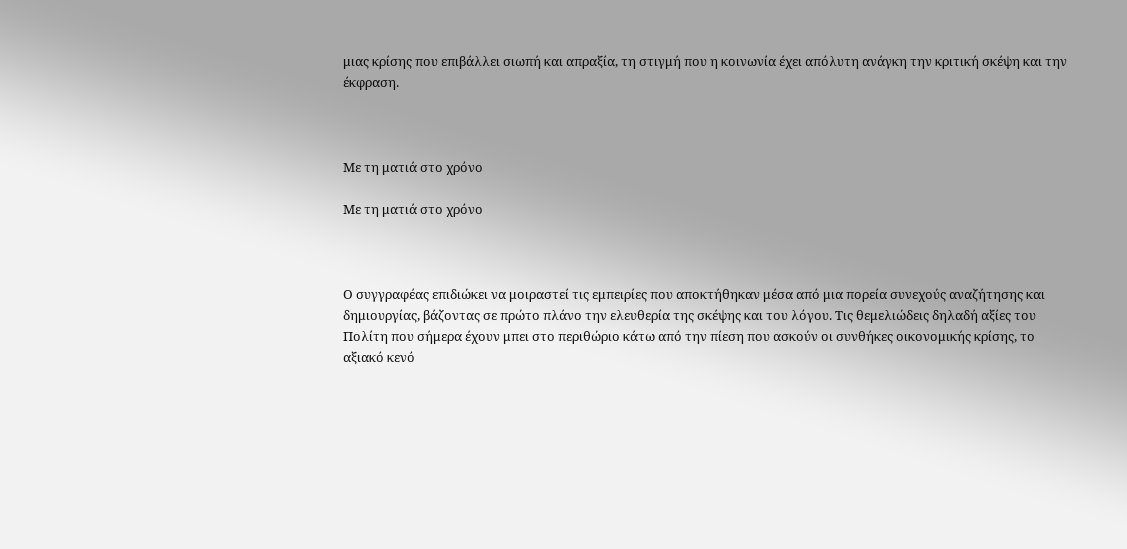μιας κρίσης που επιβάλλει σιωπή και απραξία, τη στιγμή που η κοινωνία έχει απόλυτη ανάγκη την κριτική σκέψη και την έκφραση.



Με τη ματιά στο χρόνο

Με τη ματιά στο χρόνο



Ο συγγραφέας επιδιώκει να μοιραστεί τις εμπειρίες που αποκτήθηκαν μέσα από μια πορεία συνεχούς αναζήτησης και δημιουργίας, βάζοντας σε πρώτο πλάνο την ελευθερία της σκέψης και του λόγου. Τις θεμελιώδεις δηλαδή αξίες του Πολίτη που σήμερα έχουν μπει στο περιθώριο κάτω από την πίεση που ασκούν οι συνθήκες οικονομικής κρίσης, το αξιακό κενό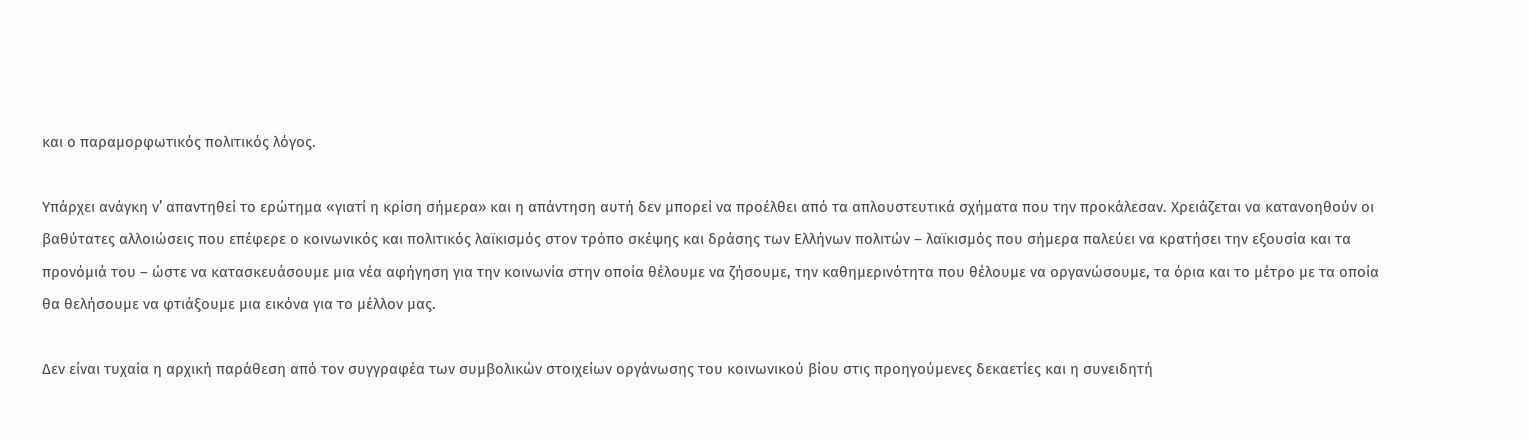και ο παραμορφωτικός πολιτικός λόγος.

Υπάρχει ανάγκη ν’ απαντηθεί το ερώτημα «γιατί η κρίση σήμερα» και η απάντηση αυτή δεν μπορεί να προέλθει από τα απλουστευτικά σχήματα που την προκάλεσαν. Χρειάζεται να κατανοηθούν οι βαθύτατες αλλοιώσεις που επέφερε ο κοινωνικός και πολιτικός λαϊκισμός στον τρόπο σκέψης και δράσης των Ελλήνων πολιτών – λαϊκισμός που σήμερα παλεύει να κρατήσει την εξουσία και τα προνόμιά του – ώστε να κατασκευάσουμε μια νέα αφήγηση για την κοινωνία στην οποία θέλουμε να ζήσουμε, την καθημερινότητα που θέλουμε να οργανώσουμε, τα όρια και το μέτρο με τα οποία θα θελήσουμε να φτιάξουμε μια εικόνα για το μέλλον μας.

Δεν είναι τυχαία η αρχική παράθεση από τον συγγραφέα των συμβολικών στοιχείων οργάνωσης του κοινωνικού βίου στις προηγούμενες δεκαετίες και η συνειδητή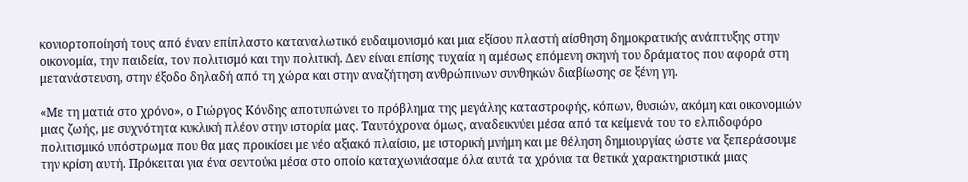κονιορτοποίησή τους από έναν επίπλαστο καταναλωτικό ευδαιμονισμό και μια εξίσου πλαστή αίσθηση δημοκρατικής ανάπτυξης στην οικονομία, την παιδεία, τον πολιτισμό και την πολιτική. Δεν είναι επίσης τυχαία η αμέσως επόμενη σκηνή του δράματος που αφορά στη μετανάστευση, στην έξοδο δηλαδή από τη χώρα και στην αναζήτηση ανθρώπινων συνθηκών διαβίωσης σε ξένη γη.

«Με τη ματιά στο χρόνο», ο Γιώργος Κόνδης αποτυπώνει το πρόβλημα της μεγάλης καταστροφής, κόπων, θυσιών, ακόμη και οικονομιών μιας ζωής, με συχνότητα κυκλική πλέον στην ιστορία μας. Ταυτόχρονα όμως, αναδεικνύει μέσα από τα κείμενά του το ελπιδοφόρο πολιτισμικό υπόστρωμα που θα μας προικίσει με νέο αξιακό πλαίσιο, με ιστορική μνήμη και με θέληση δημιουργίας ώστε να ξεπεράσουμε την κρίση αυτή. Πρόκειται για ένα σεντούκι μέσα στο οποίο καταχωνιάσαμε όλα αυτά τα χρόνια τα θετικά χαρακτηριστικά μιας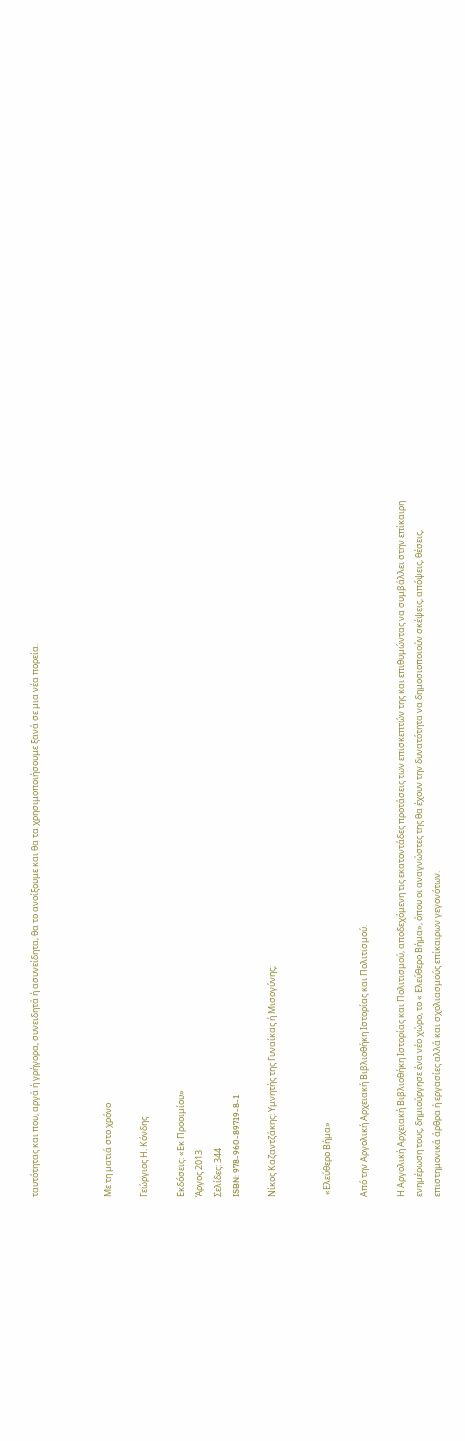ταυτότητας και που, αργά ή γρήγορα, συνειδητά ή ασυνείδητα, θα το ανοίξουμε και θα τα χρησιμοποιήσουμε ξανά σε μια νέα πορεία.



Με τη ματιά στο χρόνο

Γεώργιος Η. Κόνδης

Εκδόσεις: «Εκ Προοιμίου»
Άργος 2013
Σελίδες: 344
ISBN: 978-960-89719-8-1

Νίκος Καζαντζάκης: Υμνητής της Γυναίκας ή Μισογύνης;


 «Ελεύθερο Βήμα»

Από την Αργολική Αρχειακή Βιβλιοθήκη Ιστορίας και Πολιτισμού.

Η Αργολική Αρχειακή Βιβλιοθήκη Ιστορίας και Πολιτισμού, αποδεχόμενη τις εκατοντάδες προτάσεις των επισκεπτών της και επιθυμώντας να συμβάλλει στην επίκαιρη ενημέρωση τους, δημιούργησε ένα νέο χώρο, το « Ελεύθερο Βήμα», όπου οι αναγνώστες της θα έχουν την δυνατότητα να δημοσιοποιούν σκέψεις, απόψεις, θέσεις, επιστημονικά άρθρα ή εργασίες αλλά και σχολιασμούς επίκαιρων γεγονότων.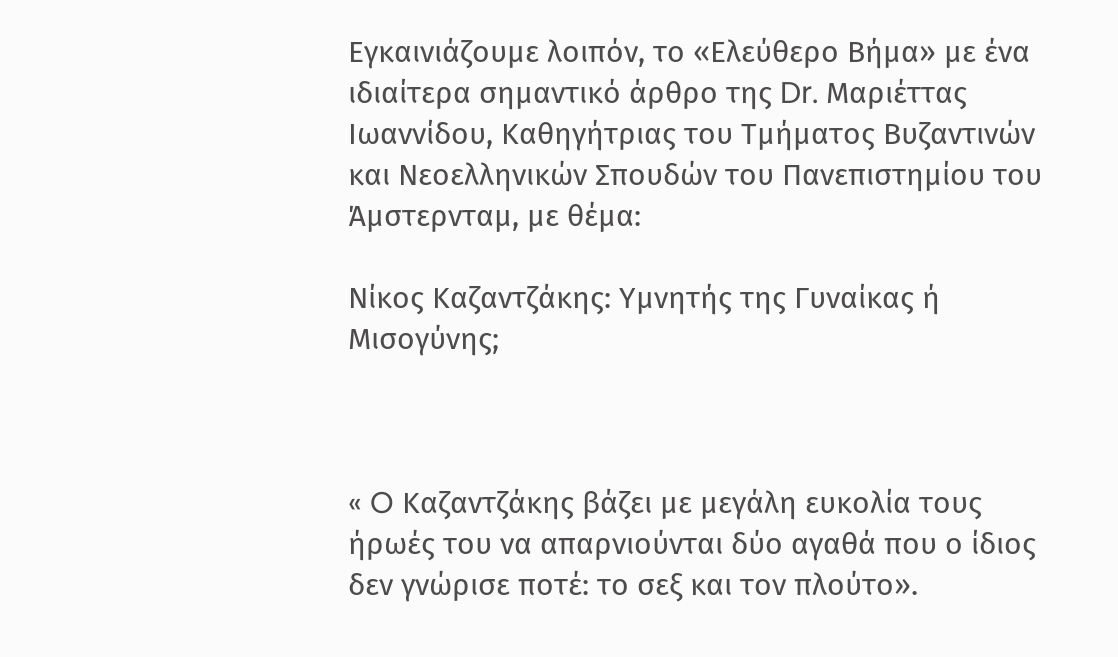Εγκαινιάζουμε λοιπόν, το «Ελεύθερο Βήμα» με ένα ιδιαίτερα σημαντικό άρθρο της Dr. Μαριέττας Ιωαννίδου, Καθηγήτριας του Τμήματος Βυζαντινών και Νεοελληνικών Σπουδών του Πανεπιστημίου του Άμστερνταμ, με θέμα:

Νίκος Καζαντζάκης: Υμνητής της Γυναίκας ή Μισογύνης;



« O Καζαντζάκης βάζει με μεγάλη ευκολία τους ήρωές του να απαρνιούνται δύο αγαθά που ο ίδιος δεν γνώρισε ποτέ: το σεξ και τον πλούτο».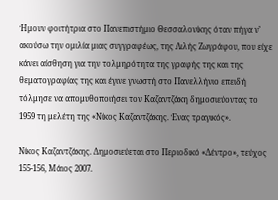Ήμουν φοιτήτρια στο Πανεπιστήμιο Θεσσαλονίκης όταν πήγα ν’ ακούσω την ομιλία μιας συγγραφέως, της Λιλής Ζωγράφου, που είχε κάνει αίσθηση για την τολμηρότητα της γραφής της και της θεματογραφίας της και έγινε γνωστή στο Πανελλήνιο επειδή τόλμησε να απομυθοποιήσει τον Καζαντζάκη δημοσιεύοντας το 1959 τη μελέτη της «Νίκος Καζαντζάκης. Ένας τραγικός».

Νίκος Καζαντζάκης. Δημοσιεύεται στο Περιοδικό «Δέντρο», τεύχος 155-156, Μάιος 2007.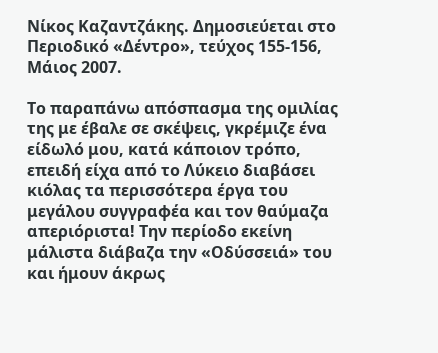Νίκος Καζαντζάκης. Δημοσιεύεται στο Περιοδικό «Δέντρο», τεύχος 155-156, Μάιος 2007.

Το παραπάνω απόσπασμα της ομιλίας της με έβαλε σε σκέψεις, γκρέμιζε ένα είδωλό μου, κατά κάποιον τρόπο, επειδή είχα από το Λύκειο διαβάσει κιόλας τα περισσότερα έργα του μεγάλου συγγραφέα και τον θαύμαζα απεριόριστα! Την περίοδο εκείνη μάλιστα διάβαζα την «Οδύσσειά» του και ήμουν άκρως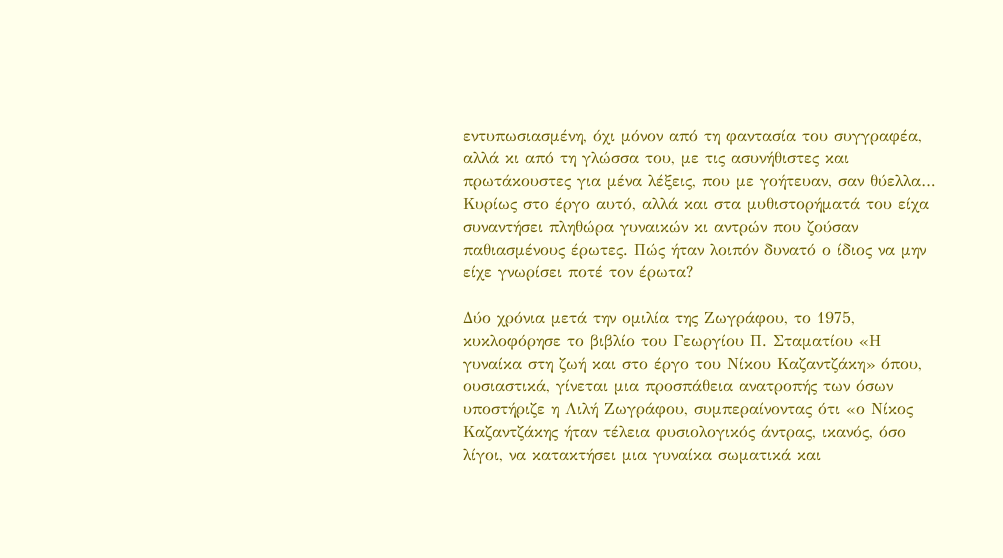εντυπωσιασμένη, όχι μόνον από τη φαντασία του συγγραφέα, αλλά κι από τη γλώσσα του, με τις ασυνήθιστες και πρωτάκουστες για μένα λέξεις, που με γοήτευαν, σαν θύελλα… Κυρίως στο έργο αυτό, αλλά και στα μυθιστορήματά του είχα συναντήσει πληθώρα γυναικών κι αντρών που ζούσαν παθιασμένους έρωτες. Πώς ήταν λοιπόν δυνατό ο ίδιος να μην είχε γνωρίσει ποτέ τον έρωτα?

Δύο χρόνια μετά την ομιλία της Ζωγράφου, το 1975, κυκλοφόρησε το βιβλίο του Γεωργίου Π. Σταματίου «Η γυναίκα στη ζωή και στο έργο του Νίκου Καζαντζάκη» όπου, ουσιαστικά, γίνεται μια προσπάθεια ανατροπής των όσων υποστήριζε η Λιλή Ζωγράφου, συμπεραίνοντας ότι «ο Νίκος Καζαντζάκης ήταν τέλεια φυσιολογικός άντρας, ικανός, όσο λίγοι, να κατακτήσει μια γυναίκα σωματικά και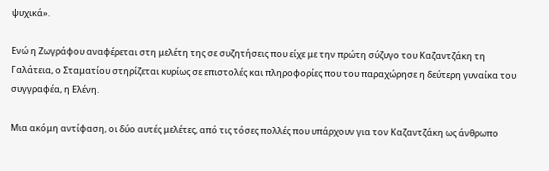ψυχικά».

Ενώ η Ζωγράφου αναφέρεται στη μελέτη της σε συζητήσεις που είχε με την πρώτη σύζυγο του Καζαντζάκη τη Γαλάτεια, ο Σταματίου στηρίζεται κυρίως σε επιστολές και πληροφορίες που του παραχώρησε η δεύτερη γυναίκα του συγγραφέα, η Ελένη.

Μια ακόμη αντίφαση, οι δύο αυτές μελέτες, από τις τόσες πολλές που υπάρχουν για τον Καζαντζάκη ως άνθρωπο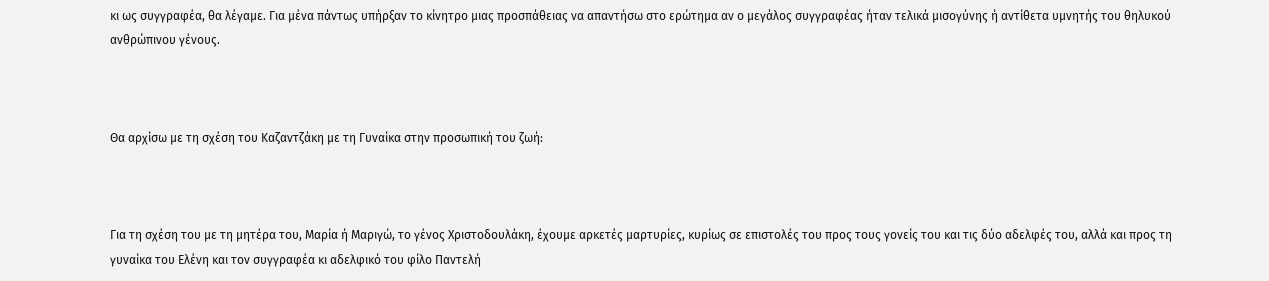κι ως συγγραφέα, θα λέγαμε. Για μένα πάντως υπήρξαν το κίνητρο μιας προσπάθειας να απαντήσω στο ερώτημα αν ο μεγάλος συγγραφέας ήταν τελικά μισογύνης ή αντίθετα υμνητής του θηλυκού ανθρώπινου γένους.



Θα αρχίσω με τη σχέση του Καζαντζάκη με τη Γυναίκα στην προσωπική του ζωή:



Για τη σχέση του με τη μητέρα του, Μαρία ή Μαριγώ, το γένος Χριστοδουλάκη, έχουμε αρκετές μαρτυρίες, κυρίως σε επιστολές του προς τους γονείς του και τις δύο αδελφές του, αλλά και προς τη γυναίκα του Ελένη και τον συγγραφέα κι αδελφικό του φίλο Παντελή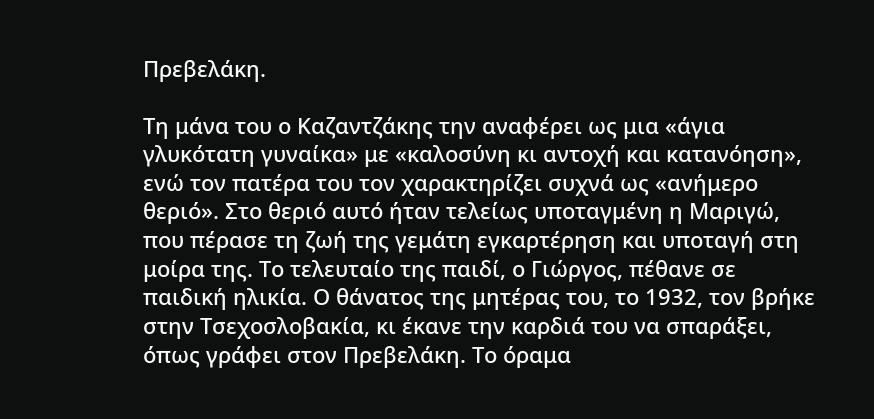Πρεβελάκη.

Τη μάνα του ο Καζαντζάκης την αναφέρει ως μια «άγια γλυκότατη γυναίκα» με «καλοσύνη κι αντοχή και κατανόηση», ενώ τον πατέρα του τον χαρακτηρίζει συχνά ως «ανήμερο θεριό». Στο θεριό αυτό ήταν τελείως υποταγμένη η Μαριγώ, που πέρασε τη ζωή της γεμάτη εγκαρτέρηση και υποταγή στη μοίρα της. Το τελευταίο της παιδί, ο Γιώργος, πέθανε σε παιδική ηλικία. Ο θάνατος της μητέρας του, το 1932, τον βρήκε στην Τσεχοσλοβακία, κι έκανε την καρδιά του να σπαράξει, όπως γράφει στον Πρεβελάκη. Το όραμα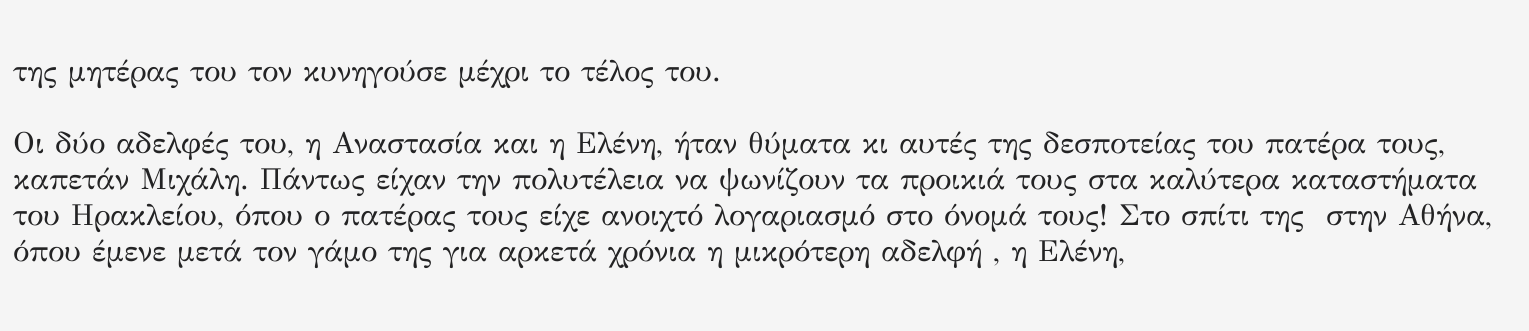της μητέρας του τον κυνηγούσε μέχρι το τέλος του.

Οι δύο αδελφές του, η Αναστασία και η Ελένη, ήταν θύματα κι αυτές της δεσποτείας του πατέρα τους, καπετάν Μιχάλη. Πάντως είχαν την πολυτέλεια να ψωνίζουν τα προικιά τους στα καλύτερα καταστήματα του Ηρακλείου, όπου ο πατέρας τους είχε ανοιχτό λογαριασμό στο όνομά τους! Στο σπίτι της  στην Αθήνα, όπου έμενε μετά τον γάμο της για αρκετά χρόνια η μικρότερη αδελφή , η Ελένη,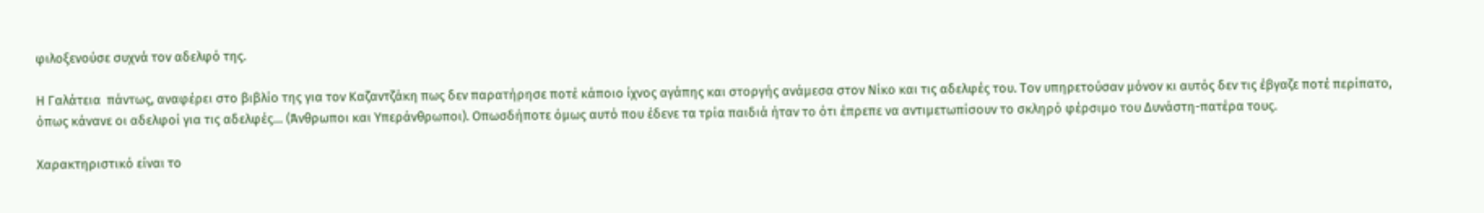φιλοξενούσε συχνά τον αδελφό της.

Η Γαλάτεια  πάντως, αναφέρει στο βιβλίο της για τον Καζαντζάκη πως δεν παρατήρησε ποτέ κάποιο ίχνος αγάπης και στοργής ανάμεσα στον Νίκο και τις αδελφές του. Τον υπηρετούσαν μόνον κι αυτός δεν τις έβγαζε ποτέ περίπατο, όπως κάνανε οι αδελφοί για τις αδελφές… (Άνθρωποι και Υπεράνθρωποι). Οπωσδήποτε όμως αυτό που έδενε τα τρία παιδιά ήταν το ότι έπρεπε να αντιμετωπίσουν το σκληρό φέρσιμο του Δυνάστη-πατέρα τους.

Χαρακτηριστικό είναι το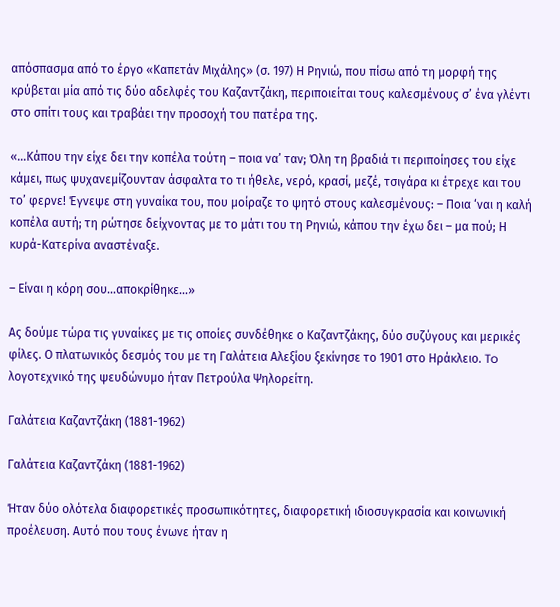απόσπασμα από το έργο «Καπετάν Μιχάλης» (σ. 197) Η Ρηνιώ, που πίσω από τη μορφή της κρύβεται μία από τις δύο αδελφές του Καζαντζάκη, περιποιείται τους καλεσμένους σ’ ένα γλέντι στο σπίτι τους και τραβάει την προσοχή του πατέρα της.

«…Κάπου την είχε δει την κοπέλα τούτη – ποια να’ ταν; Όλη τη βραδιά τι περιποίησες του είχε κάμει, πως ψυχανεμίζουνταν άσφαλτα το τι ήθελε, νερό, κρασί, μεζέ, τσιγάρα κι έτρεχε και του το’ φερνε! Έγνεψε στη γυναίκα του, που μοίραζε το ψητό στους καλεσμένους: – Ποια ‘ναι η καλή κοπέλα αυτή; τη ρώτησε δείχνοντας με το μάτι του τη Ρηνιώ, κάπου την έχω δει – μα πού; Η κυρά-Κατερίνα αναστέναξε.

– Είναι η κόρη σου…αποκρίθηκε…»

Ας δούμε τώρα τις γυναίκες με τις οποίες συνδέθηκε ο Καζαντζάκης, δύο συζύγους και μερικές φίλες. Ο πλατωνικός δεσμός του με τη Γαλάτεια Αλεξίου ξεκίνησε το 1901 στο Ηράκλειο. To λογοτεχνικό της ψευδώνυμο ήταν Πετρούλα Ψηλορείτη.

Γαλάτεια Καζαντζάκη (1881-1962)

Γαλάτεια Καζαντζάκη (1881-1962)

Ήταν δύο ολότελα διαφορετικές προσωπικότητες, διαφορετική ιδιοσυγκρασία και κοινωνική προέλευση. Αυτό που τους ένωνε ήταν η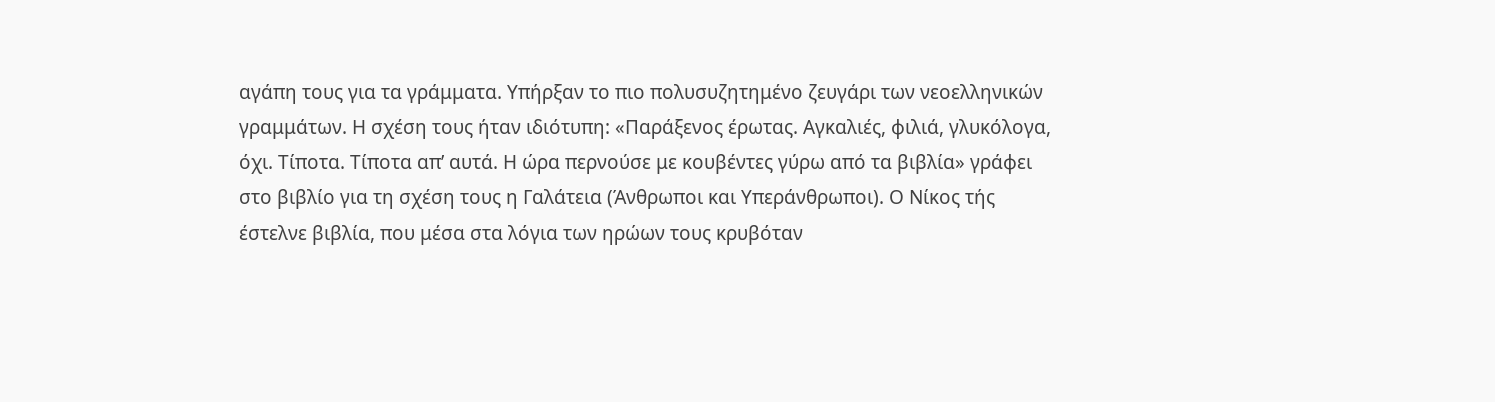αγάπη τους για τα γράμματα. Υπήρξαν το πιο πολυσυζητημένο ζευγάρι των νεοελληνικών γραμμάτων. Η σχέση τους ήταν ιδιότυπη: «Παράξενος έρωτας. Αγκαλιές, φιλιά, γλυκόλογα, όχι. Τίποτα. Τίποτα απ’ αυτά. Η ώρα περνούσε με κουβέντες γύρω από τα βιβλία» γράφει στο βιβλίο για τη σχέση τους η Γαλάτεια (Άνθρωποι και Υπεράνθρωποι). Ο Νίκος τής έστελνε βιβλία, που μέσα στα λόγια των ηρώων τους κρυβόταν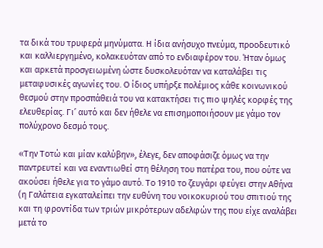τα δικά του τρυφερά μηνύματα. Η ίδια ανήσυχο πνεύμα, προοδευτικό και καλλιεργημένο, κολακευόταν από το ενδιαφέρον του. Ήταν όμως και αρκετά προσγειωμένη ώστε δυσκολευόταν να καταλάβει τις μεταφυσικές αγωνίες του. Ο ίδιος υπήρξε πολέμιος κάθε κοινωνικού θεσμού στην προσπάθειά του να κατακτήσει τις πιο ψηλές κορφές της ελευθερίας. Γι’ αυτό και δεν ήθελε να επισημοποιήσουν με γάμο τον πολύχρονο δεσμό τους.

«Την Τοτώ και μίαν καλύβην», έλεγε, δεν αποφάσιζε όμως να την παντρευτεί και να εναντιωθεί στη θέληση του πατέρα του, που ούτε να ακούσει ήθελε για το γάμο αυτό. Το 1910 το ζευγάρι φεύγει στην Αθήνα (η Γαλάτεια εγκαταλείπει την ευθύνη του νοικοκυριού του σπιτιού της και τη φροντίδα των τριών μικρότερων αδελφών της που είχε αναλάβει μετά το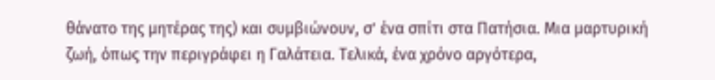θάνατο της μητέρας της) και συμβιώνουν, σ’ ένα σπίτι στα Πατήσια. Mια μαρτυρική ζωή, όπως την περιγράφει η Γαλάτεια. Τελικά, ένα χρόνο αργότερα,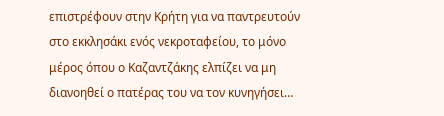επιστρέφουν στην Κρήτη για να παντρευτούν στο εκκλησάκι ενός νεκροταφείου, το μόνο μέρος όπου ο Καζαντζάκης ελπίζει να μη διανοηθεί ο πατέρας του να τον κυνηγήσει…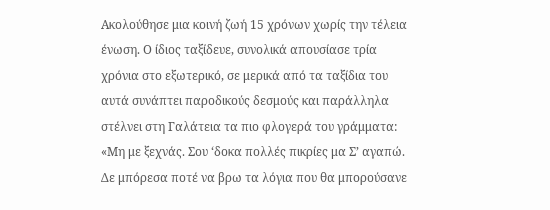Ακολούθησε μια κοινή ζωή 15 χρόνων χωρίς την τέλεια ένωση. Ο ίδιος ταξίδευε, συνολικά απουσίασε τρία χρόνια στο εξωτερικό, σε μερικά από τα ταξίδια του αυτά συνάπτει παροδικούς δεσμούς και παράλληλα στέλνει στη Γαλάτεια τα πιο φλογερά του γράμματα: «Μη με ξεχνάς. Σου ‘δοκα πολλές πικρίες μα Σ’ αγαπώ. Δε μπόρεσα ποτέ να βρω τα λόγια που θα μπορούσανε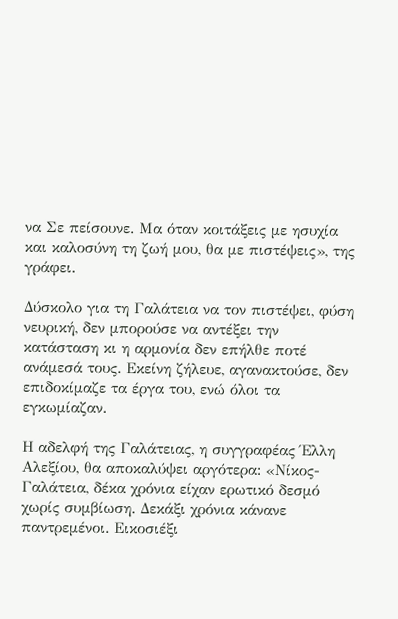να Σε πείσουνε. Μα όταν κοιτάξεις με ησυχία και καλοσύνη τη ζωή μου, θα με πιστέψεις», της γράφει.

Δύσκολο για τη Γαλάτεια να τον πιστέψει, φύση νευρική, δεν μπορούσε να αντέξει την κατάσταση κι η αρμονία δεν επήλθε ποτέ ανάμεσά τους. Εκείνη ζήλευε, αγανακτούσε, δεν επιδοκίμαζε τα έργα του, ενώ όλοι τα εγκωμίαζαν.

Η αδελφή της Γαλάτειας, η συγγραφέας Έλλη Αλεξίου, θα αποκαλύψει αργότερα: «Νίκος-Γαλάτεια, δέκα χρόνια είχαν ερωτικό δεσμό χωρίς συμβίωση. Δεκάξι χρόνια κάνανε παντρεμένοι. Εικοσιέξι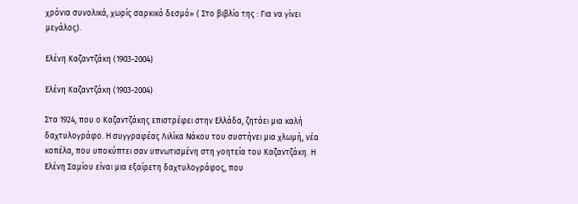χρόνια συνολικά, χωρίς σαρκικό δεσμό» ( Στο βιβλίο της : Για να γίνει μεγάλος).

Ελένη Καζαντζάκη (1903-2004)

Ελένη Καζαντζάκη (1903-2004)

Στα 1924, που ο Καζαντζάκης επιστρέφει στην Ελλάδα, ζητάει μια καλή δαχτυλογράφο. Η συγγραφέας Λιλίκα Νάκου του συστήνει μια χλωμή, νέα κοπέλα, που υποκύπτει σαν υπνωτισμένη στη γοητεία του Καζαντζάκη. Η Ελένη Σαμίου είναι μια εξαίρετη δαχτυλογράφος, που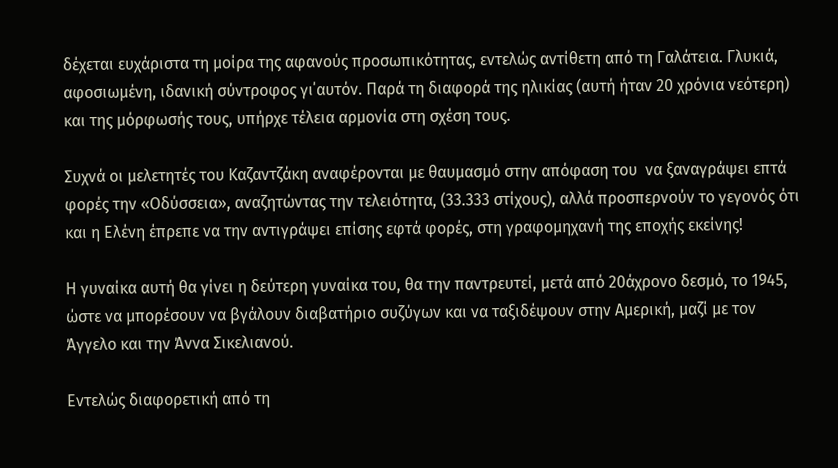δέχεται ευχάριστα τη μοίρα της αφανούς προσωπικότητας, εντελώς αντίθετη από τη Γαλάτεια. Γλυκιά, αφοσιωμένη, ιδανική σύντροφος γι΄αυτόν. Παρά τη διαφορά της ηλικίας (αυτή ήταν 20 χρόνια νεότερη) και της μόρφωσής τους, υπήρχε τέλεια αρμονία στη σχέση τους.

Συχνά οι μελετητές του Καζαντζάκη αναφέρονται με θαυμασμό στην απόφαση του  να ξαναγράψει επτά φορές την «Οδύσσεια», αναζητώντας την τελειότητα, (33.333 στίχους), αλλά προσπερνούν το γεγονός ότι και η Ελένη έπρεπε να την αντιγράψει επίσης εφτά φορές, στη γραφομηχανή της εποχής εκείνης!

Η γυναίκα αυτή θα γίνει η δεύτερη γυναίκα του, θα την παντρευτεί, μετά από 20άχρονο δεσμό, το 1945, ώστε να μπορέσουν να βγάλουν διαβατήριο συζύγων και να ταξιδέψουν στην Αμερική, μαζί με τον Άγγελο και την Άννα Σικελιανού.

Εντελώς διαφορετική από τη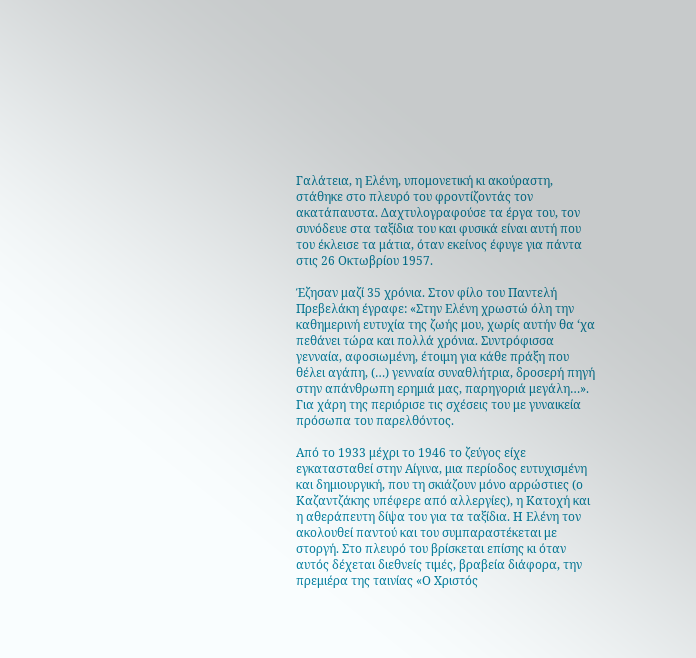Γαλάτεια, η Ελένη, υπομονετική κι ακούραστη, στάθηκε στο πλευρό του φροντίζοντάς τον ακατάπαυστα. Δαχτυλογραφούσε τα έργα του, τον συνόδευε στα ταξίδια του και φυσικά είναι αυτή που του έκλεισε τα μάτια, όταν εκείνος έφυγε για πάντα στις 26 Οκτωβρίου 1957.

Έζησαν μαζί 35 χρόνια. Στον φίλο του Παντελή Πρεβελάκη έγραφε: «Στην Ελένη χρωστώ όλη την καθημερινή ευτυχία της ζωής μου, χωρίς αυτήν θα ‘χα πεθάνει τώρα και πολλά χρόνια. Συντρόφισσα γενναία, αφοσιωμένη, έτοιμη για κάθε πράξη που θέλει αγάπη, (…) γενναία συναθλήτρια, δροσερή πηγή στην απάνθρωπη ερημιά μας, παρηγοριά μεγάλη…». Για χάρη της περιόρισε τις σχέσεις του με γυναικεία πρόσωπα του παρελθόντος.

Από το 1933 μέχρι το 1946 το ζεύγος είχε εγκατασταθεί στην Αίγινα, μια περίοδος ευτυχισμένη και δημιουργική, που τη σκιάζουν μόνο αρρώστιες (ο Καζαντζάκης υπέφερε από αλλεργίες), η Κατοχή και η αθεράπευτη δίψα του για τα ταξίδια. Η Ελένη τον ακολουθεί παντού και του συμπαραστέκεται με στοργή. Στο πλευρό του βρίσκεται επίσης κι όταν αυτός δέχεται διεθνείς τιμές, βραβεία διάφορα, την πρεμιέρα της ταινίας «Ο Χριστός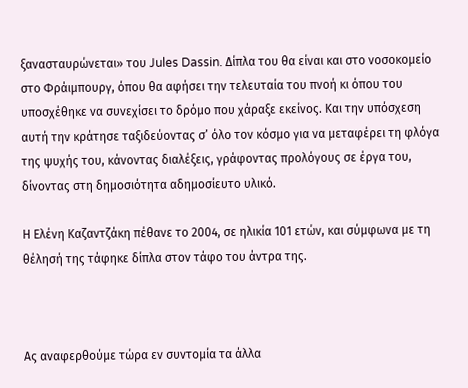ξανασταυρώνεται» του Jules Dassin. Δίπλα του θα είναι και στο νοσοκομείο στο Φράιμπουργ, όπου θα αφήσει την τελευταία του πνοή κι όπου του υποσχέθηκε να συνεχίσει το δρόμο που χάραξε εκείνος. Και την υπόσχεση αυτή την κράτησε ταξιδεύοντας σ’ όλο τον κόσμο για να μεταφέρει τη φλόγα της ψυχής του, κάνοντας διαλέξεις, γράφοντας προλόγους σε έργα του, δίνοντας στη δημοσιότητα αδημοσίευτο υλικό.

Η Ελένη Καζαντζάκη πέθανε το 2004, σε ηλικία 101 ετών, και σύμφωνα με τη θέλησή της τάφηκε δίπλα στον τάφο του άντρα της.



Ας αναφερθούμε τώρα εν συντομία τα άλλα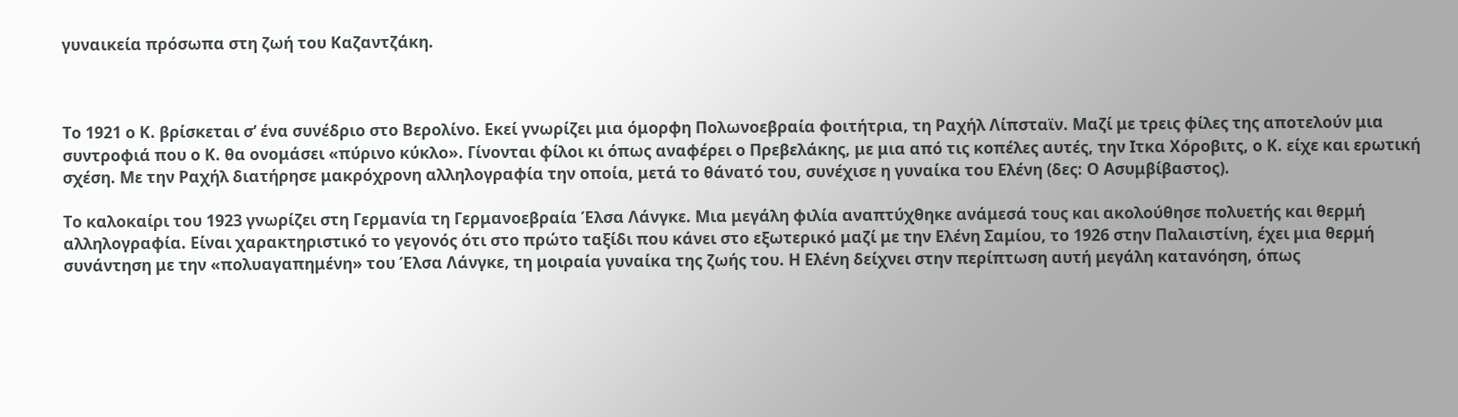γυναικεία πρόσωπα στη ζωή του Καζαντζάκη.



Το 1921 ο Κ. βρίσκεται σ’ ένα συνέδριο στο Βερολίνο. Εκεί γνωρίζει μια όμορφη Πολωνοεβραία φοιτήτρια, τη Ραχήλ Λίπσταϊν. Μαζί με τρεις φίλες της αποτελούν μια συντροφιά που ο Κ. θα ονομάσει «πύρινο κύκλο». Γίνονται φίλοι κι όπως αναφέρει ο Πρεβελάκης, με μια από τις κοπέλες αυτές, την Ιτκα Χόροβιτς, ο Κ. είχε και ερωτική σχέση. Με την Ραχήλ διατήρησε μακρόχρονη αλληλογραφία την οποία, μετά το θάνατό του, συνέχισε η γυναίκα του Ελένη (δες: Ο Ασυμβίβαστος).

Το καλοκαίρι του 1923 γνωρίζει στη Γερμανία τη Γερμανοεβραία Έλσα Λάνγκε. Μια μεγάλη φιλία αναπτύχθηκε ανάμεσά τους και ακολούθησε πολυετής και θερμή αλληλογραφία. Είναι χαρακτηριστικό το γεγονός ότι στο πρώτο ταξίδι που κάνει στο εξωτερικό μαζί με την Ελένη Σαμίου, το 1926 στην Παλαιστίνη, έχει μια θερμή συνάντηση με την «πολυαγαπημένη» του Έλσα Λάνγκε, τη μοιραία γυναίκα της ζωής του. Η Ελένη δείχνει στην περίπτωση αυτή μεγάλη κατανόηση, όπως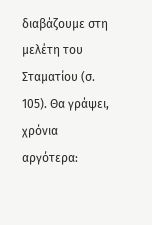διαβάζουμε στη μελέτη του Σταματίου (σ. 105). Θα γράψει, χρόνια αργότερα: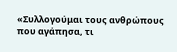«Συλλογούμαι τους ανθρώπους που αγάπησα, τι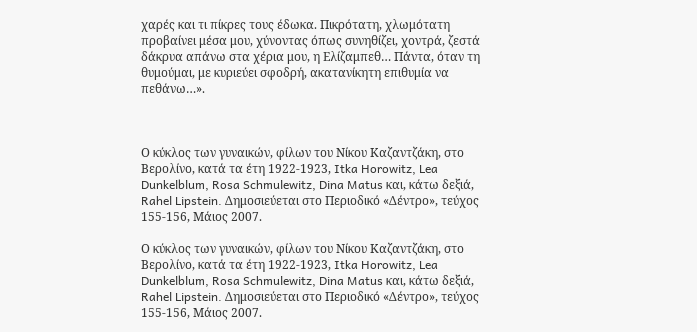χαρές και τι πίκρες τους έδωκα. Πικρότατη, χλωμότατη προβαίνει μέσα μου, χύνοντας όπως συνηθίζει, χοντρά, ζεστά δάκρυα απάνω στα χέρια μου, η Ελίζαμπεθ… Πάντα, όταν τη θυμούμαι, με κυριεύει σφοδρή, ακατανίκητη επιθυμία να πεθάνω…».



Ο κύκλος των γυναικών, φίλων του Νίκου Καζαντζάκη, στο Βερολίνο, κατά τα έτη 1922-1923, Itka Horowitz, Lea Dunkelblum, Rosa Schmulewitz, Dina Matus και, κάτω δεξιά, Rahel Lipstein. Δημοσιεύεται στο Περιοδικό «Δέντρο», τεύχος 155-156, Μάιος 2007.

Ο κύκλος των γυναικών, φίλων του Νίκου Καζαντζάκη, στο Βερολίνο, κατά τα έτη 1922-1923, Itka Horowitz, Lea Dunkelblum, Rosa Schmulewitz, Dina Matus και, κάτω δεξιά, Rahel Lipstein. Δημοσιεύεται στο Περιοδικό «Δέντρο», τεύχος 155-156, Μάιος 2007.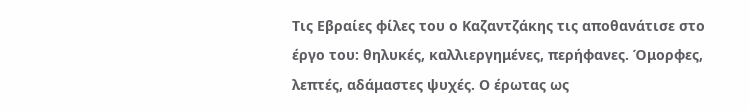Τις Εβραίες φίλες του ο Καζαντζάκης τις αποθανάτισε στο έργο του: θηλυκές, καλλιεργημένες, περήφανες. Όμορφες, λεπτές, αδάμαστες ψυχές. Ο έρωτας ως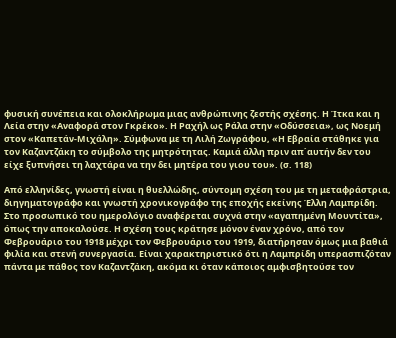φυσική συνέπεια και ολοκλήρωμα μιας ανθρώπινης ζεστής σχέσης. Η Ίτκα και η Λεία στην «Αναφορά στον Γκρέκο». Η Ραχήλ ως Ράλα στην «Οδύσσεια», ως Νοεμή στον «Καπετάν-Μιχάλη». Σύμφωνα με τη Λιλή Ζωγράφου, «Η Εβραία στάθηκε για τον Καζαντζάκη το σύμβολο της μητρότητας. Καμιά άλλη πριν απ΄αυτήν δεν του είχε ξυπνήσει τη λαχτάρα να την δει μητέρα του γιου του». (σ. 118)

Από ελληνίδες, γνωστή είναι η θυελλώδης, σύντομη σχέση του με τη μεταφράστρια, διηγηματογράφο και γνωστή χρονικογράφο της εποχής εκείνης Έλλη Λαμπρίδη. Στο προσωπικό του ημερολόγιο αναφέρεται συχνά στην «αγαπημένη Μουντίτα», όπως την αποκαλούσε. Η σχέση τους κράτησε μόνον έναν χρόνο, από τον Φεβρουάριο του 1918 μέχρι τον Φεβρουάριο του 1919, διατήρησαν όμως μια βαθιά φιλία και στενή συνεργασία. Είναι χαρακτηριστικό ότι η Λαμπρίδη υπερασπιζόταν πάντα με πάθος τον Καζαντζάκη, ακόμα κι όταν κάποιος αμφισβητούσε τον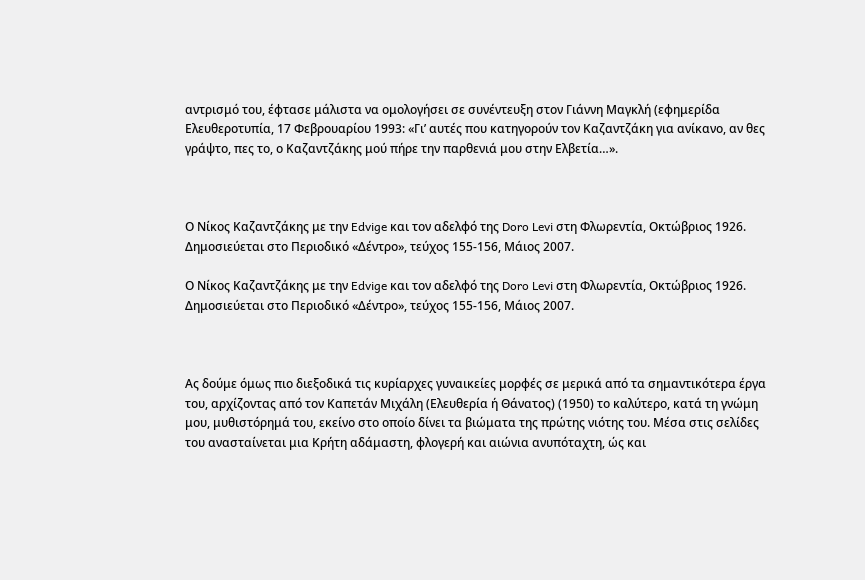αντρισμό του, έφτασε μάλιστα να ομολογήσει σε συνέντευξη στον Γιάννη Μαγκλή (εφημερίδα Ελευθεροτυπία, 17 Φεβρουαρίου 1993: «Γι’ αυτές που κατηγορούν τον Καζαντζάκη για ανίκανο, αν θες γράψτο, πες το, ο Καζαντζάκης μού πήρε την παρθενιά μου στην Ελβετία…».



Ο Νίκος Καζαντζάκης με την Edvige και τον αδελφό της Doro Levi στη Φλωρεντία, Οκτώβριος 1926. Δημοσιεύεται στο Περιοδικό «Δέντρο», τεύχος 155-156, Μάιος 2007.

Ο Νίκος Καζαντζάκης με την Edvige και τον αδελφό της Doro Levi στη Φλωρεντία, Οκτώβριος 1926.
Δημοσιεύεται στο Περιοδικό «Δέντρο», τεύχος 155-156, Μάιος 2007.



Ας δούμε όμως πιο διεξοδικά τις κυρίαρχες γυναικείες μορφές σε μερικά από τα σημαντικότερα έργα του, αρχίζοντας από τον Καπετάν Μιχάλη (Ελευθερία ή Θάνατος) (1950) το καλύτερο, κατά τη γνώμη μου, μυθιστόρημά του, εκείνο στο οποίο δίνει τα βιώματα της πρώτης νιότης του. Μέσα στις σελίδες του ανασταίνεται μια Κρήτη αδάμαστη, φλογερή και αιώνια ανυπόταχτη, ώς και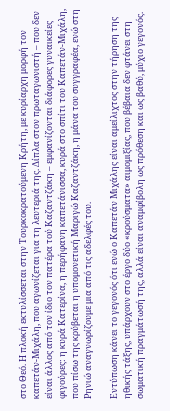στο Θεό. Η πλοκή εκτυλίσσεται στην Τουρκοκρατούμενη Κρήτη, με κυρίαρχη μορφή τον καπετάν-Μιχάλη, που αγωνίζεται για τη λευτεριά της. Δίπλα στον πρωταγωνιστή – που δεν είναι άλλος από τον ίδιο τον πατέρα τού Καζαντζάκη – εμφανίζονται διάφορες γυναικείες φιγούρες: η κυρά Κατερίνα, η περήφανη καπετάνισσα, κυρά στο σπίτι του Καπετάν-Μιχάλη, που πίσω της κρύβεται η υπομονετική Μαριγώ Καζαντζάκη, η μάνα του συγγραφέα, ενώ στη Ρηνιώ αναγνωρίζουμε μια από τις αδελφές του.

Εντύπωση κάνει το γεγονός ότι ενώ ο Καπετάν Μιχάλης είναι αμείλιχτος στην τήρηση της ηθικής τάξης, υπάρχουν στο έργο δύο «κρούσματα» αιμομιξίας, που βέβαια δεν φτάνει στη σωματική πραγμάτωσή της, αλλά είναι αναμφίβολη ως πρόθεση και ως βαθύ, μύχιο γεγονός.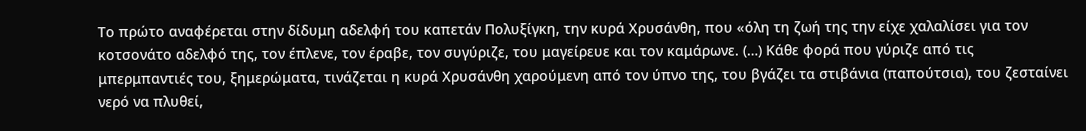Το πρώτο αναφέρεται στην δίδυμη αδελφή του καπετάν Πολυξίγκη, την κυρά Χρυσάνθη, που «όλη τη ζωή της την είχε χαλαλίσει για τον κοτσονάτο αδελφό της, τον έπλενε, τον έραβε, τον συγύριζε, του μαγείρευε και τον καμάρωνε. (…) Κάθε φορά που γύριζε από τις μπερμπαντιές του, ξημερώματα, τινάζεται η κυρά Χρυσάνθη χαρούμενη από τον ύπνο της, του βγάζει τα στιβάνια (παπούτσια), του ζεσταίνει νερό να πλυθεί,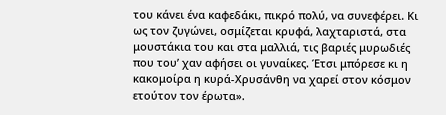του κάνει ένα καφεδάκι, πικρό πολύ, να συνεφέρει. Κι ως τον ζυγώνει, οσμίζεται κρυφά, λαχταριστά, στα μουστάκια του και στα μαλλιά, τις βαριές μυρωδιές που του’ χαν αφήσει οι γυναίκες. Έτσι μπόρεσε κι η κακομοίρα η κυρά-Χρυσάνθη να χαρεί στον κόσμον ετούτον τον έρωτα».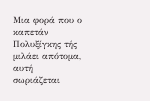Μια φορά που ο καπετάν Πολυξίγκης τής μιλάει απότομα, αυτή σωριάζεται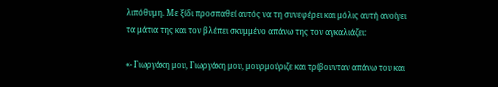λιπόθυμη. Με ξίδι προσπαθεί αυτός να τη συνεφέρει και μόλις αυτή ανοίγει τα μάτια της και τον βλέπει σκυμμένο απάνω της τον αγκαλιάζει:

«- Γιωργάκη μου, Γιωργάκη μου, μουρμούριζε και τρίβουνταν απάνω του και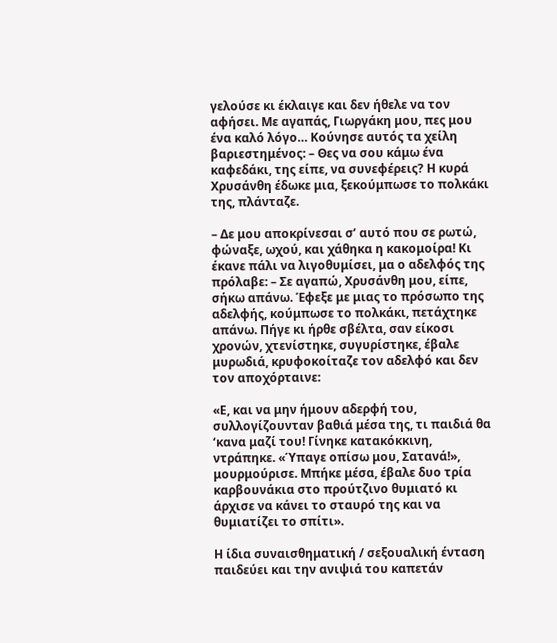γελούσε κι έκλαιγε και δεν ήθελε να τον αφήσει. Με αγαπάς, Γιωργάκη μου, πες μου ένα καλό λόγο… Κούνησε αυτός τα χείλη βαριεστημένος: – Θες να σου κάμω ένα καφεδάκι, της είπε, να συνεφέρεις? Η κυρά Χρυσάνθη έδωκε μια, ξεκούμπωσε το πολκάκι της, πλάνταζε.

– Δε μου αποκρίνεσαι σ’ αυτό που σε ρωτώ, φώναξε, ωχού, και χάθηκα η κακομοίρα! Κι έκανε πάλι να λιγοθυμίσει, μα ο αδελφός της πρόλαβε: – Σε αγαπώ, Χρυσάνθη μου, είπε, σήκω απάνω. Έφεξε με μιας το πρόσωπο της αδελφής, κούμπωσε το πολκάκι, πετάχτηκε απάνω. Πήγε κι ήρθε σβέλτα, σαν είκοσι χρονών, χτενίστηκε, συγυρίστηκε, έβαλε μυρωδιά, κρυφοκοίταζε τον αδελφό και δεν τον αποχόρταινε:

«Ε, και να μην ήμουν αδερφή του, συλλογίζουνταν βαθιά μέσα της, τι παιδιά θα ‘κανα μαζί του! Γίνηκε κατακόκκινη, ντράπηκε. «Ύπαγε οπίσω μου, Σατανά!», μουρμούρισε. Μπήκε μέσα, έβαλε δυο τρία καρβουνάκια στο προύτζινο θυμιατό κι άρχισε να κάνει το σταυρό της και να θυμιατίζει το σπίτι».

Η ίδια συναισθηματική / σεξουαλική ένταση παιδεύει και την ανιψιά του καπετάν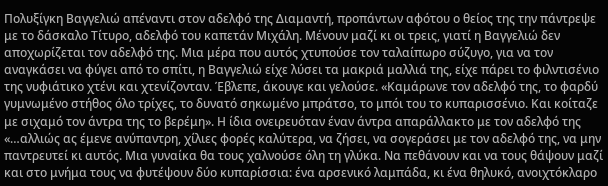Πολυξίγκη Βαγγελιώ απέναντι στον αδελφό της Διαμαντή, προπάντων αφότου ο θείος της την πάντρεψε με το δάσκαλο Τίτυρο, αδελφό του καπετάν Μιχάλη. Μένουν μαζί κι οι τρεις, γιατί η Βαγγελιώ δεν αποχωρίζεται τον αδελφό της. Μια μέρα που αυτός χτυπούσε τον ταλαίπωρο σύζυγο, για να τον αναγκάσει να φύγει από το σπίτι, η Βαγγελιώ είχε λύσει τα μακριά μαλλιά της, είχε πάρει το φιλντισένιο της νυφιάτικο χτένι και χτενίζονταν. Έβλεπε, άκουγε και γελούσε. «Καμάρωνε τον αδελφό της, το φαρδύ γυμνωμένο στήθος όλο τρίχες, το δυνατό σηκωμένο μπράτσο, το μπόι του το κυπαρισσένιο. Και κοίταζε με σιχαμό τον άντρα της το βερέμη». Η ίδια ονειρευόταν έναν άντρα απαράλλακτο με τον αδελφό της «…αλλιώς ας έμενε ανύπαντρη, χίλιες φορές καλύτερα, να ζήσει, να σογεράσει με τον αδελφό της, να μην παντρευτεί κι αυτός. Μια γυναίκα θα τους χαλνούσε όλη τη γλύκα. Να πεθάνουν και να τους θάψουν μαζί και στο μνήμα τους να φυτέψουν δύο κυπαρίσσια: ένα αρσενικό λαμπάδα, κι ένα θηλυκό, ανοιχτόκλαρο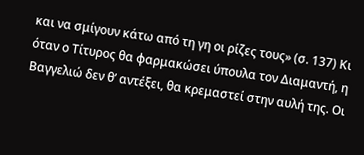και να σμίγουν κάτω από τη γη οι ρίζες τους» (σ. 137) Κι όταν ο Τίτυρος θα φαρμακώσει ύπουλα τον Διαμαντή, η Βαγγελιώ δεν θ’ αντέξει, θα κρεμαστεί στην αυλή της. Οι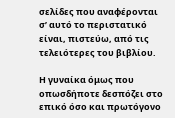σελίδες που αναφέρονται σ’ αυτό το περιστατικό είναι, πιστεύω, από τις τελειότερες του βιβλίου.

Η γυναίκα όμως που οπωσδήποτε δεσπόζει στο επικό όσο και πρωτόγονο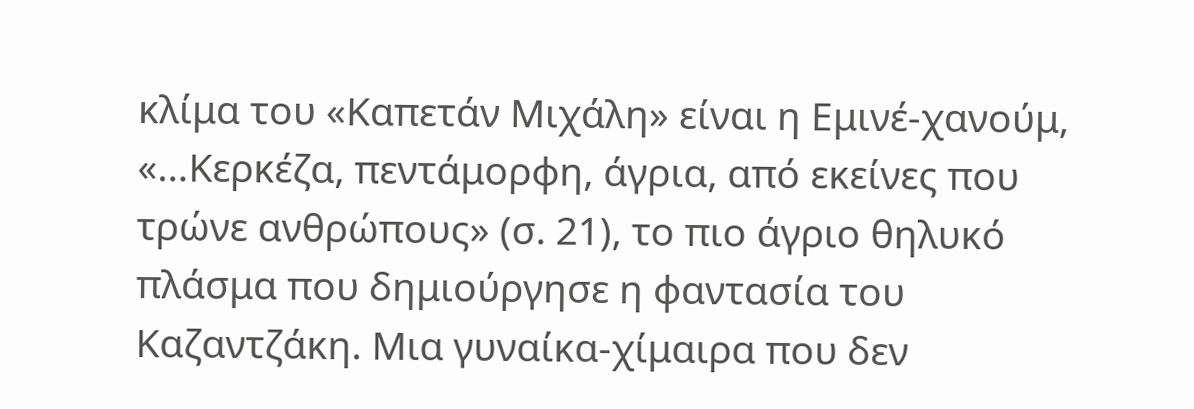κλίμα του «Καπετάν Μιχάλη» είναι η Εμινέ-χανούμ, «…Κερκέζα, πεντάμορφη, άγρια, από εκείνες που τρώνε ανθρώπους» (σ. 21), το πιο άγριο θηλυκό πλάσμα που δημιούργησε η φαντασία του Καζαντζάκη. Μια γυναίκα-χίμαιρα που δεν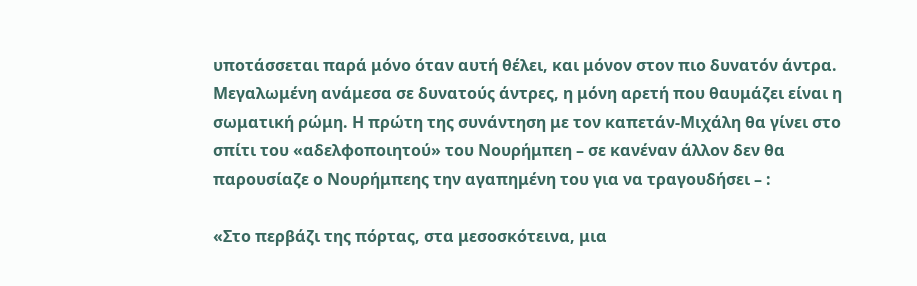υποτάσσεται παρά μόνο όταν αυτή θέλει, και μόνον στον πιο δυνατόν άντρα. Μεγαλωμένη ανάμεσα σε δυνατούς άντρες, η μόνη αρετή που θαυμάζει είναι η σωματική ρώμη. Η πρώτη της συνάντηση με τον καπετάν-Μιχάλη θα γίνει στο σπίτι του «αδελφοποιητού» του Νουρήμπεη – σε κανέναν άλλον δεν θα παρουσίαζε ο Νουρήμπεης την αγαπημένη του για να τραγουδήσει – :

«Στο περβάζι της πόρτας, στα μεσοσκότεινα, μια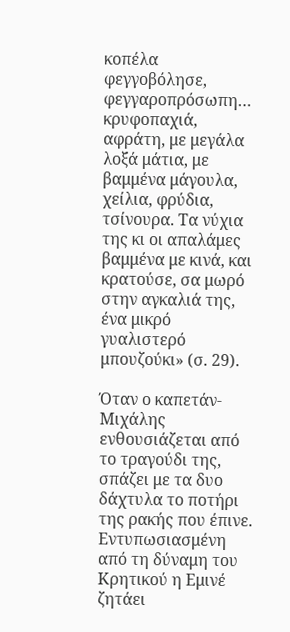κοπέλα φεγγοβόλησε, φεγγαροπρόσωπη… κρυφοπαχιά, αφράτη, με μεγάλα λοξά μάτια, με βαμμένα μάγουλα, χείλια, φρύδια, τσίνουρα. Τα νύχια της κι οι απαλάμες βαμμένα με κινά, και κρατούσε, σα μωρό στην αγκαλιά της, ένα μικρό γυαλιστερό μπουζούκι» (σ. 29).

Όταν ο καπετάν-Μιχάλης ενθουσιάζεται από το τραγούδι της, σπάζει με τα δυο δάχτυλα το ποτήρι της ρακής που έπινε. Εντυπωσιασμένη από τη δύναμη του Κρητικού η Εμινέ ζητάει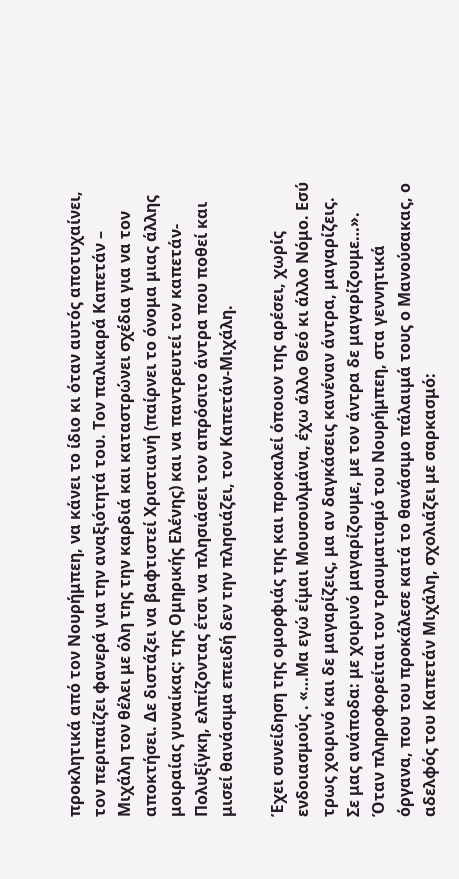προκλητικά από τον Νουρήμπεη, να κάνει το ίδιο κι όταν αυτός αποτυχαίνει, τον περιπαίζει φανερά για την αναξιότητά του. Τον παλικαρά Καπετάν – Μιχάλη τον θέλει με όλη της την καρδιά και καταστρώνει σχέδια για να τον αποκτήσει. Δε διστάζει να βαφτιστεί Χριστιανή (παίρνει το όνομα μιας άλλης μοιραίας γυναίκας: της Ομηρικής Ελένης) και να παντρευτεί τον καπετάν-Πολυξίγκη, ελπίζοντας έτσι να πλησιάσει τον απρόσιτο άντρα που ποθεί και μισεί θανάσιμα επειδή δεν την πλησιάζει, τον Καπετάν-Μιχάλη.

Έχει συνείδηση της ομορφιάς της και προκαλεί όποιον της αρέσει, χωρίς ενδοιασμούς . «…Μα εγώ είμαι Μουσουλμάνα, έχω άλλο Θεό κι άλλο Νόμο. Εσύ τρως χοιρινό και δε μαγαρίζεις, μα αν δαγκάσεις κανέναν άντρα, μαγαρίζεις. Σε μας ανάποδα: με χοιρινό μαγαρίζουμε, με τον άντρα δε μαγαρίζουμε…». Όταν πληροφορείται τον τραυματισμό του Νουρήμπεη, στα γεννητικά όργανα, που του προκάλεσε κατά το θανάσιμο πάλαιμά τους ο Μανούσακας, ο αδελφός του Καπετάν Μιχάλη, σχολιάζει με σαρκασμό: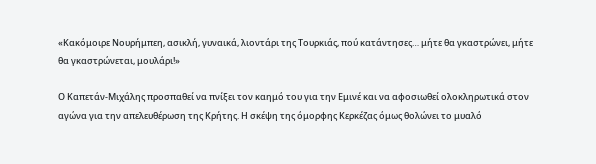«Κακόμοιρε Νουρήμπεη, ασικλή, γυναικά, λιοντάρι της Τουρκιάς, πού κατάντησες… μήτε θα γκαστρώνει, μήτε θα γκαστρώνεται, μουλάρι!»

Ο Καπετάν-Μιχάλης προσπαθεί να πνίξει τον καημό του για την Εμινέ και να αφοσιωθεί ολοκληρωτικά στον αγώνα για την απελευθέρωση της Κρήτης. Η σκέψη της όμορφης Κερκέζας όμως θολώνει το μυαλό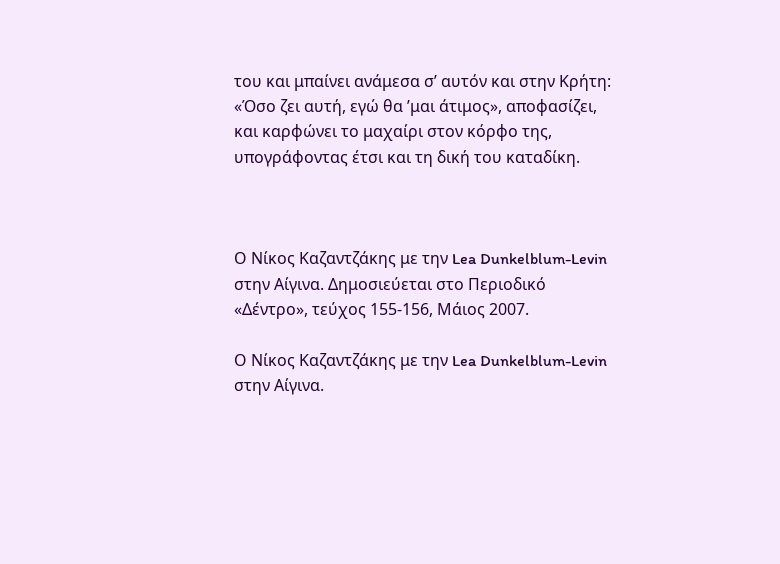του και μπαίνει ανάμεσα σ’ αυτόν και στην Κρήτη: «Όσο ζει αυτή, εγώ θα ’μαι άτιμος», αποφασίζει, και καρφώνει το μαχαίρι στον κόρφο της, υπογράφοντας έτσι και τη δική του καταδίκη.



Ο Νίκος Καζαντζάκης με την Lea Dunkelblum-Levin στην Αίγινα. Δημοσιεύεται στο Περιοδικό «Δέντρο», τεύχος 155-156, Μάιος 2007.

Ο Νίκος Καζαντζάκης με την Lea Dunkelblum-Levin στην Αίγινα.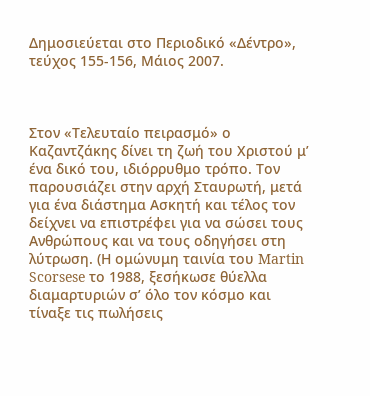Δημοσιεύεται στο Περιοδικό «Δέντρο», τεύχος 155-156, Μάιος 2007.



Στον «Τελευταίο πειρασμό» ο Καζαντζάκης δίνει τη ζωή του Χριστού μ’ ένα δικό του, ιδιόρρυθμο τρόπο. Τον παρουσιάζει στην αρχή Σταυρωτή, μετά για ένα διάστημα Ασκητή και τέλος τον δείχνει να επιστρέφει για να σώσει τους Ανθρώπους και να τους οδηγήσει στη λύτρωση. (Η ομώνυμη ταινία του Martin Scorsese το 1988, ξεσήκωσε θύελλα διαμαρτυριών σ’ όλο τον κόσμο και τίναξε τις πωλήσεις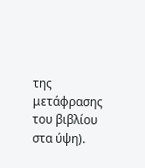της μετάφρασης του βιβλίου στα ύψη).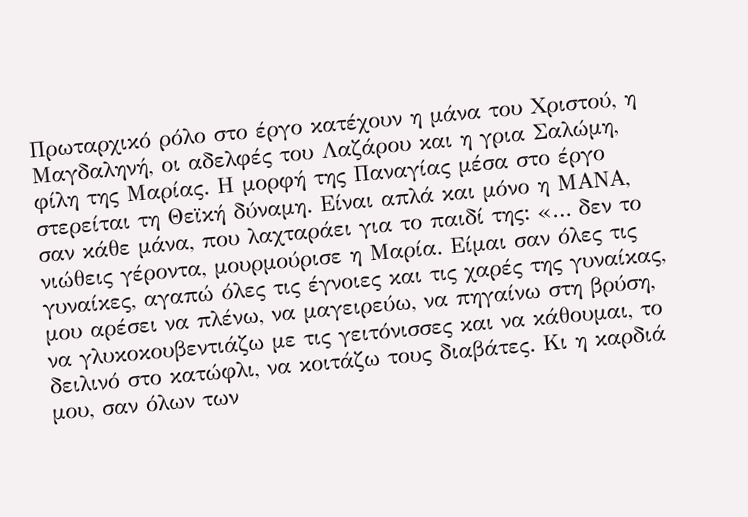Πρωταρχικό ρόλο στο έργο κατέχουν η μάνα του Χριστού, η Μαγδαληνή, οι αδελφές του Λαζάρου και η γρια Σαλώμη, φίλη της Μαρίας. Η μορφή της Παναγίας μέσα στο έργο στερείται τη Θεϊκή δύναμη. Είναι απλά και μόνο η ΜΑΝΑ, σαν κάθε μάνα, που λαχταράει για το παιδί της: «… δεν το νιώθεις γέροντα, μουρμούρισε η Μαρία. Είμαι σαν όλες τις γυναίκες, αγαπώ όλες τις έγνοιες και τις χαρές της γυναίκας, μου αρέσει να πλένω, να μαγειρεύω, να πηγαίνω στη βρύση, να γλυκοκουβεντιάζω με τις γειτόνισσες και να κάθουμαι, το δειλινό στο κατώφλι, να κοιτάζω τους διαβάτες. Κι η καρδιά μου, σαν όλων των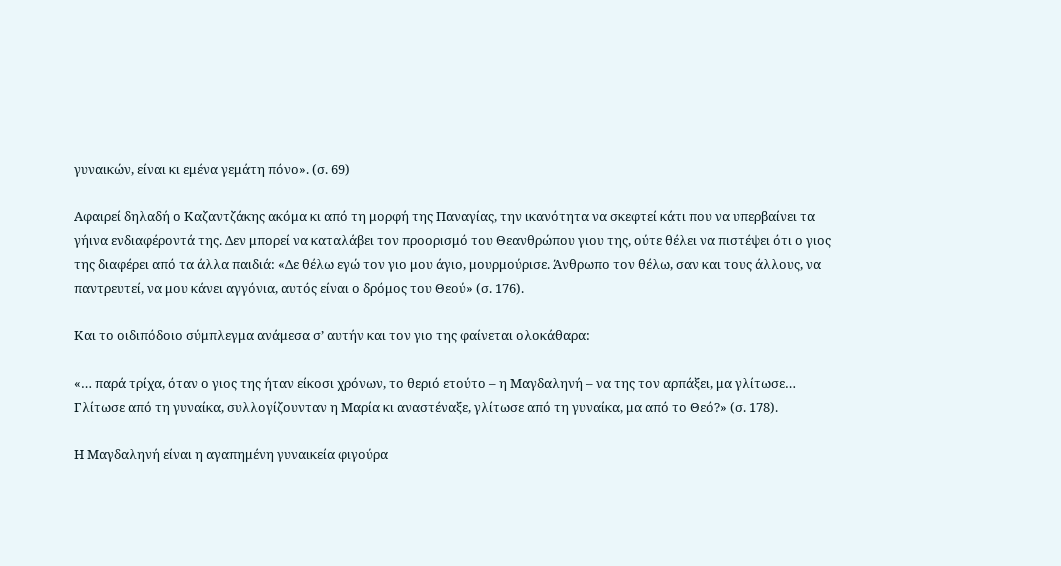γυναικών, είναι κι εμένα γεμάτη πόνο». (σ. 69)

Αφαιρεί δηλαδή ο Καζαντζάκης ακόμα κι από τη μορφή της Παναγίας, την ικανότητα να σκεφτεί κάτι που να υπερβαίνει τα γήινα ενδιαφέροντά της. Δεν μπορεί να καταλάβει τον προορισμό του Θεανθρώπου γιου της, ούτε θέλει να πιστέψει ότι ο γιος της διαφέρει από τα άλλα παιδιά: «Δε θέλω εγώ τον γιο μου άγιο, μουρμούρισε. Άνθρωπο τον θέλω, σαν και τους άλλους, να παντρευτεί, να μου κάνει αγγόνια, αυτός είναι ο δρόμος του Θεού» (σ. 176).

Και το οιδιπόδοιο σύμπλεγμα ανάμεσα σ’ αυτήν και τον γιο της φαίνεται ολοκάθαρα:

«… παρά τρίχα, όταν ο γιος της ήταν είκοσι χρόνων, το θεριό ετούτο – η Μαγδαληνή – να της τον αρπάξει, μα γλίτωσε… Γλίτωσε από τη γυναίκα, συλλογίζουνταν η Μαρία κι αναστέναξε, γλίτωσε από τη γυναίκα, μα από το Θεό?» (σ. 178).

Η Μαγδαληνή είναι η αγαπημένη γυναικεία φιγούρα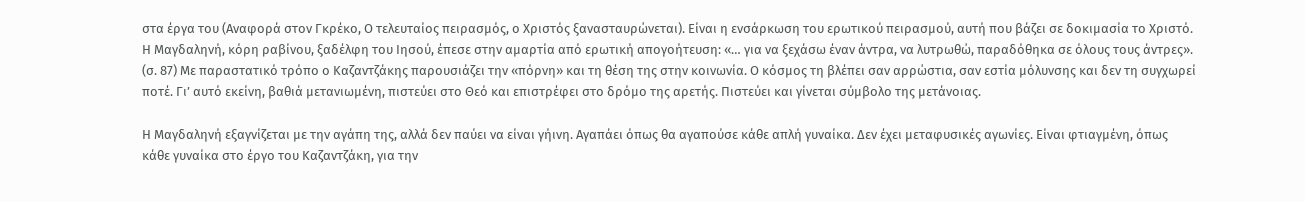στα έργα του (Αναφορά στον Γκρέκο, Ο τελευταίος πειρασμός, ο Χριστός ξανασταυρώνεται). Είναι η ενσάρκωση του ερωτικού πειρασμού, αυτή που βάζει σε δοκιμασία το Χριστό. Η Μαγδαληνή, κόρη ραβίνου, ξαδέλφη του Ιησού, έπεσε στην αμαρτία από ερωτική απογοήτευση: «… για να ξεχάσω έναν άντρα, να λυτρωθώ, παραδόθηκα σε όλους τους άντρες». (σ. 87) Με παραστατικό τρόπο ο Καζαντζάκης παρουσιάζει την «πόρνη» και τη θέση της στην κοινωνία. Ο κόσμος τη βλέπει σαν αρρώστια, σαν εστία μόλυνσης και δεν τη συγχωρεί ποτέ. Γι’ αυτό εκείνη, βαθιά μετανιωμένη, πιστεύει στο Θεό και επιστρέφει στο δρόμο της αρετής. Πιστεύει και γίνεται σύμβολο της μετάνοιας.

Η Μαγδαληνή εξαγνίζεται με την αγάπη της, αλλά δεν παύει να είναι γήινη. Αγαπάει όπως θα αγαπούσε κάθε απλή γυναίκα. Δεν έχει μεταφυσικές αγωνίες. Είναι φτιαγμένη, όπως κάθε γυναίκα στο έργο του Καζαντζάκη, για την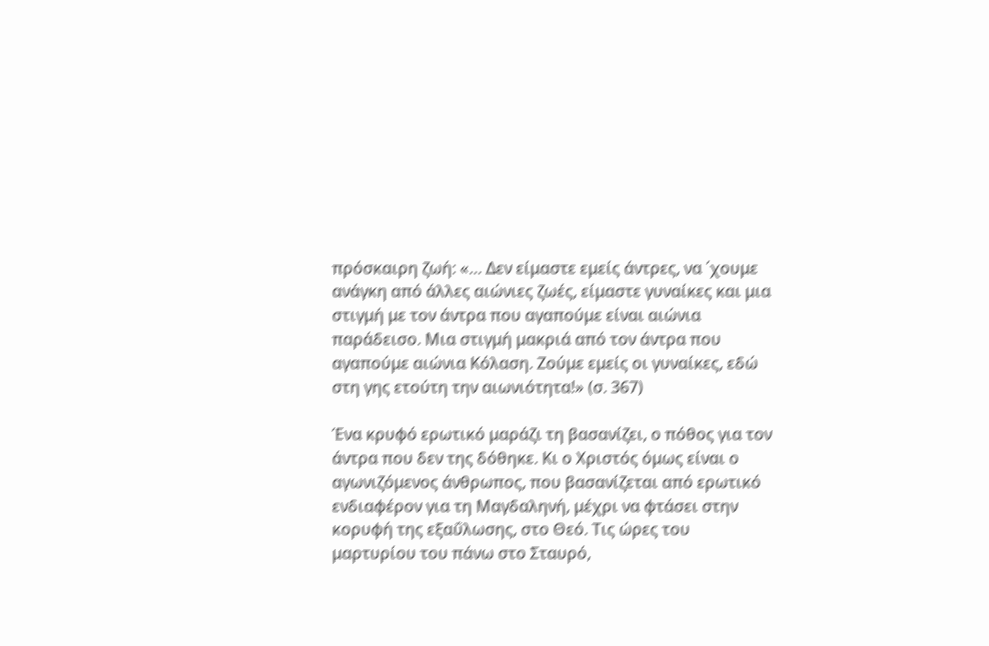πρόσκαιρη ζωή: «… Δεν είμαστε εμείς άντρες, να ΄χουμε ανάγκη από άλλες αιώνιες ζωές, είμαστε γυναίκες και μια στιγμή με τον άντρα που αγαπούμε είναι αιώνια παράδεισο. Μια στιγμή μακριά από τον άντρα που αγαπούμε αιώνια Κόλαση. Ζούμε εμείς οι γυναίκες, εδώ στη γης ετούτη την αιωνιότητα!» (σ. 367)

Ένα κρυφό ερωτικό μαράζι τη βασανίζει, ο πόθος για τον άντρα που δεν της δόθηκε. Κι ο Χριστός όμως είναι ο αγωνιζόμενος άνθρωπος, που βασανίζεται από ερωτικό ενδιαφέρον για τη Μαγδαληνή, μέχρι να φτάσει στην κορυφή της εξαΰλωσης, στο Θεό. Τις ώρες του μαρτυρίου του πάνω στο Σταυρό,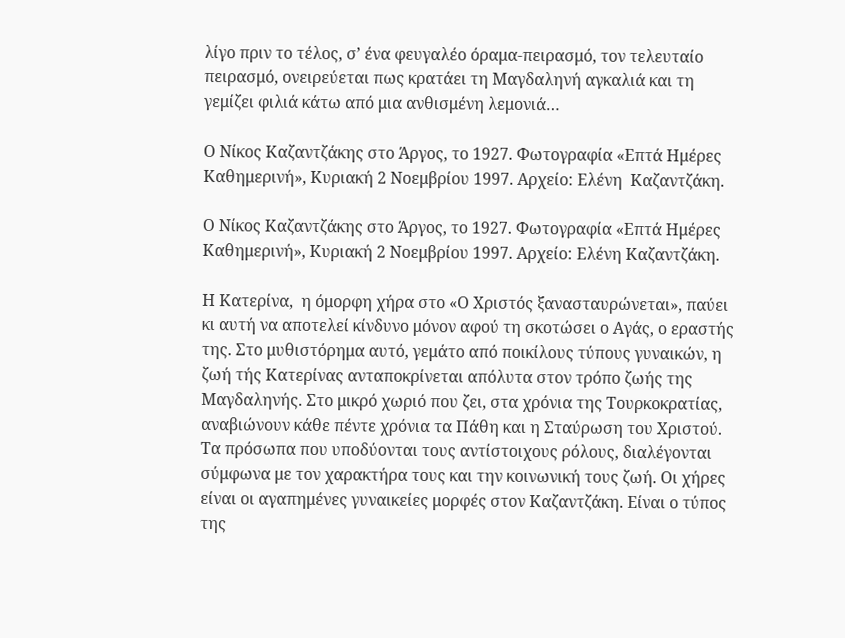λίγο πριν το τέλος, σ’ ένα φευγαλέο όραμα-πειρασμό, τον τελευταίο πειρασμό, ονειρεύεται πως κρατάει τη Μαγδαληνή αγκαλιά και τη γεμίζει φιλιά κάτω από μια ανθισμένη λεμονιά…

Ο Νίκος Καζαντζάκης στο Άργος, το 1927. Φωτογραφία «Επτά Ημέρες Καθημερινή», Κυριακή 2 Νοεμβρίου 1997. Αρχείο: Ελένη  Καζαντζάκη.

Ο Νίκος Καζαντζάκης στο Άργος, το 1927. Φωτογραφία «Επτά Ημέρες Καθημερινή», Κυριακή 2 Νοεμβρίου 1997. Αρχείο: Ελένη Καζαντζάκη.

Η Κατερίνα,  η όμορφη χήρα στο «Ο Χριστός ξανασταυρώνεται», παύει κι αυτή να αποτελεί κίνδυνο μόνον αφού τη σκοτώσει ο Αγάς, ο εραστής της. Στο μυθιστόρημα αυτό, γεμάτο από ποικίλους τύπους γυναικών, η ζωή τής Κατερίνας ανταποκρίνεται απόλυτα στον τρόπο ζωής της Μαγδαληνής. Στο μικρό χωριό που ζει, στα χρόνια της Τουρκοκρατίας, αναβιώνουν κάθε πέντε χρόνια τα Πάθη και η Σταύρωση του Χριστού. Τα πρόσωπα που υποδύονται τους αντίστοιχους ρόλους, διαλέγονται σύμφωνα με τον χαρακτήρα τους και την κοινωνική τους ζωή. Οι χήρες είναι οι αγαπημένες γυναικείες μορφές στον Καζαντζάκη. Είναι ο τύπος της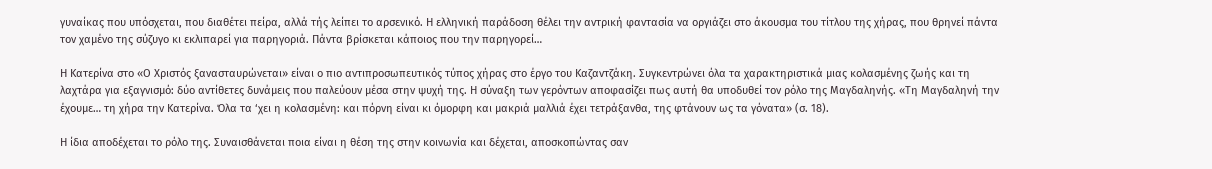γυναίκας που υπόσχεται, που διαθέτει πείρα, αλλά τής λείπει το αρσενικό. Η ελληνική παράδοση θέλει την αντρική φαντασία να οργιάζει στο άκουσμα του τίτλου της χήρας, που θρηνεί πάντα τον χαμένο της σύζυγο κι εκλιπαρεί για παρηγοριά. Πάντα βρίσκεται κάποιος που την παρηγορεί…

Η Κατερίνα στο «Ο Χριστός ξανασταυρώνεται» είναι ο πιο αντιπροσωπευτικός τύπος χήρας στο έργο του Καζαντζάκη. Συγκεντρώνει όλα τα χαρακτηριστικά μιας κολασμένης ζωής και τη λαχτάρα για εξαγνισμό: δύο αντίθετες δυνάμεις που παλεύουν μέσα στην ψυχή της. Η σύναξη των γερόντων αποφασίζει πως αυτή θα υποδυθεί τον ρόλο της Μαγδαληνής. «Τη Μαγδαληνή την έχουμε… τη χήρα την Κατερίνα. Όλα τα ‘χει η κολασμένη: και πόρνη είναι κι όμορφη και μακριά μαλλιά έχει τετράξανθα, της φτάνουν ως τα γόνατα» (σ. 18).

Η ίδια αποδέχεται το ρόλο της. Συναισθάνεται ποια είναι η θέση της στην κοινωνία και δέχεται, αποσκοπώντας σαν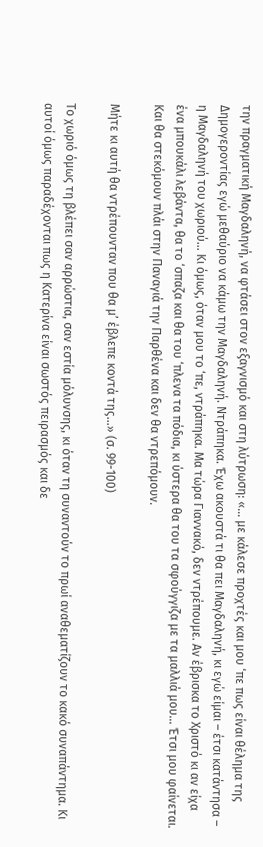την πραγματική Μαγδαληνή, να φτάσει στον εξαγνισμό και στη λύτρωση: «… με κάλεσε προχτές και μου ‘πε πως είναι θέλημα της Δημογεροντίας εγώ μεθαύριο να κάμω την Μαγδαληνή. Ντράπηκα. Έχω ακουστά τι θα πει Μαγδαληνή, κι εγώ είμαι – έτσι κατάντησα – η Μαγδαληνή του χωριού… Κι όμως, όταν μου το ‘πε, ντράπηκα. Μα τώρα Γιαννακό, δεν ντρέπουμε. Αν έβρισκα το Χριστό κι αν είχα ένα μπουκάλι λεβάντα, θα το ‘σπαζα και θα του ‘πλενα τα πόδια, κι ύστερα θα του τα σφούγγιζα με τα μαλλιά μου… Έτσι μου φαίνεται. Και θα στεκόμουν πλάι στην Παναγιά την Παρθένα και δεν θα ντρεπόμουν.

Μήτε κι αυτή θα ντρέπουνταν που θα μ’ έβλεπε κοντά της…» (σ. 99-100)

Το χωριό όμως τη βλέπει σαν αρρώστια, σαν εστία μόλυνσης, κι όταν τη συναντούν το πρωί αναθεματίζουν το κακό συναπάντημα. Kι αυτοί όμως παραδέχονται πως η Κατερίνα είναι σωστός πειρασμός και δε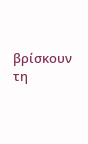βρίσκουν τη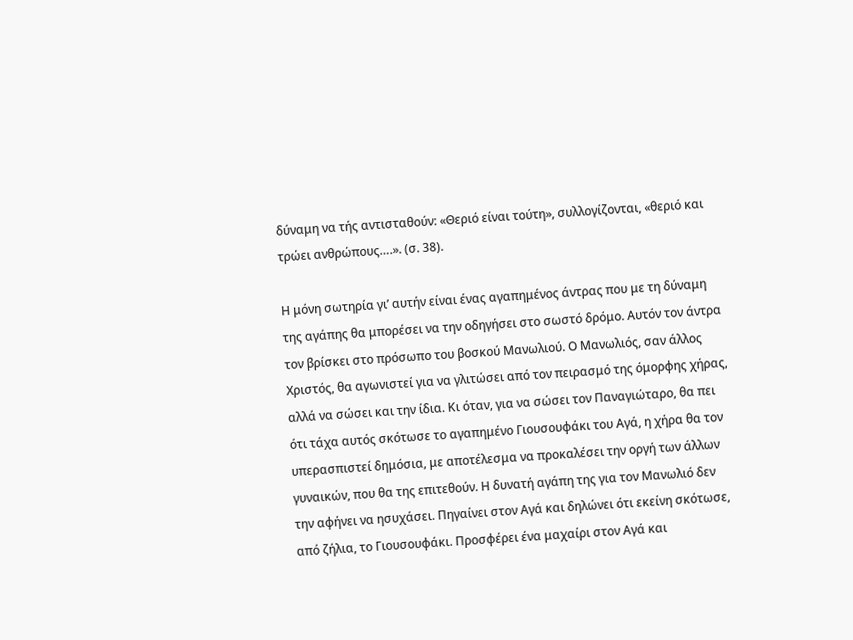δύναμη να τής αντισταθούν: «Θεριό είναι τούτη», συλλογίζονται, «θεριό και τρώει ανθρώπους….». (σ. 38).

Η μόνη σωτηρία γι’ αυτήν είναι ένας αγαπημένος άντρας που με τη δύναμη της αγάπης θα μπορέσει να την οδηγήσει στο σωστό δρόμο. Αυτόν τον άντρα τον βρίσκει στο πρόσωπο του βοσκού Μανωλιού. Ο Μανωλιός, σαν άλλος Χριστός, θα αγωνιστεί για να γλιτώσει από τον πειρασμό της όμορφης χήρας, αλλά να σώσει και την ίδια. Κι όταν, για να σώσει τον Παναγιώταρο, θα πει ότι τάχα αυτός σκότωσε το αγαπημένο Γιουσουφάκι του Αγά, η χήρα θα τον υπερασπιστεί δημόσια, με αποτέλεσμα να προκαλέσει την οργή των άλλων γυναικών, που θα της επιτεθούν. Η δυνατή αγάπη της για τον Μανωλιό δεν την αφήνει να ησυχάσει. Πηγαίνει στον Αγά και δηλώνει ότι εκείνη σκότωσε, από ζήλια, το Γιουσουφάκι. Προσφέρει ένα μαχαίρι στον Αγά και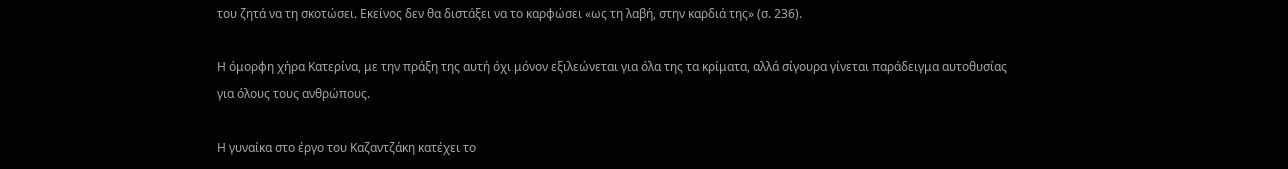του ζητά να τη σκοτώσει. Εκείνος δεν θα διστάξει να το καρφώσει «ως τη λαβή, στην καρδιά της» (σ. 236).

Η όμορφη χήρα Κατερίνα, με την πράξη της αυτή όχι μόνον εξιλεώνεται για όλα της τα κρίματα, αλλά σίγουρα γίνεται παράδειγμα αυτοθυσίας για όλους τους ανθρώπους.

Η γυναίκα στο έργο του Καζαντζάκη κατέχει το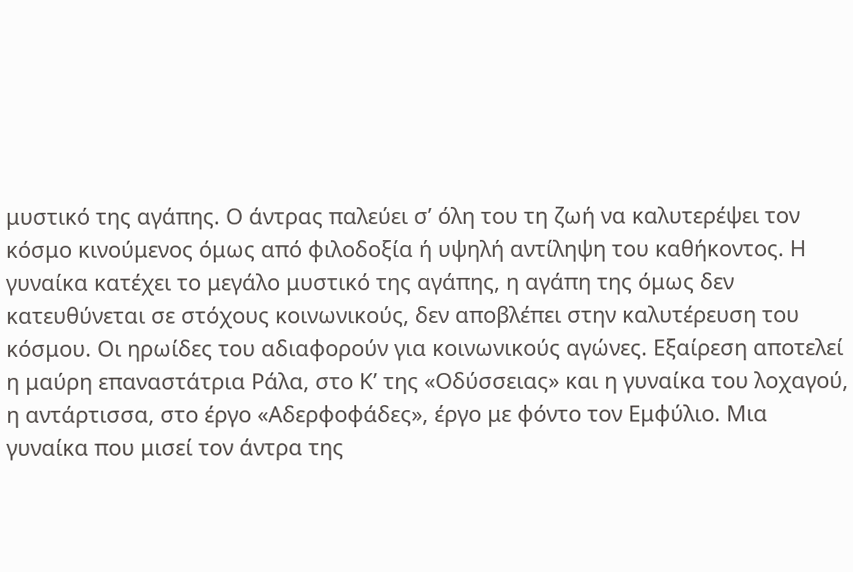μυστικό της αγάπης. Ο άντρας παλεύει σ’ όλη του τη ζωή να καλυτερέψει τον κόσμο κινούμενος όμως από φιλοδοξία ή υψηλή αντίληψη του καθήκοντος. Η γυναίκα κατέχει το μεγάλο μυστικό της αγάπης, η αγάπη της όμως δεν κατευθύνεται σε στόχους κοινωνικούς, δεν αποβλέπει στην καλυτέρευση του κόσμου. Οι ηρωίδες του αδιαφορούν για κοινωνικούς αγώνες. Εξαίρεση αποτελεί η μαύρη επαναστάτρια Ράλα, στο Κ’ της «Οδύσσειας» και η γυναίκα του λοχαγού, η αντάρτισσα, στο έργο «Αδερφοφάδες», έργο με φόντο τον Εμφύλιο. Μια γυναίκα που μισεί τον άντρα της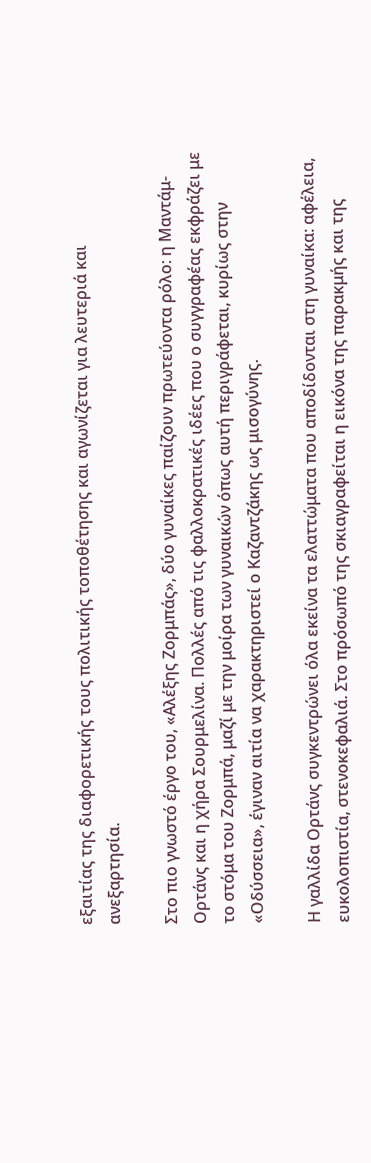εξαιτίας της διαφορετικής τους πολιτικής τοποθέτησης και αγωνίζεται για λευτεριά και ανεξαρτησία.

Στο πιο γνωστό έργο του, «Αλέξης Ζορμπάς», δύο γυναίκες παίζουν πρωτεύοντα ρόλο: η Μαντάμ-Ορτάνς και η χήρα Σουρμελίνα. Πολλές από τις φαλλοκρατικές ιδέες που ο συγγραφέας εκφράζει με το στόμα του Ζορμπά, μαζί με την μοίρα των γυναικών όπως αυτή περιγράφεται, κυρίως στην «Οδύσσεια», έγιναν αιτία να χαρακτηριστεί ο Καζαντζάκης ως μισογύνης.

Η γαλλίδα Ορτάνς συγκεντρώνει όλα εκείνα τα ελαττώματα που αποδίδονται στη γυναίκα: αφέλεια, ευκολοπιστία, στενοκεφαλιά. Στο πρόσωπό της σκιαγραφείται η εικόνα της παρακμής και της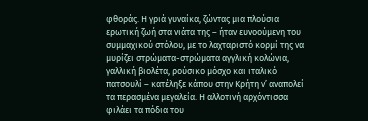φθοράς. Η γριά γυναίκα, ζώντας μια πλούσια ερωτική ζωή στα νιάτα της – ήταν ευνοούμενη του συμμαχικού στόλου, με το λαχταριστό κορμί της να μυρίζει στρώματα-στρώματα αγγλική κολώνια, γαλλική βιολέτα, ρούσικο μόσχο και ιταλικό πατσουλί – κατέληξε κάπου στην Κρήτη ν’ αναπολεί τα περασμένα μεγαλεία. Η αλλοτινή αρχόντισσα φιλάει τα πόδια του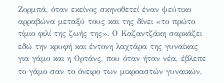Ζορμπά, όταν εκείνος σκηνοθετεί έναν ψεύτικο αρραβώνα μεταξύ τους και της δίνει «το πρώτο τίμιο φιλί της ζωής της». Ο Καζαντζάκη σαρκάζει εδώ την κρυφή και έντονη λαχτάρα της γυναίκας για γάμο και η Ορτάνς, που όταν ήταν νέα, έβλεπε το γάμο σαν το όνειρο των μικροαστών γυναικών,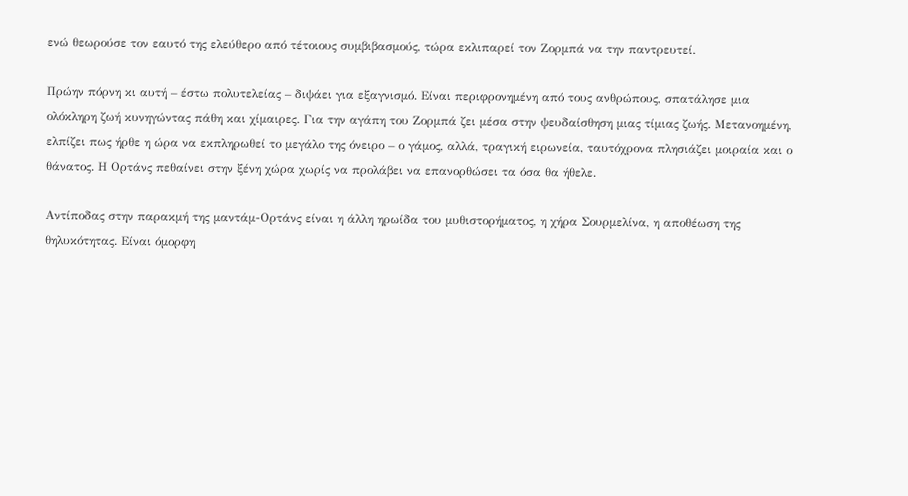ενώ θεωρούσε τον εαυτό της ελεύθερο από τέτοιους συμβιβασμούς, τώρα εκλιπαρεί τον Ζορμπά να την παντρευτεί.

Πρώην πόρνη κι αυτή – έστω πολυτελείας – διψάει για εξαγνισμό. Είναι περιφρονημένη από τους ανθρώπους, σπατάλησε μια ολόκληρη ζωή κυνηγώντας πάθη και χίμαιρες. Για την αγάπη του Ζορμπά ζει μέσα στην ψευδαίσθηση μιας τίμιας ζωής. Μετανοημένη, ελπίζει πως ήρθε η ώρα να εκπληρωθεί το μεγάλο της όνειρο – ο γάμος, αλλά, τραγική ειρωνεία, ταυτόχρονα πλησιάζει μοιραία και ο θάνατος. Η Ορτάνς πεθαίνει στην ξένη χώρα χωρίς να προλάβει να επανορθώσει τα όσα θα ήθελε.

Αντίποδας στην παρακμή της μαντάμ-Ορτάνς είναι η άλλη ηρωίδα του μυθιστορήματος, η χήρα Σουρμελίνα, η αποθέωση της θηλυκότητας. Είναι όμορφη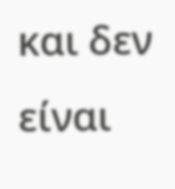και δεν είναι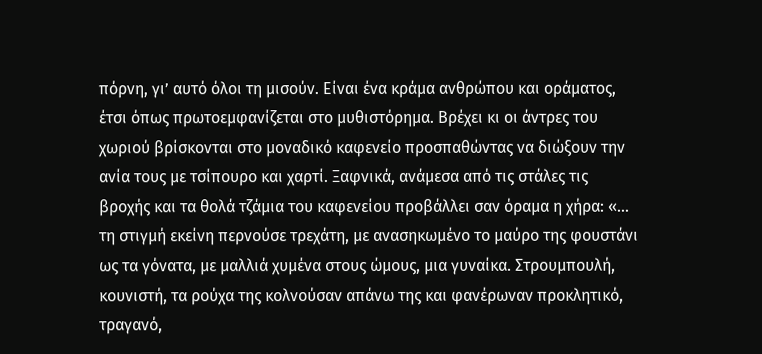πόρνη, γι’ αυτό όλοι τη μισούν. Είναι ένα κράμα ανθρώπου και οράματος, έτσι όπως πρωτοεμφανίζεται στο μυθιστόρημα. Βρέχει κι οι άντρες του χωριού βρίσκονται στο μοναδικό καφενείο προσπαθώντας να διώξουν την ανία τους με τσίπουρο και χαρτί. Ξαφνικά, ανάμεσα από τις στάλες τις βροχής και τα θολά τζάμια του καφενείου προβάλλει σαν όραμα η χήρα: «… τη στιγμή εκείνη περνούσε τρεχάτη, με ανασηκωμένο το μαύρο της φουστάνι ως τα γόνατα, με μαλλιά χυμένα στους ώμους, μια γυναίκα. Στρουμπουλή, κουνιστή, τα ρούχα της κολνούσαν απάνω της και φανέρωναν προκλητικό, τραγανό,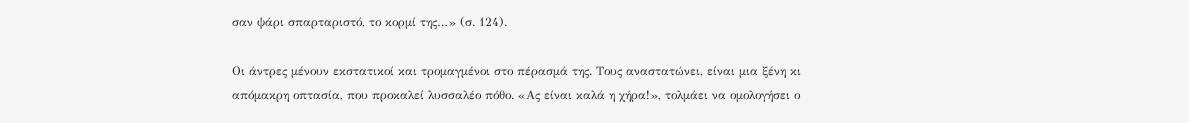σαν ψάρι σπαρταριστό, το κορμί της…» (σ. 124).

Οι άντρες μένουν εκστατικοί και τρομαγμένοι στο πέρασμά της. Τους αναστατώνει, είναι μια ξένη κι απόμακρη οπτασία, που προκαλεί λυσσαλέο πόθο. «Ας είναι καλά η χήρα!», τολμάει να ομολογήσει ο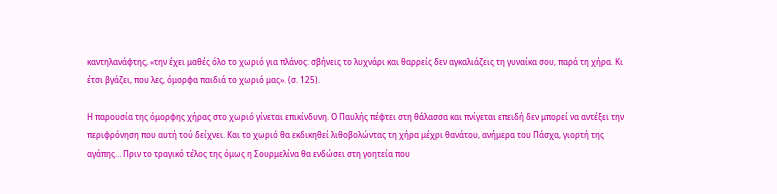καντηλανάφτης, «την έχει μαθές όλο το χωριό για πλάνος: σβήνεις το λυχνάρι και θαρρείς δεν αγκαλιάζεις τη γυναίκα σου, παρά τη χήρα. Κι έτσι βγάζει, που λες, όμορφα παιδιά το χωριό μας». (σ. 125).

Η παρουσία της όμορφης χήρας στο χωριό γίνεται επικίνδυνη. Ο Παυλής πέφτει στη θάλασσα και πνίγεται επειδή δεν μπορεί να αντέξει την περιφρόνηση που αυτή τού δείχνει. Και το χωριό θα εκδικηθεί λιθοβολώντας τη χήρα μέχρι θανάτου, ανήμερα του Πάσχα, γιορτή της αγάπης… Πριν το τραγικό τέλος της όμως η Σουρμελίνα θα ενδώσει στη γοητεία που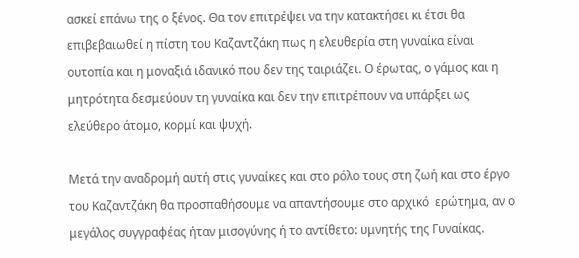ασκεί επάνω της ο ξένος. Θα τον επιτρέψει να την κατακτήσει κι έτσι θα επιβεβαιωθεί η πίστη του Καζαντζάκη πως η ελευθερία στη γυναίκα είναι ουτοπία και η μοναξιά ιδανικό που δεν της ταιριάζει. Ο έρωτας, ο γάμος και η μητρότητα δεσμεύουν τη γυναίκα και δεν την επιτρέπουν να υπάρξει ως ελεύθερο άτομο, κορμί και ψυχή.

Μετά την αναδρομή αυτή στις γυναίκες και στο ρόλο τους στη ζωή και στο έργο του Καζαντζάκη θα προσπαθήσουμε να απαντήσουμε στο αρχικό  ερώτημα, αν ο μεγάλος συγγραφέας ήταν μισογύνης ή το αντίθετο: υμνητής της Γυναίκας.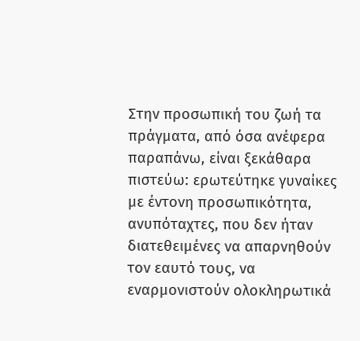Στην προσωπική του ζωή τα πράγματα, από όσα ανέφερα παραπάνω, είναι ξεκάθαρα πιστεύω: ερωτεύτηκε γυναίκες με έντονη προσωπικότητα, ανυπόταχτες, που δεν ήταν διατεθειμένες να απαρνηθούν τον εαυτό τους, να εναρμονιστούν ολοκληρωτικά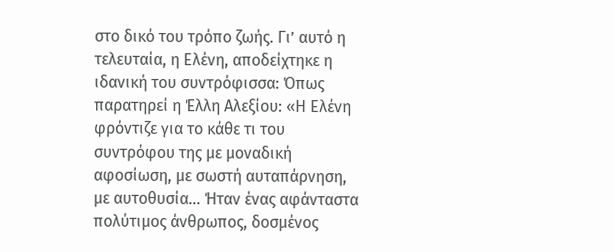στο δικό του τρόπο ζωής. Γι’ αυτό η τελευταία, η Ελένη, αποδείχτηκε η ιδανική του συντρόφισσα: Όπως παρατηρεί η Έλλη Αλεξίου: «Η Ελένη φρόντιζε για το κάθε τι του συντρόφου της με μοναδική αφοσίωση, με σωστή αυταπάρνηση, με αυτοθυσία… Ήταν ένας αφάνταστα πολύτιμος άνθρωπος, δοσμένος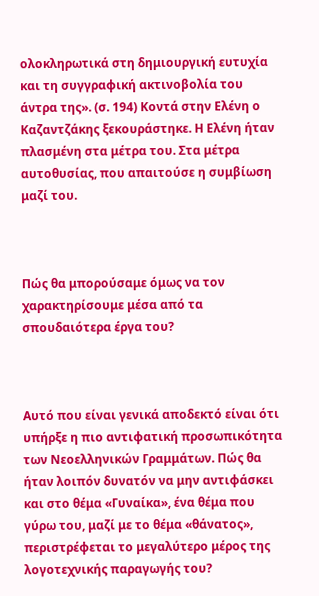ολοκληρωτικά στη δημιουργική ευτυχία και τη συγγραφική ακτινοβολία του άντρα της». (σ. 194) Κοντά στην Ελένη ο Καζαντζάκης ξεκουράστηκε. Η Ελένη ήταν πλασμένη στα μέτρα του. Στα μέτρα αυτοθυσίας, που απαιτούσε η συμβίωση μαζί του.



Πώς θα μπορούσαμε όμως να τον χαρακτηρίσουμε μέσα από τα σπουδαιότερα έργα του?



Αυτό που είναι γενικά αποδεκτό είναι ότι  υπήρξε η πιο αντιφατική προσωπικότητα των Νεοελληνικών Γραμμάτων. Πώς θα ήταν λοιπόν δυνατόν να μην αντιφάσκει και στο θέμα «Γυναίκα», ένα θέμα που γύρω του, μαζί με το θέμα «θάνατος», περιστρέφεται το μεγαλύτερο μέρος της λογοτεχνικής παραγωγής του?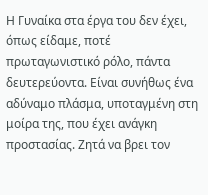Η Γυναίκα στα έργα του δεν έχει, όπως είδαμε, ποτέ πρωταγωνιστικό ρόλο, πάντα δευτερεύοντα. Είναι συνήθως ένα αδύναμο πλάσμα, υποταγμένη στη μοίρα της, που έχει ανάγκη προστασίας. Ζητά να βρει τον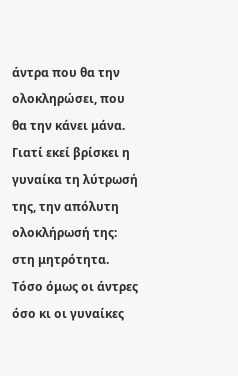άντρα που θα την ολοκληρώσει, που θα την κάνει μάνα. Γιατί εκεί βρίσκει η γυναίκα τη λύτρωσή της, την απόλυτη ολοκλήρωσή της: στη μητρότητα. Τόσο όμως οι άντρες όσο κι οι γυναίκες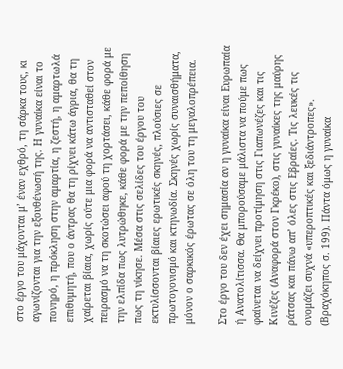στο έργο του μάχονται μ’ έναν εχθρό, τη σάρκα τους, κι αγωνίζονται για την εξουθένωσή της. Η γυναίκα είναι το πονηρό, η πρόκληση στην αμαρτία, η ζεστή, η αμαρτωλά επιθυμητή, που ο άντρας θα τη ρίχνει κάτω άγρια, θα τη χαίρεται βίαια, χωρίς ούτε μια φορά να αντισταθεί στον πειρασμό να τη σκοτώσει αφού τη χορτάσει, κάθε φορά με την ελπίδα πως λυτρώθηκε, κάθε φορά με την πεποίθηση πως τη νίκησε. Μέσα στις σελίδες του έργου του εκτυλίσσονται βίαιες ερωτικές σκηνές, πλούσιες σε πρωτογονισμό και κτηνωδία. Σκηνές χωρίς συναισθήματα, μόνον ο σαρκικός έρωτας σε όλη του τη μεγαλοπρέπεια.

Στο έργο του δεν έχει σημασία αν η γυναίκα είναι Ευρωπαία ή Ανατολίτισσα. Θα μπορούσαμε μάλιστα να πούμε πως φαίνεται να δείχνει προτίμηση στις Γιαπωνέζες και τις Κινέζες (Αναφορά στον Γκρέκο), στις γυναίκες της μαύρης ράτσας και πάνω απ’ όλες στις Εβραίες. Τις λευκές τις ονομάζει συχνά «υπεροπτικές και ξεδιάντροπες». (Βραχόκηπος σ. 199). Πάντα όμως η γυναίκα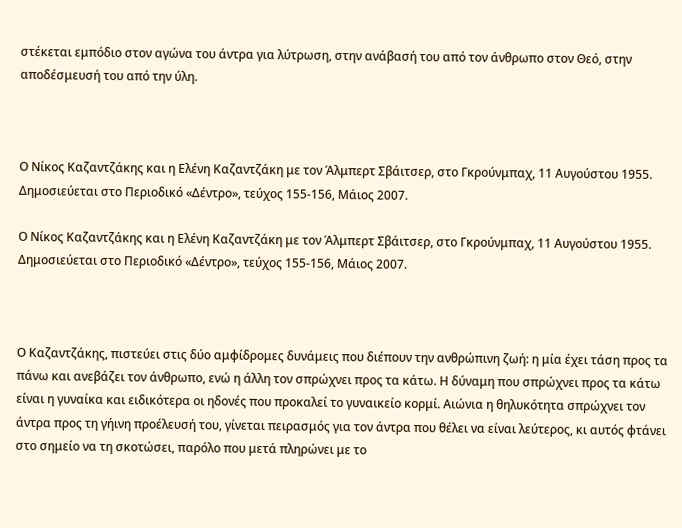στέκεται εμπόδιο στον αγώνα του άντρα για λύτρωση, στην ανάβασή του από τον άνθρωπο στον Θεό, στην αποδέσμευσή του από την ύλη.



Ο Νίκος Καζαντζάκης και η Ελένη Καζαντζάκη με τον Άλμπερτ Σβάιτσερ, στο Γκρούνμπαχ, 11 Αυγούστου 1955. Δημοσιεύεται στο Περιοδικό «Δέντρο», τεύχος 155-156, Μάιος 2007.

Ο Νίκος Καζαντζάκης και η Ελένη Καζαντζάκη με τον Άλμπερτ Σβάιτσερ, στο Γκρούνμπαχ, 11 Αυγούστου 1955. Δημοσιεύεται στο Περιοδικό «Δέντρο», τεύχος 155-156, Μάιος 2007.



Ο Καζαντζάκης, πιστεύει στις δύο αμφίδρομες δυνάμεις που διέπουν την ανθρώπινη ζωή: η μία έχει τάση προς τα πάνω και ανεβάζει τον άνθρωπο, ενώ η άλλη τον σπρώχνει προς τα κάτω. Η δύναμη που σπρώχνει προς τα κάτω είναι η γυναίκα και ειδικότερα οι ηδονές που προκαλεί το γυναικείο κορμί. Αιώνια η θηλυκότητα σπρώχνει τον άντρα προς τη γήινη προέλευσή του, γίνεται πειρασμός για τον άντρα που θέλει να είναι λεύτερος, κι αυτός φτάνει στο σημείο να τη σκοτώσει, παρόλο που μετά πληρώνει με το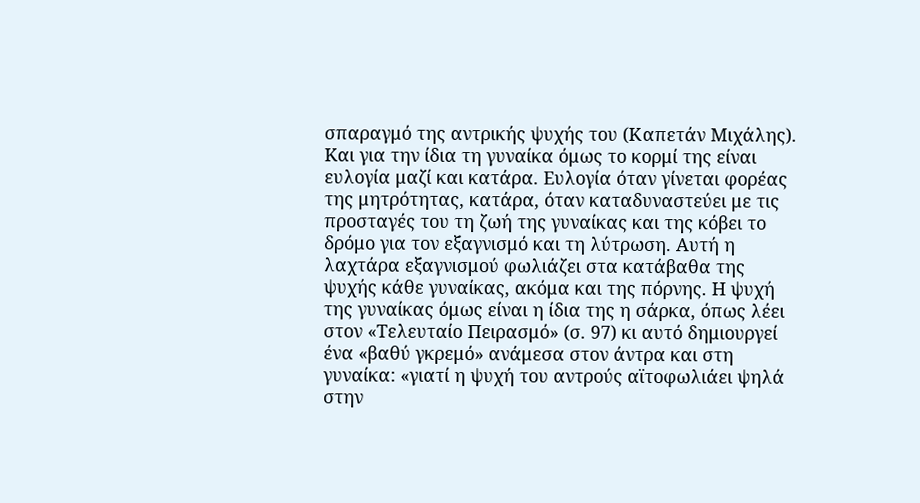σπαραγμό της αντρικής ψυχής του (Καπετάν Μιχάλης). Kαι για την ίδια τη γυναίκα όμως το κορμί της είναι ευλογία μαζί και κατάρα. Ευλογία όταν γίνεται φορέας της μητρότητας, κατάρα, όταν καταδυναστεύει με τις προσταγές του τη ζωή της γυναίκας και της κόβει το δρόμο για τον εξαγνισμό και τη λύτρωση. Αυτή η λαχτάρα εξαγνισμού φωλιάζει στα κατάβαθα της ψυχής κάθε γυναίκας, ακόμα και της πόρνης. Η ψυχή της γυναίκας όμως είναι η ίδια της η σάρκα, όπως λέει στον «Τελευταίο Πειρασμό» (σ. 97) κι αυτό δημιουργεί ένα «βαθύ γκρεμό» ανάμεσα στον άντρα και στη γυναίκα: «γιατί η ψυχή του αντρούς αϊτοφωλιάει ψηλά στην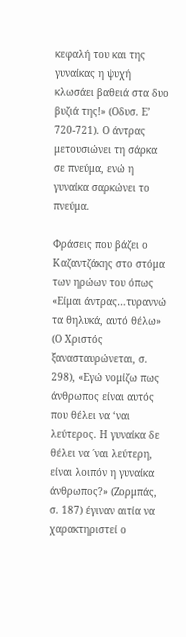κεφαλή του και της γυναίκας η ψυχή κλωσάει βαθειά στα δυο βυζιά της!» (Οδυσ. Ε’ 720-721). Ο άντρας μετουσιώνει τη σάρκα σε πνεύμα, ενώ η γυναίκα σαρκώνει το πνεύμα.

Φράσεις που βάζει ο Καζαντζάκης στο στόμα των ηρώων του όπως «Είμαι άντρας…τυραννώ τα θηλυκά, αυτό θέλω» (Ο Χριστός ξανασταυρώνεται, σ. 298), «Εγώ νομίζω πως άνθρωπος είναι αυτός που θέλει να ‘ναι λεύτερος. Η γυναίκα δε θέλει να ΄ναι λεύτερη, είναι λοιπόν η γυναίκα άνθρωπος?» (Ζορμπάς, σ. 187) έγιναν αιτία να χαρακτηριστεί ο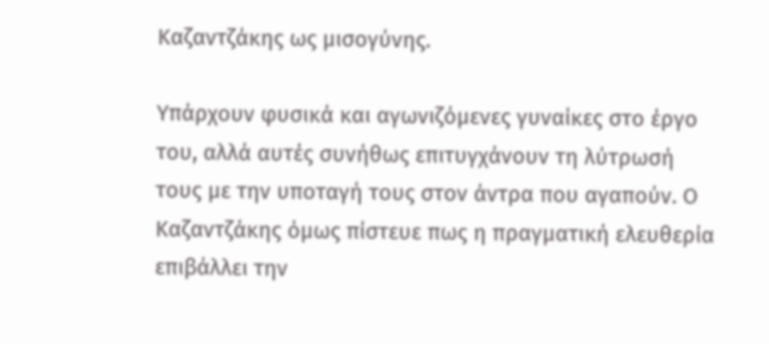Καζαντζάκης ως μισογύνης.

Υπάρχουν φυσικά και αγωνιζόμενες γυναίκες στο έργο του, αλλά αυτές συνήθως επιτυγχάνουν τη λύτρωσή τους με την υποταγή τους στον άντρα που αγαπούν. Ο Καζαντζάκης όμως πίστευε πως η πραγματική ελευθερία επιβάλλει την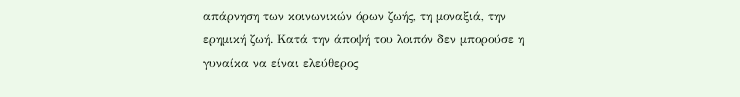απάρνηση των κοινωνικών όρων ζωής, τη μοναξιά, την ερημική ζωή. Κατά την άποψή του λοιπόν δεν μπορούσε η γυναίκα να είναι ελεύθερος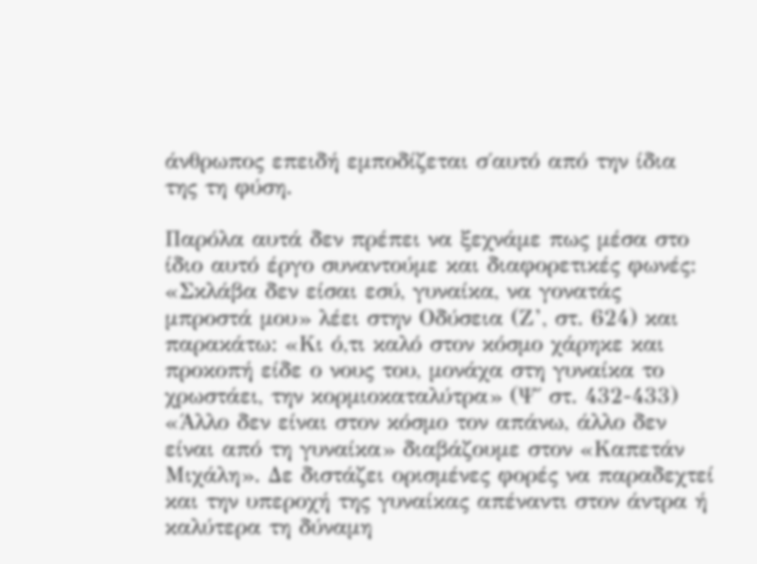άνθρωπος επειδή εμποδίζεται σ΄αυτό από την ίδια της τη φύση.

Παρόλα αυτά δεν πρέπει να ξεχνάμε πως μέσα στο ίδιο αυτό έργο συναντούμε και διαφορετικές φωνές: «Σκλάβα δεν είσαι εσύ, γυναίκα, να γονατάς μπροστά μου» λέει στην Οδύσεια (Ζ’, στ. 624) και παρακάτω: «Κι ό,τι καλό στον κόσμο χάρηκε και προκοπή είδε ο νους του, μονάχα στη γυναίκα το χρωστάει, την κορμιοκαταλύτρα» (Ψ΄ στ. 432-433) «Άλλο δεν είναι στον κόσμο τον απάνω, άλλο δεν είναι από τη γυναίκα» διαβάζουμε στον «Καπετάν Μιχάλη». Δε διστάζει ορισμένες φορές να παραδεχτεί και την υπεροχή της γυναίκας απέναντι στον άντρα ή καλύτερα τη δύναμη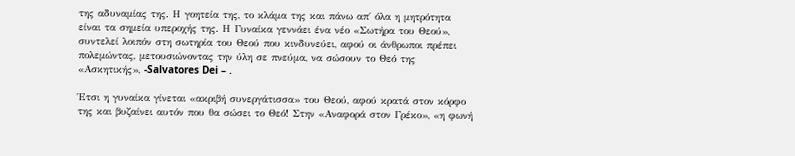της αδυναμίας της. Η γοητεία της, το κλάμα της και πάνω απ΄ όλα η μητρότητα είναι τα σημεία υπεροχής της. Η Γυναίκα γεννάει ένα νέο «Σωτήρα του Θεού», συντελεί λοιπόν στη σωτηρία του Θεού που κινδυνεύει, αφού οι άνθρωποι πρέπει πολεμώντας, μετουσιώνοντας την ύλη σε πνεύμα, να σώσουν το Θεό της «Ασκητικής», -Salvatores Dei – .

Έτσι η γυναίκα γίνεται «ακριβή συνεργάτισσα» του Θεού, αφού κρατά στον κόρφο της και βυζαίνει αυτόν που θα σώσει το Θεό! Στην «Αναφορά στον Γρέκο», «η φωνή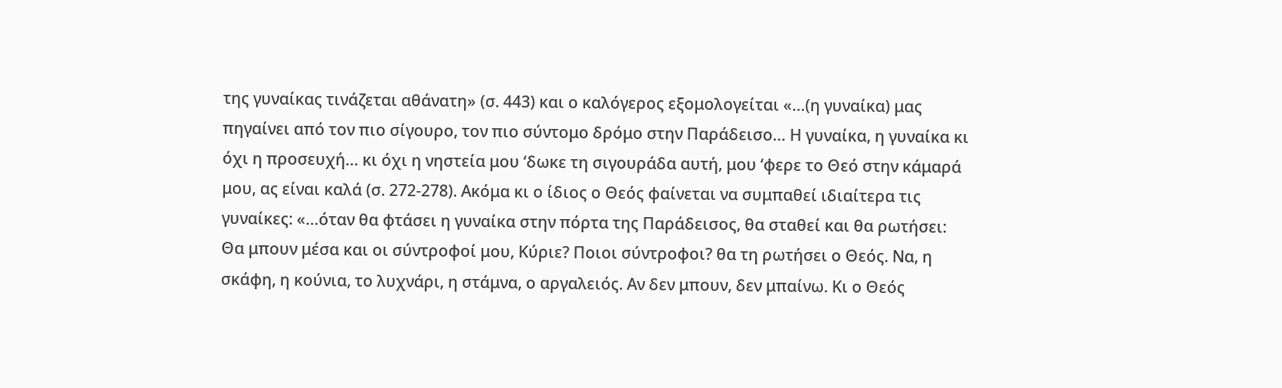της γυναίκας τινάζεται αθάνατη» (σ. 443) και ο καλόγερος εξομολογείται «…(η γυναίκα) μας πηγαίνει από τον πιο σίγουρο, τον πιο σύντομο δρόμο στην Παράδεισο… Η γυναίκα, η γυναίκα κι όχι η προσευχή… κι όχι η νηστεία μου ‘δωκε τη σιγουράδα αυτή, μου ‘φερε το Θεό στην κάμαρά μου, ας είναι καλά (σ. 272-278). Ακόμα κι ο ίδιος ο Θεός φαίνεται να συμπαθεί ιδιαίτερα τις γυναίκες: «…όταν θα φτάσει η γυναίκα στην πόρτα της Παράδεισος, θα σταθεί και θα ρωτήσει: Θα μπουν μέσα και οι σύντροφοί μου, Κύριε? Ποιοι σύντροφοι? θα τη ρωτήσει ο Θεός. Να, η σκάφη, η κούνια, το λυχνάρι, η στάμνα, ο αργαλειός. Αν δεν μπουν, δεν μπαίνω. Κι ο Θεός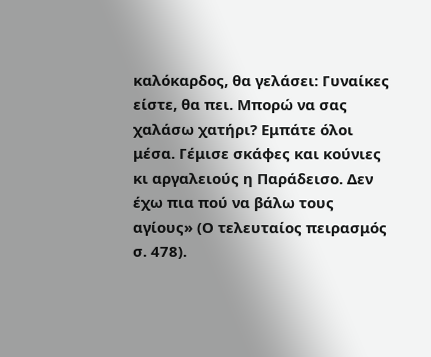καλόκαρδος, θα γελάσει: Γυναίκες είστε, θα πει. Μπορώ να σας χαλάσω χατήρι? Εμπάτε όλοι μέσα. Γέμισε σκάφες και κούνιες κι αργαλειούς η Παράδεισο. Δεν έχω πια πού να βάλω τους αγίους» (Ο τελευταίος πειρασμός σ. 478).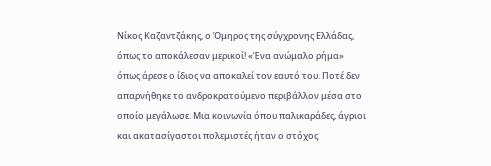Νίκος Καζαντζάκης, ο Όμηρος της σύγχρονης Ελλάδας, όπως το αποκάλεσαν μερικοί! «Ένα ανώμαλο ρήμα» όπως άρεσε ο ίδιος να αποκαλεί τον εαυτό του. Ποτέ δεν απαρνήθηκε το ανδροκρατούμενο περιβάλλον μέσα στο οποίο μεγάλωσε. Μια κοινωνία όπου παλικαράδες, άγριοι και ακατασίγαστοι πολεμιστές ήταν ο στόχος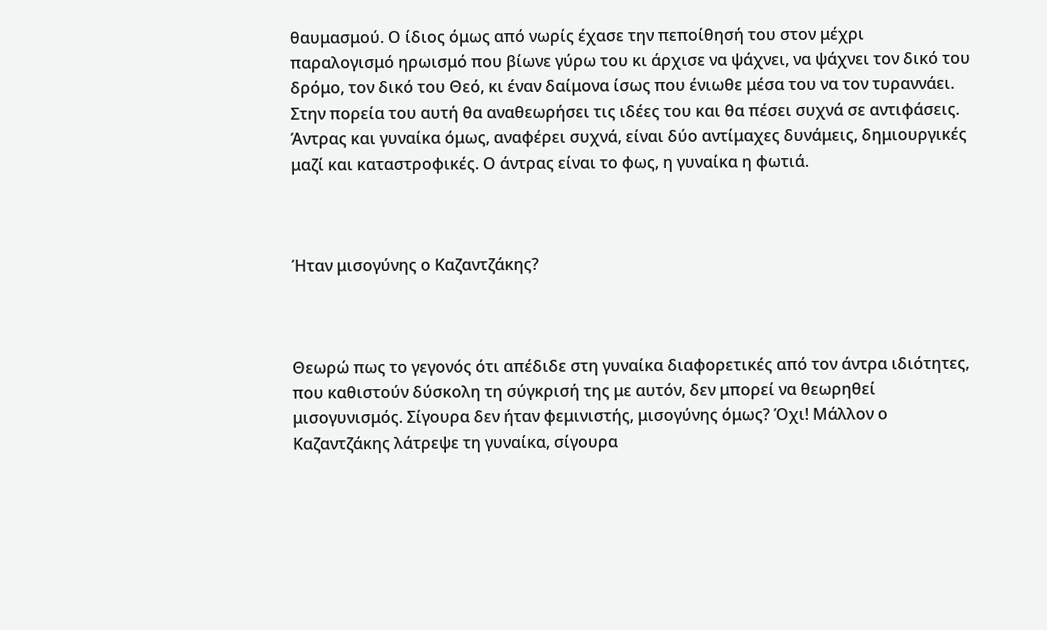θαυμασμού. Ο ίδιος όμως από νωρίς έχασε την πεποίθησή του στον μέχρι παραλογισμό ηρωισμό που βίωνε γύρω του κι άρχισε να ψάχνει, να ψάχνει τον δικό του δρόμο, τον δικό του Θεό, κι έναν δαίμονα ίσως που ένιωθε μέσα του να τον τυραννάει. Στην πορεία του αυτή θα αναθεωρήσει τις ιδέες του και θα πέσει συχνά σε αντιφάσεις. Άντρας και γυναίκα όμως, αναφέρει συχνά, είναι δύο αντίμαχες δυνάμεις, δημιουργικές μαζί και καταστροφικές. Ο άντρας είναι το φως, η γυναίκα η φωτιά.



Ήταν μισογύνης ο Καζαντζάκης?



Θεωρώ πως το γεγονός ότι απέδιδε στη γυναίκα διαφορετικές από τον άντρα ιδιότητες, που καθιστούν δύσκολη τη σύγκρισή της με αυτόν, δεν μπορεί να θεωρηθεί μισογυνισμός. Σίγουρα δεν ήταν φεμινιστής, μισογύνης όμως? Όχι! Μάλλον ο Καζαντζάκης λάτρεψε τη γυναίκα, σίγουρα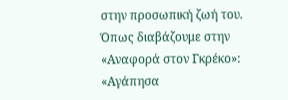στην προσωπική ζωή του. Όπως διαβάζουμε στην «Αναφορά στον Γκρέκο»: «Αγάπησα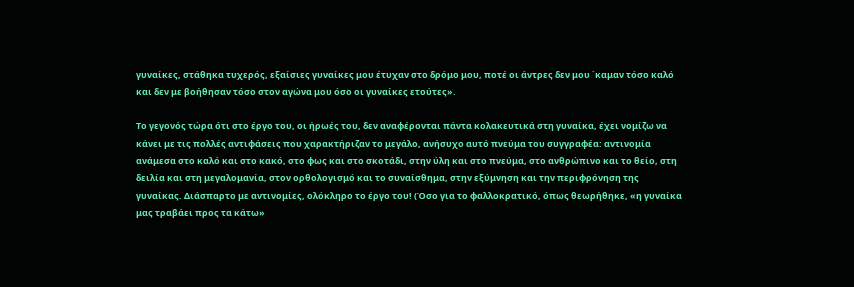γυναίκες, στάθηκα τυχερός, εξαίσιες γυναίκες μου έτυχαν στο δρόμο μου, ποτέ οι άντρες δεν μου ΄καμαν τόσο καλό και δεν με βοήθησαν τόσο στον αγώνα μου όσο οι γυναίκες ετούτες».

Το γεγονός τώρα ότι στο έργο του, οι ήρωές του, δεν αναφέρονται πάντα κολακευτικά στη γυναίκα, έχει νομίζω να κάνει με τις πολλές αντιφάσεις που χαρακτήριζαν το μεγάλο, ανήσυχο αυτό πνεύμα του συγγραφέα: αντινομία ανάμεσα στο καλό και στο κακό, στο φως και στο σκοτάδι, στην ύλη και στο πνεύμα, στο ανθρώπινο και το θείο, στη δειλία και στη μεγαλομανία, στον ορθολογισμό και το συναίσθημα, στην εξύμνηση και την περιφρόνηση της γυναίκας. Διάσπαρτο με αντινομίες, ολόκληρο το έργο του! (Όσο για το φαλλοκρατικό, όπως θεωρήθηκε, «η γυναίκα μας τραβάει προς τα κάτω»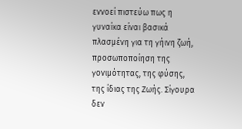εννοεί πιστεύω πως η γυναίκα είναι βασικά πλασμένη για τη γήινη ζωή, προσωποποίηση της γονιμότητας, της φύσης, της ίδιας της Ζωής. Σίγουρα δεν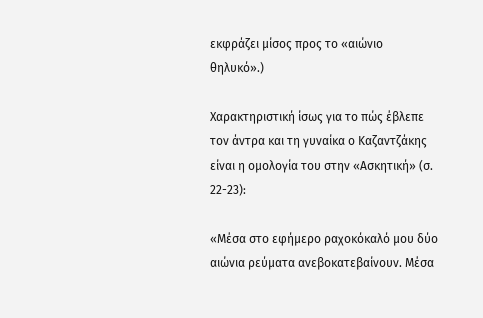εκφράζει μίσος προς το «αιώνιο θηλυκό».)

Χαρακτηριστική ίσως για το πώς έβλεπε τον άντρα και τη γυναίκα ο Καζαντζάκης είναι η ομολογία του στην «Ασκητική» (σ. 22-23):

«Μέσα στο εφήμερο ραχοκόκαλό μου δύο αιώνια ρεύματα ανεβοκατεβαίνουν. Μέσα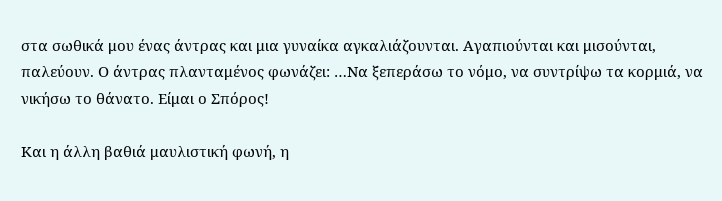στα σωθικά μου ένας άντρας και μια γυναίκα αγκαλιάζουνται. Αγαπιούνται και μισούνται, παλεύουν. Ο άντρας πλανταμένος φωνάζει: …Να ξεπεράσω το νόμο, να συντρίψω τα κορμιά, να νικήσω το θάνατο. Είμαι ο Σπόρος!

Και η άλλη βαθιά μαυλιστική φωνή, η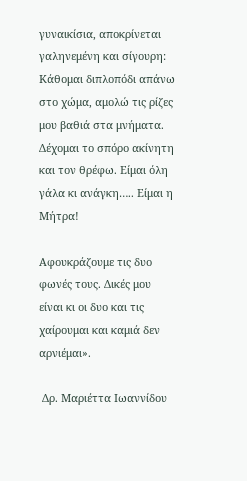γυναικίσια, αποκρίνεται γαληνεμένη και σίγουρη: Κάθομαι διπλοπόδι απάνω στο χώμα, αμολώ τις ρίζες μου βαθιά στα μνήματα. Δέχομαι το σπόρο ακίνητη και τον θρέφω. Είμαι όλη γάλα κι ανάγκη….. Είμαι η Μήτρα!

Αφουκράζουμε τις δυο φωνές τους. Δικές μου είναι κι οι δυο και τις χαίρουμαι και καμιά δεν αρνιέμαι».

 Δρ. Μαριέττα Ιωαννίδου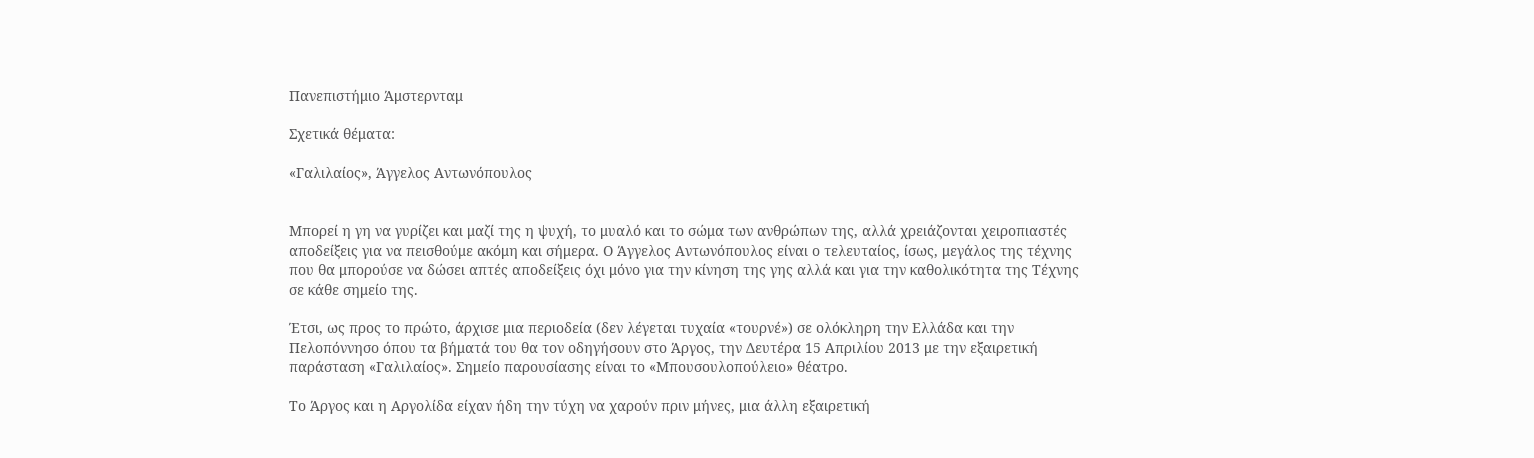Πανεπιστήμιο Άμστερνταμ

Σχετικά θέματα:

«Γαλιλαίος», Άγγελος Αντωνόπουλος


Μπορεί η γη να γυρίζει και μαζί της η ψυχή, το μυαλό και το σώμα των ανθρώπων της, αλλά χρειάζονται χειροπιαστές αποδείξεις για να πεισθούμε ακόμη και σήμερα. Ο Άγγελος Αντωνόπουλος είναι ο τελευταίος, ίσως, μεγάλος της τέχνης που θα μπορούσε να δώσει απτές αποδείξεις όχι μόνο για την κίνηση της γης αλλά και για την καθολικότητα της Τέχνης σε κάθε σημείο της.

Έτσι, ως προς το πρώτο, άρχισε μια περιοδεία (δεν λέγεται τυχαία «τουρνέ») σε ολόκληρη την Ελλάδα και την Πελοπόννησο όπου τα βήματά του θα τον οδηγήσουν στο Άργος, την Δευτέρα 15 Απριλίου 2013 με την εξαιρετική παράσταση «Γαλιλαίος». Σημείο παρουσίασης είναι το «Μπουσουλοπούλειο» θέατρο.

Το Άργος και η Αργολίδα είχαν ήδη την τύχη να χαρούν πριν μήνες, μια άλλη εξαιρετική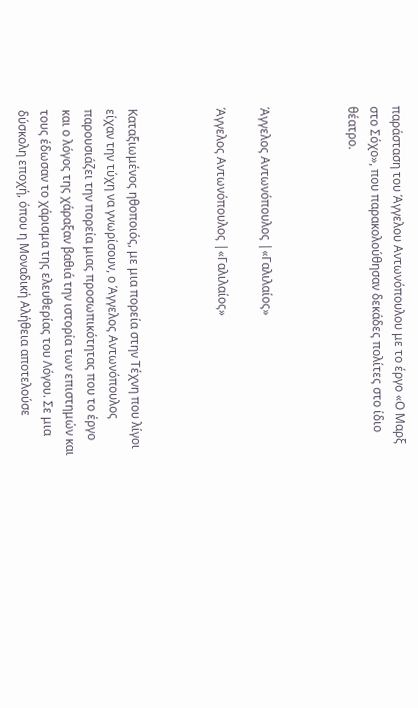παράσταση του Άγγελου Αντωνόπουλου με το έργο «Ο Μαρξ στο Σόχο», που παρακολούθησαν δεκάδες πολίτες στο ίδιο θέατρο.



Άγγελος Αντωνόπουλος |«Γαλιλαίος»

Άγγελος Αντωνόπουλος |«Γαλιλαίος»



Καταξιωμένος ηθοποιός, με μια πορεία στην Τέχνη που λίγοι είχαν την τύχη να γνωρίσουν, ο Άγγελος Αντωνόπουλος παρουσιάζει την πορεία μιας προσωπικότητας που το έργο και ο λόγος της χάραξαν βαθιά την ιστορία των επιστημών και τους έδωσαν το χάρισμα της ελευθερίας του Λόγου. Σε μια δύσκολη εποχή, όπου η Μοναδική Αλήθεια αποτελούσε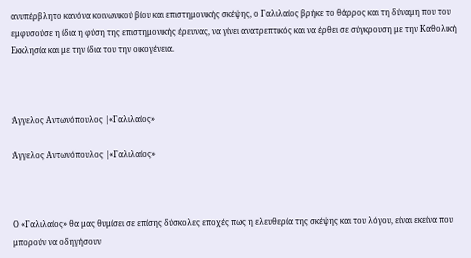ανυπέρβλητο κανόνα κοινωνικού βίου και επιστημονικής σκέψης, ο Γαλιλαίος βρήκε το θάρρος και τη δύναμη που του εμφυσούσε η ίδια η φύση της επιστημονικής έρευνας, να γίνει ανατρεπτικός και να έρθει σε σύγκρουση με την Καθολική Εκκλησία και με την ίδια του την οικογένεια.



Άγγελος Αντωνόπουλος |«Γαλιλαίος»

Άγγελος Αντωνόπουλος |«Γαλιλαίος»



Ο «Γαλιλαίος» θα μας θυμίσει σε επίσης δύσκολες εποχές πως η ελευθερία της σκέψης και του λόγου, είναι εκείνα που μπορούν να οδηγήσουν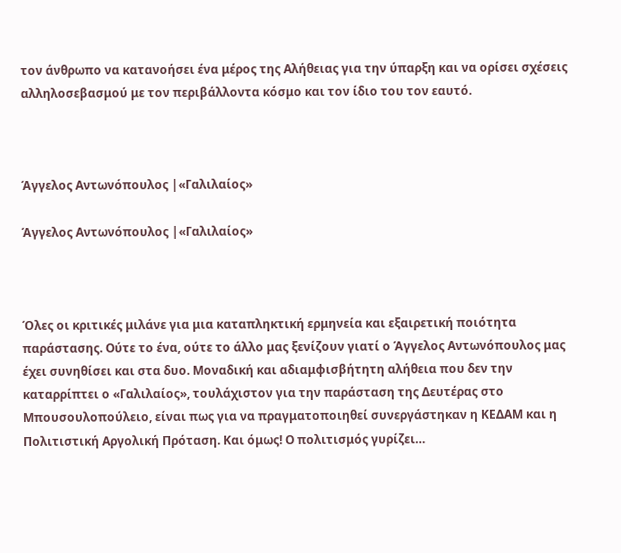τον άνθρωπο να κατανοήσει ένα μέρος της Αλήθειας για την ύπαρξη και να ορίσει σχέσεις αλληλοσεβασμού με τον περιβάλλοντα κόσμο και τον ίδιο του τον εαυτό.



Άγγελος Αντωνόπουλος |«Γαλιλαίος»

Άγγελος Αντωνόπουλος |«Γαλιλαίος»



Όλες οι κριτικές μιλάνε για μια καταπληκτική ερμηνεία και εξαιρετική ποιότητα παράστασης. Ούτε το ένα, ούτε το άλλο μας ξενίζουν γιατί ο Άγγελος Αντωνόπουλος μας έχει συνηθίσει και στα δυο. Μοναδική και αδιαμφισβήτητη αλήθεια που δεν την καταρρίπτει ο «Γαλιλαίος», τουλάχιστον για την παράσταση της Δευτέρας στο Μπουσουλοπούλειο, είναι πως για να πραγματοποιηθεί συνεργάστηκαν η ΚΕΔΑΜ και η Πολιτιστική Αργολική Πρόταση. Και όμως! Ο πολιτισμός γυρίζει…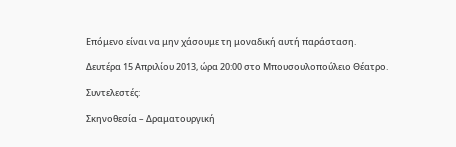Επόμενο είναι να μην χάσουμε τη μοναδική αυτή παράσταση.

Δευτέρα 15 Απριλίου 2013, ώρα 20:00 στο Μπουσουλοπούλειο Θέατρο.

Συντελεστές:

Σκηνοθεσία – Δραματουργική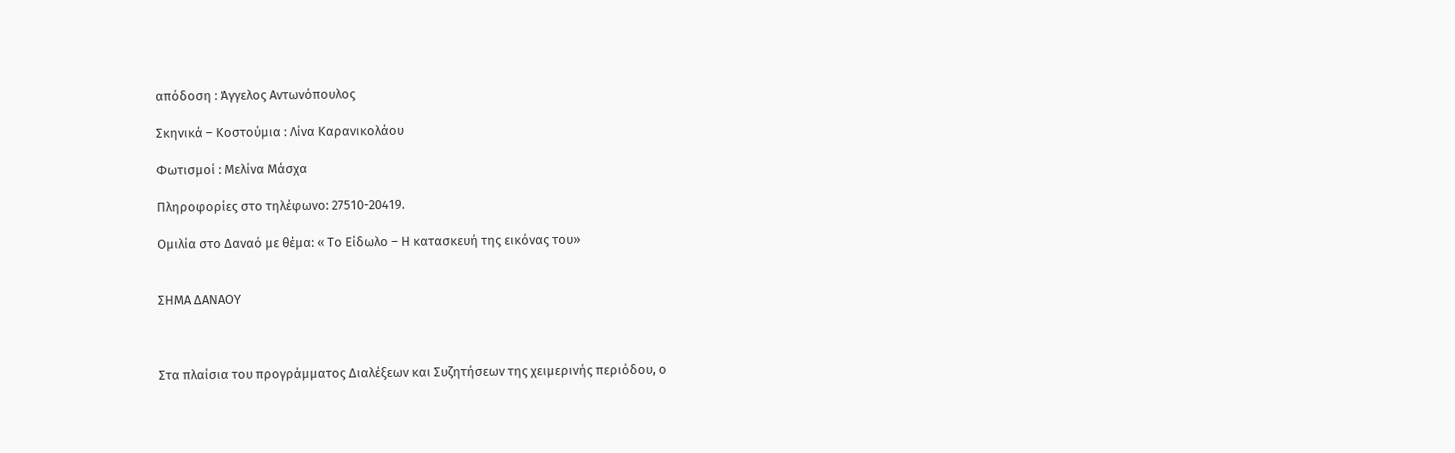απόδοση : Άγγελος Αντωνόπουλος

Σκηνικά – Κοστούμια : Λίνα Καρανικολάου

Φωτισμοί : Μελίνα Μάσχα

Πληροφορίες στο τηλέφωνο: 27510-20419.

Ομιλία στο Δαναό με θέμα: « Το Είδωλο – Η κατασκευή της εικόνας του»


ΣΗΜΑ ΔΑΝΑΟΥ



Στα πλαίσια του προγράμματος Διαλέξεων και Συζητήσεων της χειμερινής περιόδου, ο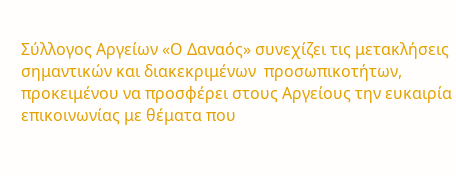Σύλλογος Αργείων «Ο Δαναός» συνεχίζει τις μετακλήσεις σημαντικών και διακεκριμένων  προσωπικοτήτων, προκειμένου να προσφέρει στους Αργείους την ευκαιρία επικοινωνίας με θέματα που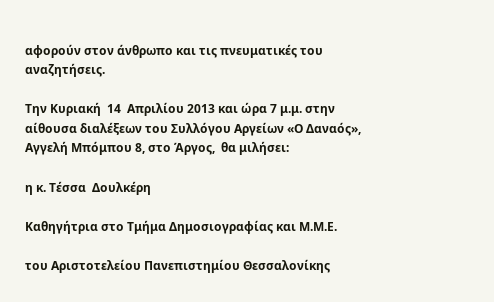αφορούν στον άνθρωπο και τις πνευματικές του αναζητήσεις.

Την Κυριακή  14  Απριλίου 2013 και ώρα 7 μ.μ. στην αίθουσα διαλέξεων του Συλλόγου Αργείων «Ο Δαναός», Αγγελή Μπόμπου 8, στο Άργος,  θα μιλήσει:

η κ. Τέσσα  Δουλκέρη

Καθηγήτρια στο Τμήμα Δημοσιογραφίας και Μ.Μ.Ε.

του Αριστοτελείου Πανεπιστημίου Θεσσαλονίκης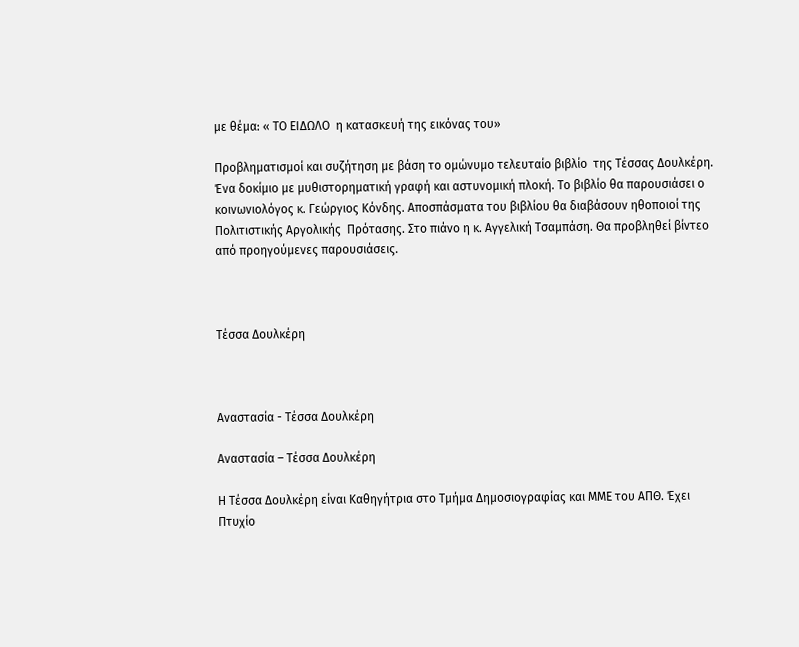με θέμα: « ΤΟ ΕΙΔΩΛΟ  η κατασκευή της εικόνας του»

Προβληματισμοί και συζήτηση με βάση το ομώνυμο τελευταίο βιβλίο  της Τέσσας Δουλκέρη. Ένα δοκίμιο με μυθιστορηματική γραφή και αστυνομική πλοκή. Το βιβλίο θα παρουσιάσει ο κοινωνιολόγος κ. Γεώργιος Κόνδης. Αποσπάσματα του βιβλίου θα διαβάσουν ηθοποιοί της Πολιτιστικής Αργολικής  Πρότασης. Στο πιάνο η κ. Αγγελική Τσαμπάση. Θα προβληθεί βίντεο από προηγούμενες παρουσιάσεις.



Τέσσα Δουλκέρη



Αναστασία - Τέσσα Δουλκέρη

Αναστασία – Τέσσα Δουλκέρη

Η Τέσσα Δουλκέρη είναι Καθηγήτρια στο Τμήμα Δημοσιογραφίας και ΜΜΕ του ΑΠΘ. Έχει Πτυχίο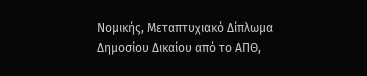Νομικής, Μεταπτυχιακό Δίπλωμα Δημοσίου Δικαίου από το ΑΠΘ,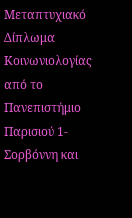Μεταπτυχιακό Δίπλωμα Κοινωνιολογίας από το Πανεπιστήμιο Παρισιού 1-Σορβόννη και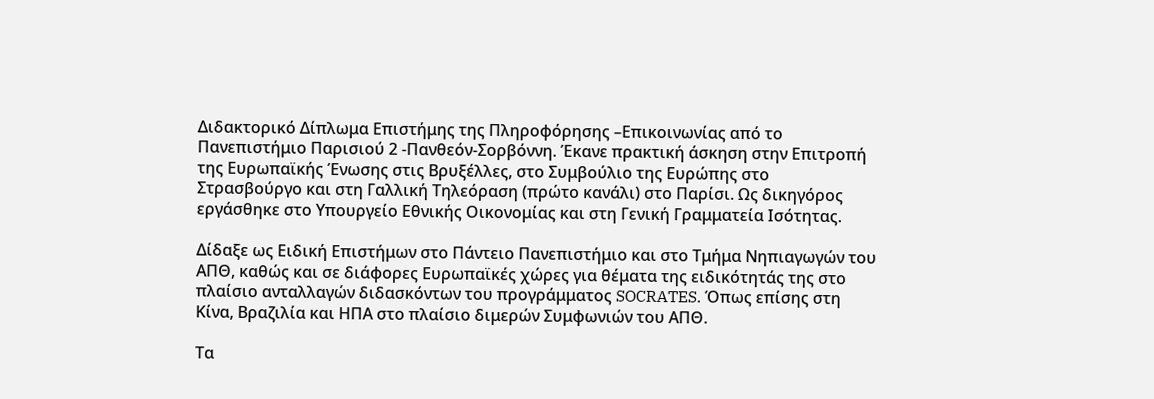Διδακτορικό Δίπλωμα Επιστήμης της Πληροφόρησης –Επικοινωνίας από το Πανεπιστήμιο Παρισιού 2 -Πανθεόν-Σορβόννη. Έκανε πρακτική άσκηση στην Επιτροπή της Ευρωπαϊκής Ένωσης στις Βρυξέλλες, στο Συμβούλιο της Ευρώπης στο Στρασβούργο και στη Γαλλική Τηλεόραση (πρώτο κανάλι) στο Παρίσι. Ως δικηγόρος εργάσθηκε στο Υπουργείο Εθνικής Οικονομίας και στη Γενική Γραμματεία Ισότητας.

Δίδαξε ως Ειδική Επιστήμων στο Πάντειο Πανεπιστήμιο και στο Τμήμα Νηπιαγωγών του ΑΠΘ, καθώς και σε διάφορες Ευρωπαϊκές χώρες για θέματα της ειδικότητάς της στο πλαίσιο ανταλλαγών διδασκόντων του προγράμματος SOCRATES. Όπως επίσης στη Κίνα, Βραζιλία και ΗΠΑ στο πλαίσιο διμερών Συμφωνιών του ΑΠΘ.

Τα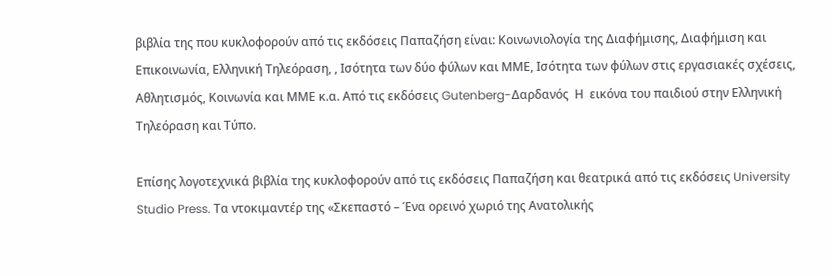βιβλία της που κυκλοφορούν από τις εκδόσεις Παπαζήση είναι: Κοινωνιολογία της Διαφήμισης, Διαφήμιση και Επικοινωνία, Ελληνική Τηλεόραση, , Ισότητα των δύο φύλων και ΜΜΕ, Ισότητα των φύλων στις εργασιακές σχέσεις, Αθλητισμός, Κοινωνία και ΜΜΕ κ.α. Από τις εκδόσεις Gutenberg-Δαρδανός  Η  εικόνα του παιδιού στην Ελληνική Τηλεόραση και Τύπο.

Επίσης λογοτεχνικά βιβλία της κυκλοφορούν από τις εκδόσεις Παπαζήση και θεατρικά από τις εκδόσεις University Studio Press. Τα ντοκιμαντέρ της «Σκεπαστό – Ένα ορεινό χωριό της Ανατολικής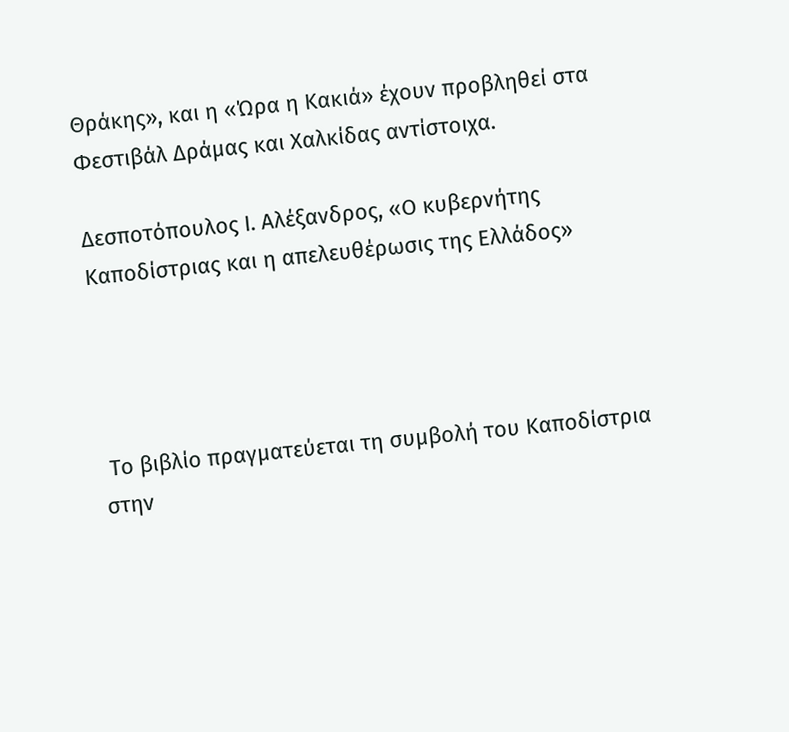Θράκης», και η «Ώρα η Κακιά» έχουν προβληθεί στα Φεστιβάλ Δράμας και Χαλκίδας αντίστοιχα.

Δεσποτόπουλος Ι. Αλέξανδρος, «Ο κυβερνήτης Καποδίστριας και η απελευθέρωσις της Ελλάδος»




 Το βιβλίο πραγματεύεται τη συμβολή του Καποδίστρια στην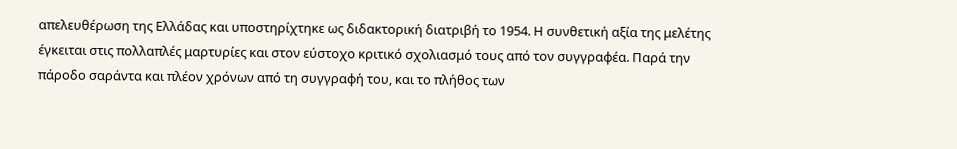απελευθέρωση της Ελλάδας και υποστηρίχτηκε ως διδακτορική διατριβή το 1954. Η συνθετική αξία της μελέτης έγκειται στις πολλαπλές μαρτυρίες και στον εύστοχο κριτικό σχολιασμό τους από τον συγγραφέα. Παρά την πάροδο σαράντα και πλέον χρόνων από τη συγγραφή του, και το πλήθος των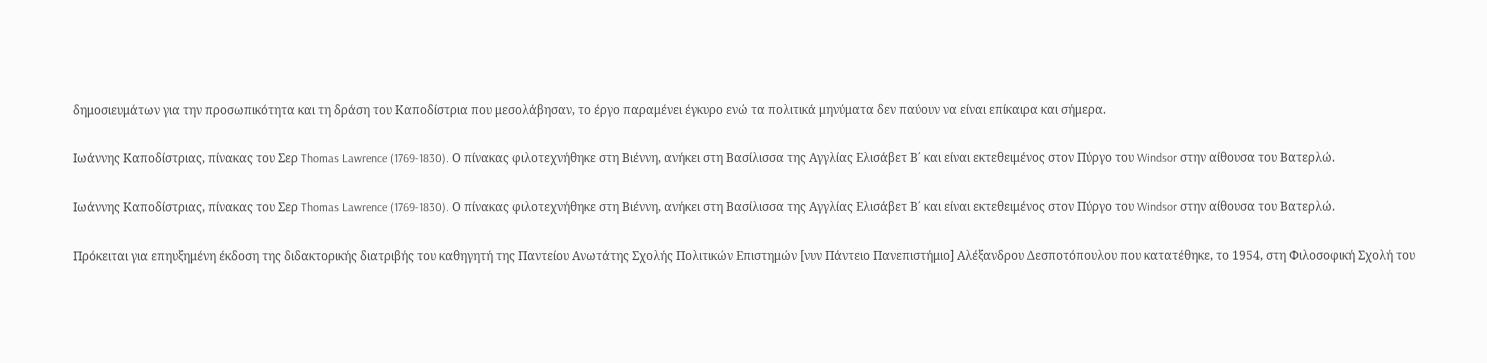δημοσιευμάτων για την προσωπικότητα και τη δράση του Καποδίστρια που μεσολάβησαν, το έργο παραμένει έγκυρο ενώ τα πολιτικά μηνύματα δεν παύουν να είναι επίκαιρα και σήμερα.

Ιωάννης Καποδίστριας, πίνακας του Σερ Thomas Lawrence (1769-1830). Ο πίνακας φιλοτεχνήθηκε στη Βιέννη, ανήκει στη Βασίλισσα της Αγγλίας Ελισάβετ Β΄ και είναι εκτεθειμένος στον Πύργο του Windsor στην αίθουσα του Βατερλώ.

Ιωάννης Καποδίστριας, πίνακας του Σερ Thomas Lawrence (1769-1830). Ο πίνακας φιλοτεχνήθηκε στη Βιέννη, ανήκει στη Βασίλισσα της Αγγλίας Ελισάβετ Β΄ και είναι εκτεθειμένος στον Πύργο του Windsor στην αίθουσα του Βατερλώ.

Πρόκειται για επηυξημένη έκδοση της διδακτορικής διατριβής του καθηγητή της Παντείου Ανωτάτης Σχολής Πολιτικών Επιστημών [νυν Πάντειο Πανεπιστήμιο] Αλέξανδρου Δεσποτόπουλου που κατατέθηκε, το 1954, στη Φιλοσοφική Σχολή του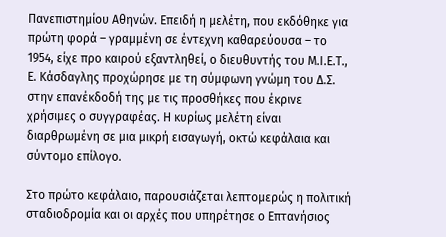Πανεπιστημίου Αθηνών. Επειδή η μελέτη, που εκδόθηκε για πρώτη φορά – γραμμένη σε έντεχνη καθαρεύουσα – το 1954, είχε προ καιρού εξαντληθεί, ο διευθυντής του Μ.Ι.Ε.Τ., Ε. Κάσδαγλης προχώρησε με τη σύμφωνη γνώμη του Δ.Σ. στην επανέκδοδή της με τις προσθήκες που έκρινε χρήσιμες ο συγγραφέας. Η κυρίως μελέτη είναι διαρθρωμένη σε μια μικρή εισαγωγή, οκτώ κεφάλαια και σύντομο επίλογο.

Στο πρώτο κεφάλαιο, παρουσιάζεται λεπτομερώς η πολιτική σταδιοδρομία και οι αρχές που υπηρέτησε ο Επτανήσιος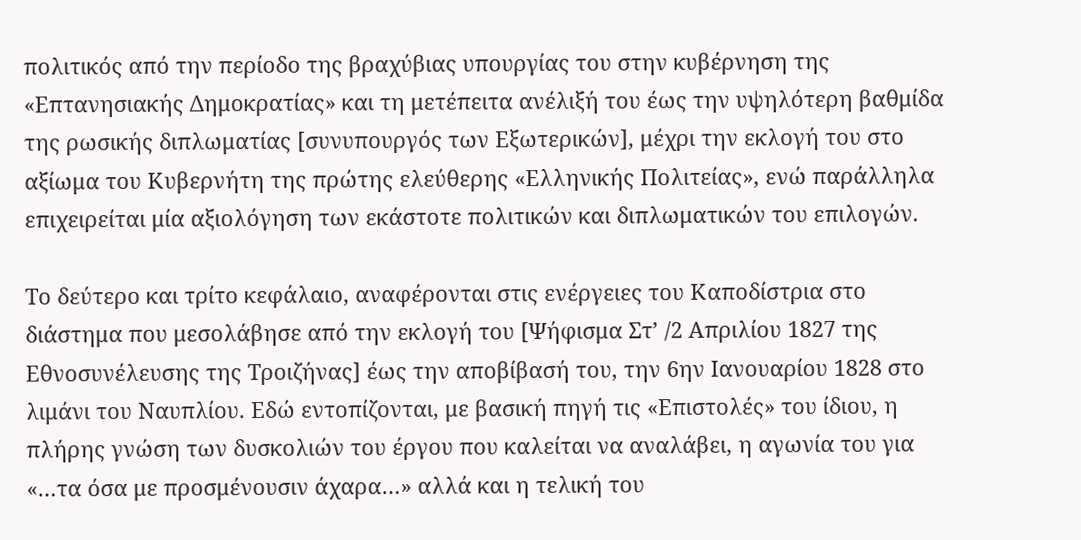πολιτικός από την περίοδο της βραχύβιας υπουργίας του στην κυβέρνηση της «Επτανησιακής Δημοκρατίας» και τη μετέπειτα ανέλιξή του έως την υψηλότερη βαθμίδα της ρωσικής διπλωματίας [συνυπουργός των Εξωτερικών], μέχρι την εκλογή του στο αξίωμα του Κυβερνήτη της πρώτης ελεύθερης «Ελληνικής Πολιτείας», ενώ παράλληλα επιχειρείται μία αξιολόγηση των εκάστοτε πολιτικών και διπλωματικών του επιλογών.

Το δεύτερο και τρίτο κεφάλαιο, αναφέρονται στις ενέργειες του Καποδίστρια στο διάστημα που μεσολάβησε από την εκλογή του [Ψήφισμα Στ’ /2 Απριλίου 1827 της Εθνοσυνέλευσης της Τροιζήνας] έως την αποβίβασή του, την 6ην Ιανουαρίου 1828 στο λιμάνι του Ναυπλίου. Εδώ εντοπίζονται, με βασική πηγή τις «Επιστολές» του ίδιου, η πλήρης γνώση των δυσκολιών του έργου που καλείται να αναλάβει, η αγωνία του για «…τα όσα με προσμένουσιν άχαρα…» αλλά και η τελική του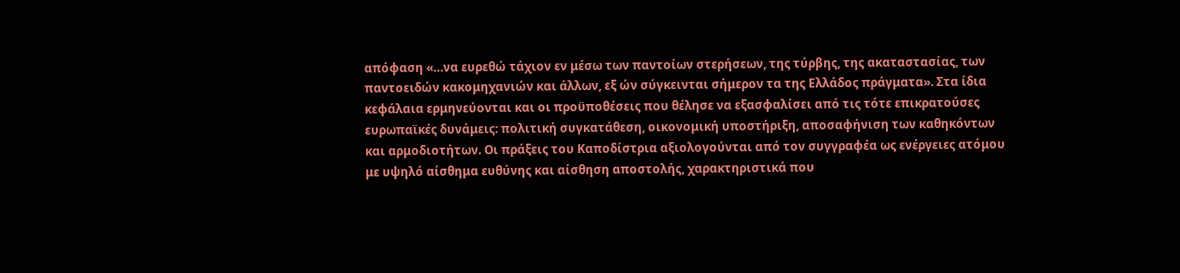απόφαση «…να ευρεθώ τάχιον εν μέσω των παντοίων στερήσεων, της τύρβης, της ακαταστασίας, των παντοειδών κακομηχανιών και άλλων, εξ ών σύγκεινται σήμερον τα της Ελλάδος πράγματα». Στα ίδια κεφάλαια ερμηνεύονται και οι προϋποθέσεις που θέλησε να εξασφαλίσει από τις τότε επικρατούσες ευρωπαϊκές δυνάμεις: πολιτική συγκατάθεση, οικονομική υποστήριξη, αποσαφήνιση των καθηκόντων και αρμοδιοτήτων. Οι πράξεις του Καποδίστρια αξιολογούνται από τον συγγραφέα ως ενέργειες ατόμου με υψηλό αίσθημα ευθύνης και αίσθηση αποστολής, χαρακτηριστικά που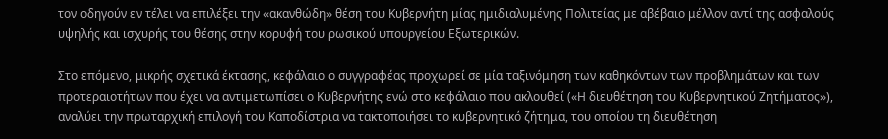τον οδηγούν εν τέλει να επιλέξει την «ακανθώδη» θέση του Κυβερνήτη μίας ημιδιαλυμένης Πολιτείας με αβέβαιο μέλλον αντί της ασφαλούς υψηλής και ισχυρής του θέσης στην κορυφή του ρωσικού υπουργείου Εξωτερικών.

Στο επόμενο, μικρής σχετικά έκτασης, κεφάλαιο ο συγγραφέας προχωρεί σε μία ταξινόμηση των καθηκόντων των προβλημάτων και των προτεραιοτήτων που έχει να αντιμετωπίσει ο Κυβερνήτης ενώ στο κεφάλαιο που ακλουθεί («Η διευθέτηση του Κυβερνητικού Ζητήματος»), αναλύει την πρωταρχική επιλογή του Καποδίστρια να τακτοποιήσει το κυβερνητικό ζήτημα, του οποίου τη διευθέτηση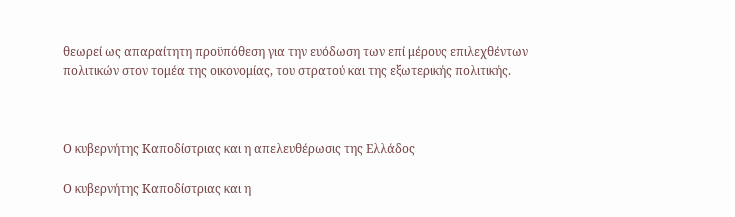θεωρεί ως απαραίτητη προϋπόθεση για την ευόδωση των επί μέρους επιλεχθέντων πολιτικών στον τομέα της οικονομίας, του στρατού και της εξωτερικής πολιτικής.



Ο κυβερνήτης Καποδίστριας και η απελευθέρωσις της Ελλάδος

Ο κυβερνήτης Καποδίστριας και η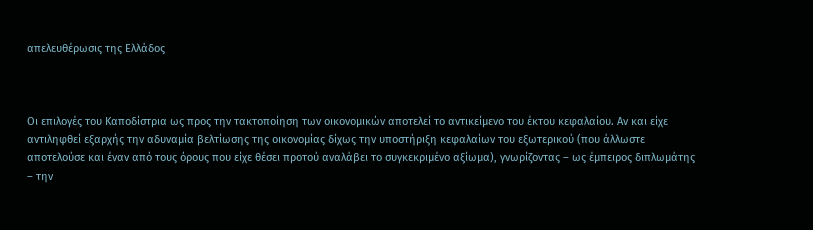απελευθέρωσις της Ελλάδος



Οι επιλογές του Καποδίστρια ως προς την τακτοποίηση των οικονομικών αποτελεί το αντικείμενο του έκτου κεφαλαίου. Αν και είχε αντιληφθεί εξαρχής την αδυναμία βελτίωσης της οικονομίας δίχως την υποστήριξη κεφαλαίων του εξωτερικού (που άλλωστε αποτελούσε και έναν από τους όρους που είχε θέσει προτού αναλάβει το συγκεκριμένο αξίωμα), γνωρίζοντας – ως έμπειρος διπλωμάτης – την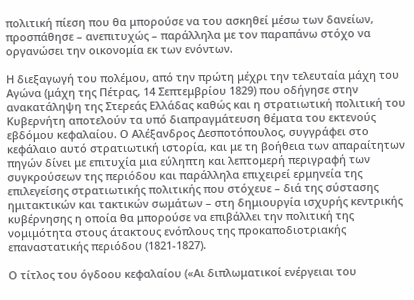πολιτική πίεση που θα μπορούσε να του ασκηθεί μέσω των δανείων, προσπάθησε – ανεπιτυχώς – παράλληλα με τον παραπάνω στόχο να οργανώσει την οικονομία εκ των ενόντων.

Η διεξαγωγή του πολέμου, από την πρώτη μέχρι την τελευταία μάχη του Αγώνα (μάχη της Πέτρας, 14 Σεπτεμβρίου 1829) που οδήγησε στην ανακατάληψη της Στερεάς Ελλάδας καθώς και η στρατιωτική πολιτική του Κυβερνήτη αποτελούν τα υπό διαπραγμάτευση θέματα του εκτενούς εβδόμου κεφαλαίου. Ο Αλέξανδρος Δεσποτόπουλος, συγγράφει στο κεφάλαιο αυτό στρατιωτική ιστορία, και με τη βοήθεια των απαραίτητων πηγών δίνει με επιτυχία μια εύληπτη και λεπτομερή περιγραφή των συγκρούσεων της περιόδου και παράλληλα επιχειρεί ερμηνεία της επιλεγείσης στρατιωτικής πολιτικής που στόχευε – διά της σύστασης ημιτακτικών και τακτικών σωμάτων – στη δημιουργία ισχυρής κεντρικής κυβέρνησης η οποία θα μπορούσε να επιβάλλει την πολιτική της νομιμότητα στους άτακτους ενόπλους της προκαποδιοτριακής επαναστατικής περιόδου (1821-1827).

Ο τίτλος του όγδοου κεφαλαίου («Αι διπλωματικοί ενέργειαι του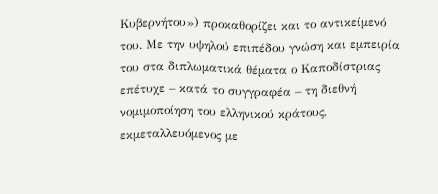Κυβερνήτου») προκαθορίζει και το αντικείμενό του. Με την υψηλού επιπέδου γνώση και εμπειρία του στα διπλωματικά θέματα ο Καποδίστριας επέτυχε – κατά το συγγραφέα – τη διεθνή νομιμοποίηση του ελληνικού κράτους, εκμεταλλευόμενος με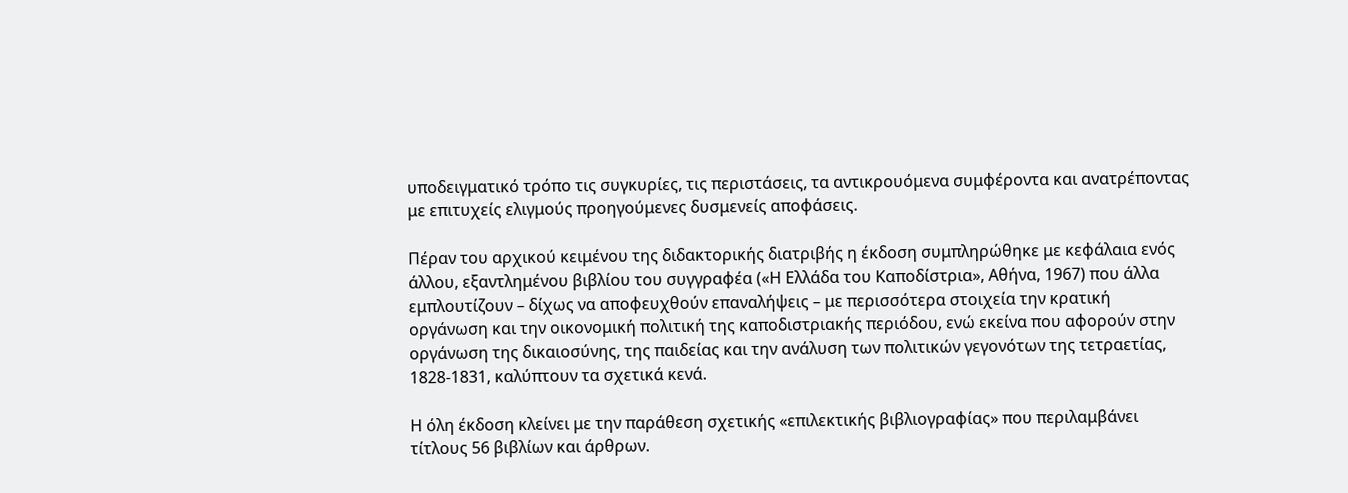υποδειγματικό τρόπο τις συγκυρίες, τις περιστάσεις, τα αντικρουόμενα συμφέροντα και ανατρέποντας με επιτυχείς ελιγμούς προηγούμενες δυσμενείς αποφάσεις.

Πέραν του αρχικού κειμένου της διδακτορικής διατριβής η έκδοση συμπληρώθηκε με κεφάλαια ενός άλλου, εξαντλημένου βιβλίου του συγγραφέα («Η Ελλάδα του Καποδίστρια», Αθήνα, 1967) που άλλα εμπλουτίζουν – δίχως να αποφευχθούν επαναλήψεις – με περισσότερα στοιχεία την κρατική οργάνωση και την οικονομική πολιτική της καποδιστριακής περιόδου, ενώ εκείνα που αφορούν στην οργάνωση της δικαιοσύνης, της παιδείας και την ανάλυση των πολιτικών γεγονότων της τετραετίας, 1828-1831, καλύπτουν τα σχετικά κενά.

Η όλη έκδοση κλείνει με την παράθεση σχετικής «επιλεκτικής βιβλιογραφίας» που περιλαμβάνει τίτλους 56 βιβλίων και άρθρων.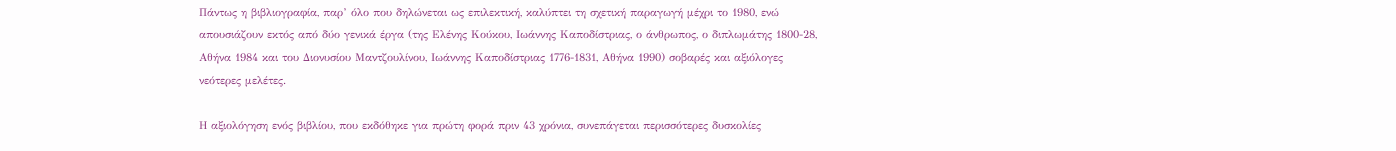Πάντως η βιβλιογραφία, παρ’ όλο που δηλώνεται ως επιλεκτική, καλύπτει τη σχετική παραγωγή μέχρι το 1980, ενώ απουσιάζουν εκτός από δύο γενικά έργα (της Ελένης Κούκου, Ιωάννης Καποδίστριας, ο άνθρωπος, ο διπλωμάτης 1800-28, Αθήνα 1984 και του Διονυσίου Μαντζουλίνου, Ιωάννης Καποδίστριας 1776-1831, Αθήνα 1990) σοβαρές και αξιόλογες νεότερες μελέτες.

Η αξιολόγηση ενός βιβλίου, που εκδόθηκε για πρώτη φορά πριν 43 χρόνια, συνεπάγεται περισσότερες δυσκολίες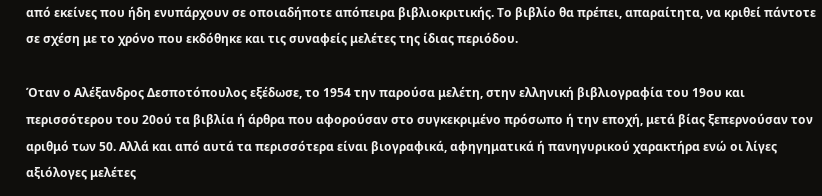από εκείνες που ήδη ενυπάρχουν σε οποιαδήποτε απόπειρα βιβλιοκριτικής. Το βιβλίο θα πρέπει, απαραίτητα, να κριθεί πάντοτε σε σχέση με το χρόνο που εκδόθηκε και τις συναφείς μελέτες της ίδιας περιόδου.

Όταν ο Αλέξανδρος Δεσποτόπουλος εξέδωσε, το 1954 την παρούσα μελέτη, στην ελληνική βιβλιογραφία του 19ου και περισσότερου του 20ού τα βιβλία ή άρθρα που αφορούσαν στο συγκεκριμένο πρόσωπο ή την εποχή, μετά βίας ξεπερνούσαν τον αριθμό των 50. Αλλά και από αυτά τα περισσότερα είναι βιογραφικά, αφηγηματικά ή πανηγυρικού χαρακτήρα ενώ οι λίγες αξιόλογες μελέτες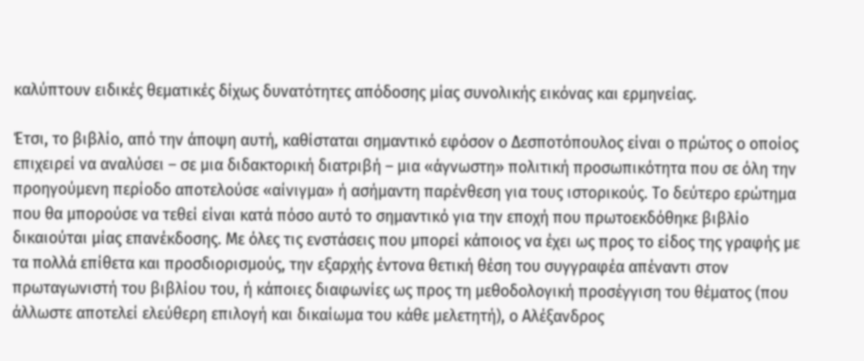καλύπτουν ειδικές θεματικές δίχως δυνατότητες απόδοσης μίας συνολικής εικόνας και ερμηνείας.

Έτσι, το βιβλίο, από την άποψη αυτή, καθίσταται σημαντικό εφόσον ο Δεσποτόπουλος είναι ο πρώτος ο οποίος επιχειρεί να αναλύσει – σε μια διδακτορική διατριβή – μια «άγνωστη» πολιτική προσωπικότητα που σε όλη την προηγούμενη περίοδο αποτελούσε «αίνιγμα» ή ασήμαντη παρένθεση για τους ιστορικούς. Το δεύτερο ερώτημα που θα μπορούσε να τεθεί είναι κατά πόσο αυτό το σημαντικό για την εποχή που πρωτοεκδόθηκε βιβλίο δικαιούται μίας επανέκδοσης. Με όλες τις ενστάσεις που μπορεί κάποιος να έχει ως προς το είδος της γραφής με τα πολλά επίθετα και προσδιορισμούς, την εξαρχής έντονα θετική θέση του συγγραφέα απέναντι στον πρωταγωνιστή του βιβλίου του, ή κάποιες διαφωνίες ως προς τη μεθοδολογική προσέγγιση του θέματος (που άλλωστε αποτελεί ελεύθερη επιλογή και δικαίωμα του κάθε μελετητή), ο Αλέξανδρος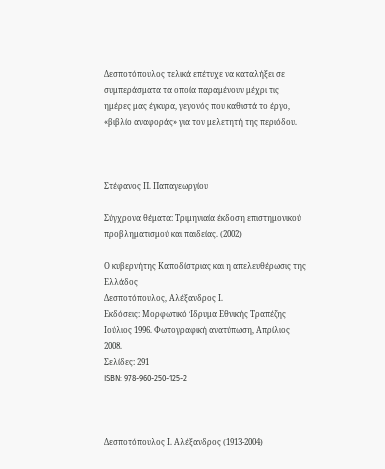Δεσποτόπουλος τελικά επέτυχε να καταλήξει σε συμπεράσματα τα οποία παραμένουν μέχρι τις ημέρες μας έγκυρα, γεγονός που καθιστά το έργο, «βιβλίο αναφοράς» για τον μελετητή της περιόδου.



Στέφανος Π. Παπαγεωργίου

Σύγχρονα θέματα: Τριμηνιαία έκδοση επιστημονικού προβληματισμού και παιδείας. (2002)

Ο κυβερνήτης Καποδίστριας και η απελευθέρωσις της Ελλάδος
Δεσποτόπουλος, Αλέξανδρος Ι.
Εκδόσεις: Μορφωτικό Ίδρυμα Εθνικής Τραπέζης
Ιούλιος 1996. Φωτογραφική ανατύπωση, Απρίλιος 2008.
Σελίδες: 291
ISBN: 978-960-250-125-2



Δεσποτόπουλος Ι. Αλέξανδρος (1913-2004)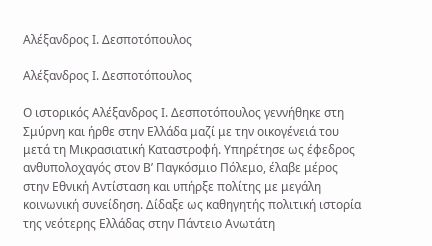Αλέξανδρος Ι. Δεσποτόπουλος

Αλέξανδρος Ι. Δεσποτόπουλος

Ο ιστορικός Αλέξανδρος Ι. Δεσποτόπουλος γεννήθηκε στη Σμύρνη και ήρθε στην Ελλάδα μαζί με την οικογένειά του μετά τη Μικρασιατική Καταστροφή. Υπηρέτησε ως έφεδρος ανθυπολοχαγός στον Β’ Παγκόσμιο Πόλεμο, έλαβε μέρος στην Εθνική Αντίσταση και υπήρξε πολίτης με μεγάλη κοινωνική συνείδηση. Δίδαξε ως καθηγητής πολιτική ιστορία της νεότερης Ελλάδας στην Πάντειο Ανωτάτη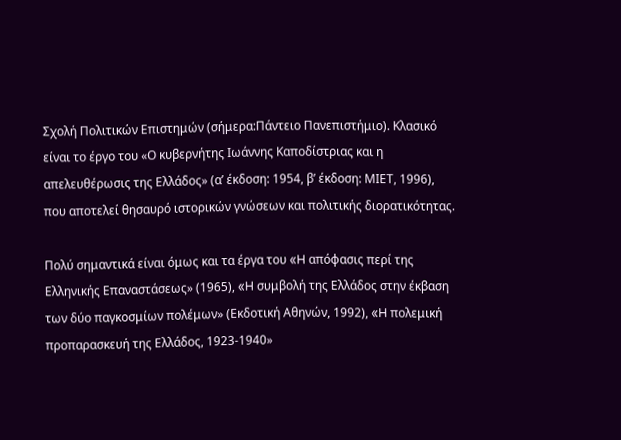Σχολή Πολιτικών Επιστημών (σήμερα:Πάντειο Πανεπιστήμιο). Κλασικό είναι το έργο του «Ο κυβερνήτης Ιωάννης Καποδίστριας και η απελευθέρωσις της Ελλάδος» (α’ έκδοση: 1954, β’ έκδοση: ΜΙΕΤ, 1996), που αποτελεί θησαυρό ιστορικών γνώσεων και πολιτικής διορατικότητας.

Πολύ σημαντικά είναι όμως και τα έργα του «H απόφασις περί της Ελληνικής Επαναστάσεως» (1965), «H συμβολή της Ελλάδος στην έκβαση των δύο παγκοσμίων πολέμων» (Εκδοτική Αθηνών, 1992), «H πολεμική προπαρασκευή της Ελλάδος, 1923-1940»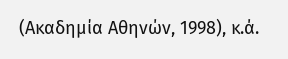(Ακαδημία Αθηνών, 1998), κ.ά.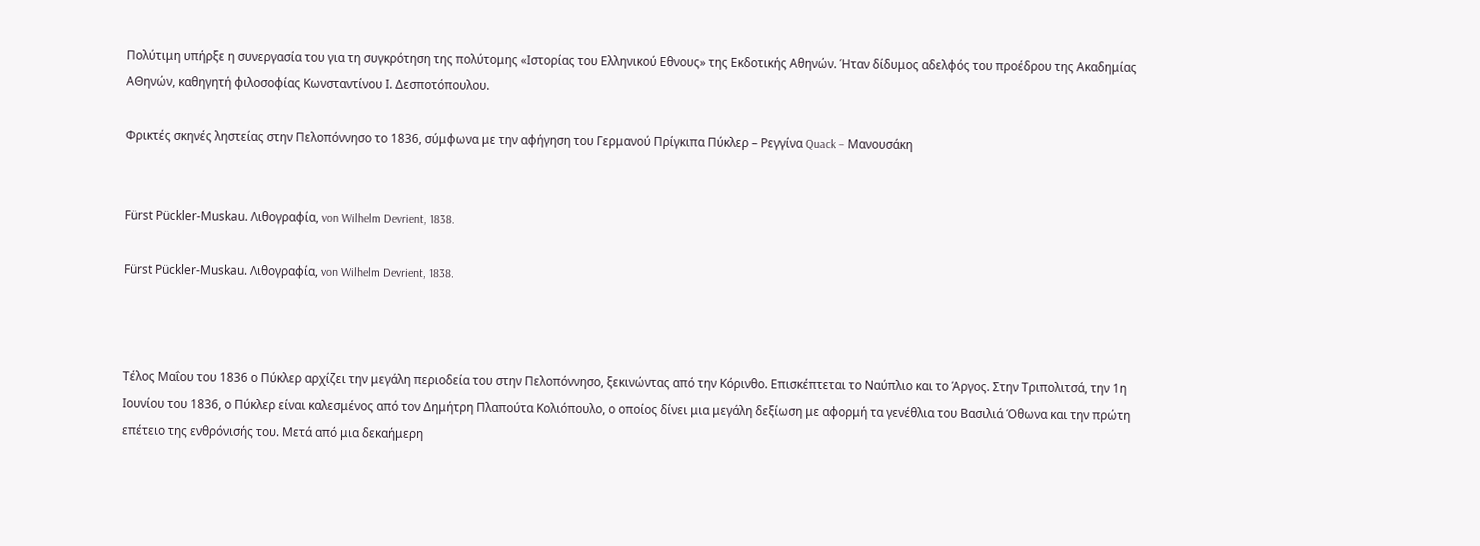Πολύτιμη υπήρξε η συνεργασία του για τη συγκρότηση της πολύτομης «Ιστορίας του Ελληνικού Εθνους» της Εκδοτικής Αθηνών. Ήταν δίδυμος αδελφός του προέδρου της Ακαδημίας ΑΘηνών, καθηγητή φιλοσοφίας Κωνσταντίνου Ι. Δεσποτόπουλου.

Φρικτές σκηνές ληστείας στην Πελοπόννησο το 1836, σύμφωνα με την αφήγηση του Γερμανού Πρίγκιπα Πύκλερ – Ρεγγίνα Quack – Μανουσάκη


Fürst Pückler-Muskau. Λιθογραφία, von Wilhelm Devrient, 1838.

Fürst Pückler-Muskau. Λιθογραφία, von Wilhelm Devrient, 1838.



Τέλος Μαΐου του 1836 ο Πύκλερ αρχίζει την μεγάλη περιοδεία του στην Πελοπόννησο, ξεκινώντας από την Κόρινθο. Επισκέπτεται το Ναύπλιο και το Άργος. Στην Τριπολιτσά, την 1η Ιουνίου του 1836, ο Πύκλερ είναι καλεσμένος από τον Δημήτρη Πλαπούτα Κολιόπουλο, ο οποίος δίνει μια μεγάλη δεξίωση με αφορμή τα γενέθλια του Βασιλιά Όθωνα και την πρώτη επέτειο της ενθρόνισής του. Μετά από μια δεκαήμερη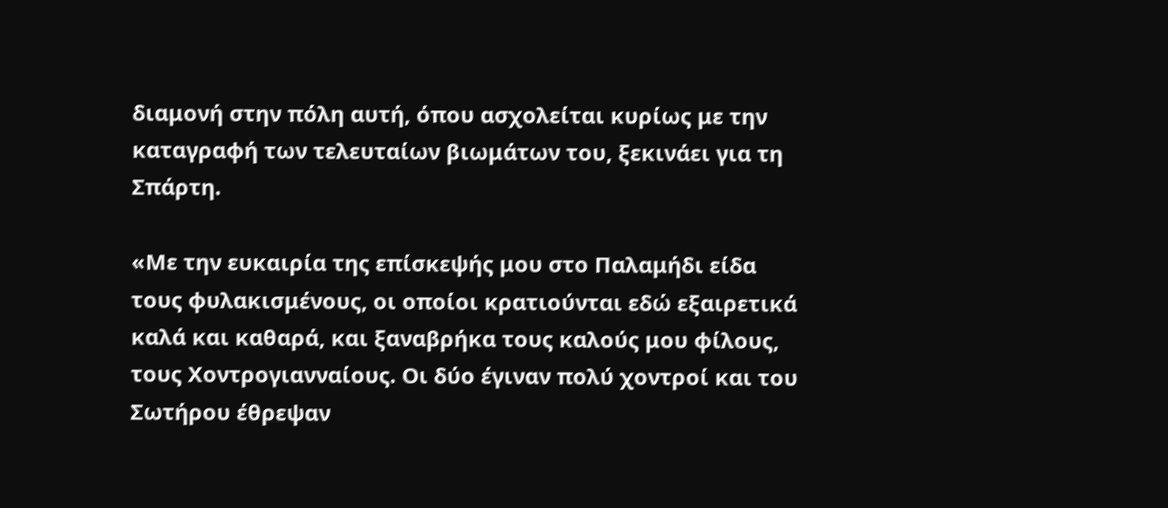διαμονή στην πόλη αυτή, όπου ασχολείται κυρίως με την καταγραφή των τελευταίων βιωμάτων του, ξεκινάει για τη Σπάρτη.

«Με την ευκαιρία της επίσκεψής μου στο Παλαμήδι είδα τους φυλακισμένους, οι οποίοι κρατιούνται εδώ εξαιρετικά καλά και καθαρά, και ξαναβρήκα τους καλούς μου φίλους, τους Χοντρογιανναίους. Οι δύο έγιναν πολύ χοντροί και του Σωτήρου έθρεψαν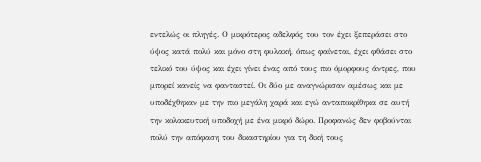εντελώς οι πληγές. Ο μικρότερος αδελφός του τον έχει ξεπεράσει στο ύψος κατά πολύ και μόνο στη φυλακή, όπως φαίνεται, έχει φθάσει στο τελικό του ύψος και έχει γίνει ένας από τους πιο όμορφους άντρες, που μπορεί κανείς να φανταστεί. Οι δύο με αναγνώρισαν αμέσως και με υποδέχθηκαν με την πιο μεγάλη χαρά και εγώ ανταποκρίθηκα σε αυτή την κολακευτική υποδοχή με ένα μικρό δώρο. Προφανώς δεν φοβούνται πολύ την απόφαση του δικαστηρίου για τη δική τους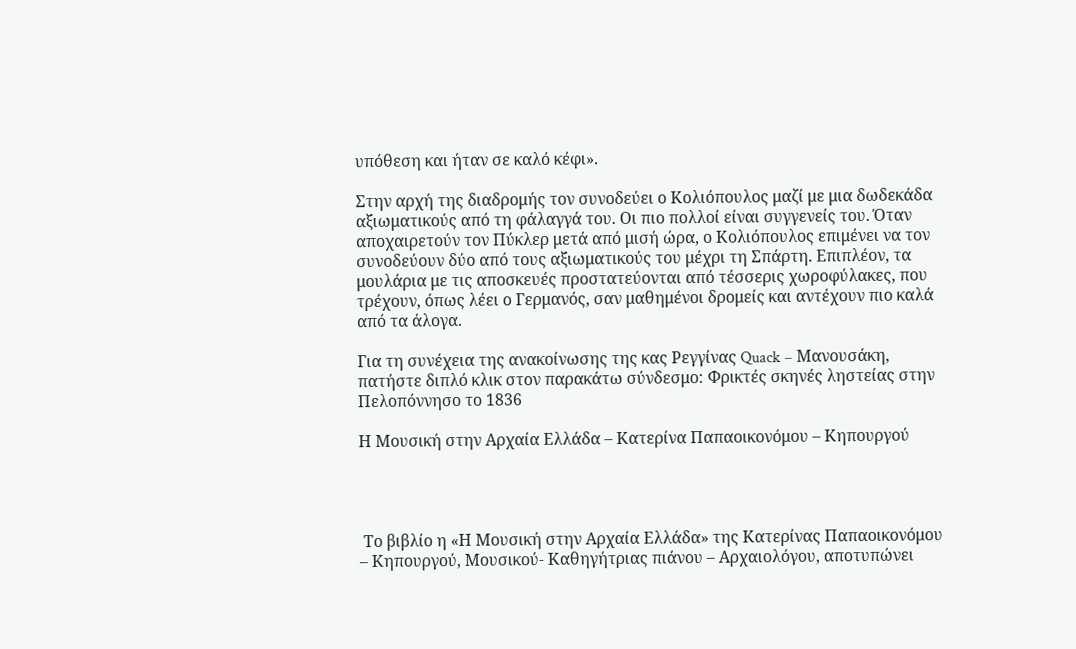υπόθεση και ήταν σε καλό κέφι».

Στην αρχή της διαδρομής τον συνοδεύει ο Κολιόπουλος μαζί με μια δωδεκάδα αξιωματικούς από τη φάλαγγά του. Οι πιο πολλοί είναι συγγενείς του. Όταν αποχαιρετούν τον Πύκλερ μετά από μισή ώρα, ο Κολιόπουλος επιμένει να τον συνοδεύουν δύο από τους αξιωματικούς του μέχρι τη Σπάρτη. Επιπλέον, τα μουλάρια με τις αποσκευές προστατεύονται από τέσσερις χωροφύλακες, που τρέχουν, όπως λέει ο Γερμανός, σαν μαθημένοι δρομείς και αντέχουν πιο καλά από τα άλογα.

Για τη συνέχεια της ανακοίνωσης της κας Ρεγγίνας Quack – Μανουσάκη, πατήστε διπλό κλικ στον παρακάτω σύνδεσμο: Φρικτές σκηνές ληστείας στην Πελοπόννησο το 1836

Η Μουσική στην Αρχαία Ελλάδα – Κατερίνα Παπαοικονόμου – Κηπουργού




 Το βιβλίο η «Η Μουσική στην Αρχαία Ελλάδα» της Κατερίνας Παπαοικονόμου – Κηπουργού, Μουσικού- Καθηγήτριας πιάνου – Αρχαιολόγου, αποτυπώνει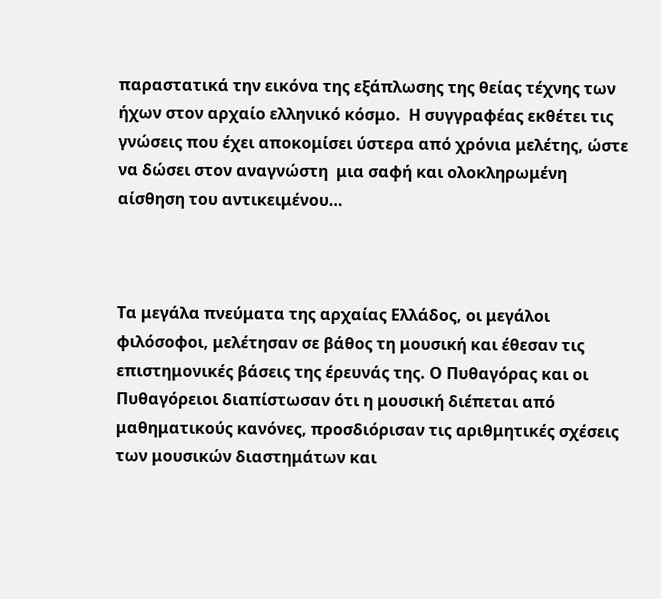παραστατικά την εικόνα της εξάπλωσης της θείας τέχνης των ήχων στον αρχαίο ελληνικό κόσμο.  Η συγγραφέας εκθέτει τις γνώσεις που έχει αποκομίσει ύστερα από χρόνια μελέτης, ώστε να δώσει στον αναγνώστη  μια σαφή και ολοκληρωμένη αίσθηση του αντικειμένου…



Τα μεγάλα πνεύματα της αρχαίας Ελλάδος, οι μεγάλοι φιλόσοφοι, μελέτησαν σε βάθος τη μουσική και έθεσαν τις επιστημονικές βάσεις της έρευνάς της. Ο Πυθαγόρας και οι Πυθαγόρειοι διαπίστωσαν ότι η μουσική διέπεται από μαθηματικούς κανόνες, προσδιόρισαν τις αριθμητικές σχέσεις των μουσικών διαστημάτων και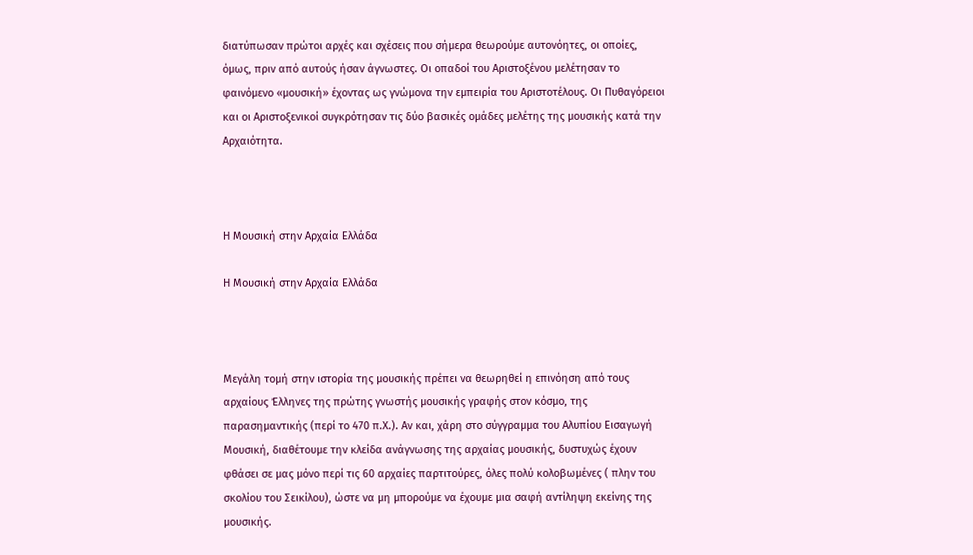διατύπωσαν πρώτοι αρχές και σχέσεις που σήμερα θεωρούμε αυτονόητες, οι οποίες, όμως, πριν από αυτούς ήσαν άγνωστες. Οι οπαδοί του Αριστοξένου μελέτησαν το φαινόμενο «μουσική» έχοντας ως γνώμονα την εμπειρία του Αριστοτέλους. Οι Πυθαγόρειοι και οι Αριστοξενικοί συγκρότησαν τις δύο βασικές ομάδες μελέτης της μουσικής κατά την Αρχαιότητα.



Η Μουσική στην Αρχαία Ελλάδα

Η Μουσική στην Αρχαία Ελλάδα



Μεγάλη τομή στην ιστορία της μουσικής πρέπει να θεωρηθεί η επινόηση από τους αρχαίους Έλληνες της πρώτης γνωστής μουσικής γραφής στον κόσμο, της παρασημαντικής (περί το 470 π.Χ.). Αν και, χάρη στο σύγγραμμα του Αλυπίου Εισαγωγή Μουσική, διαθέτουμε την κλείδα ανάγνωσης της αρχαίας μουσικής, δυστυχώς έχουν φθάσει σε μας μόνο περί τις 60 αρχαίες παρτιτούρες, όλες πολύ κολοβωμένες ( πλην του σκολίου του Σεικίλου), ώστε να μη μπορούμε να έχουμε μια σαφή αντίληψη εκείνης της μουσικής.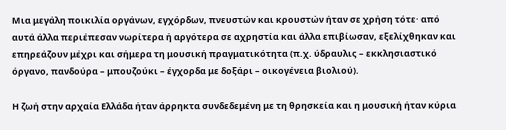Μια μεγάλη ποικιλία οργάνων, εγχόρδων, πνευστών και κρουστών ήταν σε χρήση τότε· από αυτά άλλα περιέπεσαν νωρίτερα ή αργότερα σε αχρηστία και άλλα επιβίωσαν, εξελίχθηκαν και επηρεάζουν μέχρι και σήμερα τη μουσική πραγματικότητα (π.χ. ύδραυλις – εκκλησιαστικό όργανο, πανδούρα – μπουζούκι – έγχορδα με δοξάρι – οικογένεια βιολιού).

Η ζωή στην αρχαία Ελλάδα ήταν άρρηκτα συνδεδεμένη με τη θρησκεία και η μουσική ήταν κύρια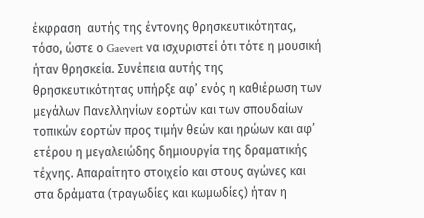έκφραση  αυτής της έντονης θρησκευτικότητας, τόσο, ώστε ο Gaevert να ισχυριστεί ότι τότε η μουσική ήταν θρησκεία. Συνέπεια αυτής της θρησκευτικότητας υπήρξε αφ’ ενός η καθιέρωση των μεγάλων Πανελληνίων εορτών και των σπουδαίων τοπικών εορτών προς τιμήν θεών και ηρώων και αφ’ ετέρου η μεγαλειώδης δημιουργία της δραματικής τέχνης. Απαραίτητο στοιχείο και στους αγώνες και στα δράματα (τραγωδίες και κωμωδίες) ήταν η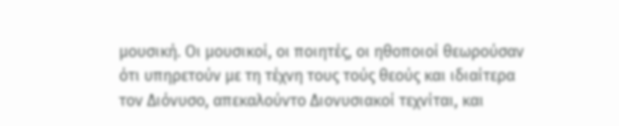μουσική. Οι μουσικοί, οι ποιητές, οι ηθοποιοί θεωρούσαν ότι υπηρετούν με τη τέχνη τους τούς θεούς και ιδιαίτερα τον Διόνυσο, απεκαλούντο Διονυσιακοί τεχνίται, και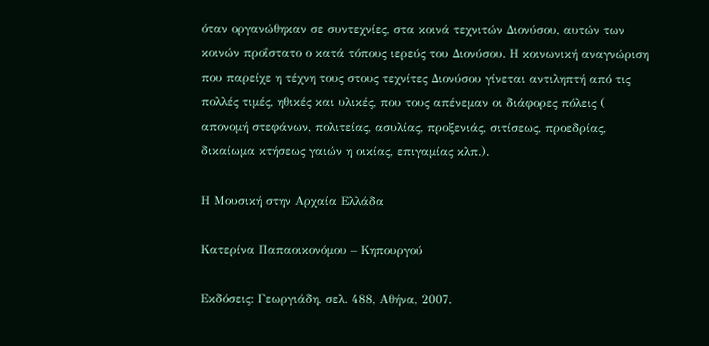όταν οργανώθηκαν σε συντεχνίες, στα κοινά τεχνιτών Διονύσου, αυτών των κοινών προΐστατο ο κατά τόπους ιερεύς του Διονύσου. Η κοινωνική αναγνώριση που παρείχε η τέχνη τους στους τεχνίτες Διονύσου γίνεται αντιληπτή από τις πολλές τιμές, ηθικές και υλικές, που τους απένεμαν οι διάφορες πόλεις ( απονομή στεφάνων, πολιτείας, ασυλίας, προξενιάς, σιτίσεως, προεδρίας, δικαίωμα κτήσεως γαιών η οικίας, επιγαμίας κλπ.).

Η Μουσική στην Αρχαία Ελλάδα

Κατερίνα Παπαοικονόμου – Κηπουργού

Εκδόσεις: Γεωργιάδη, σελ. 488, Αθήνα, 2007.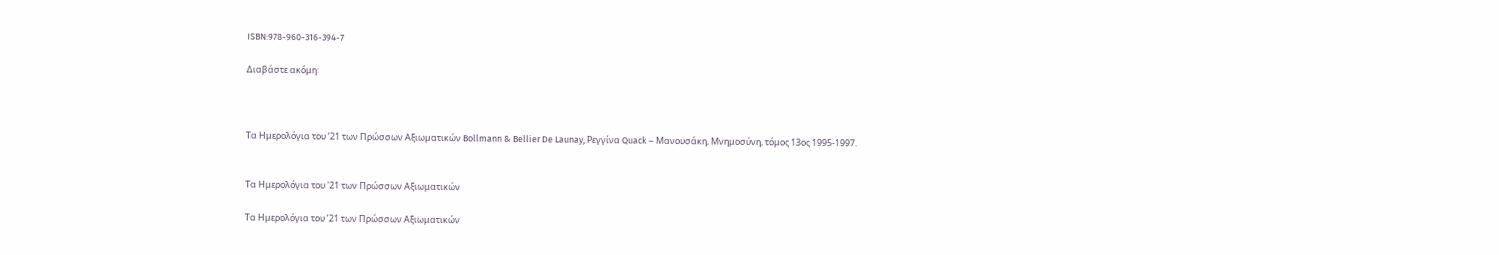ISBN:978-960-316-394-7

Διαβάστε ακόμη:



Τα Ημερολόγια του ’21 των Πρώσσων Αξιωματικών Bollmann & Bellier De Launay, Ρεγγίνα Quack – Μανουσάκη, Μνημοσύνη, τόμος 13ος 1995-1997.


Τα Ημερολόγια του '21 των Πρώσσων Αξιωματικών

Τα Ημερολόγια του ’21 των Πρώσσων Αξιωματικών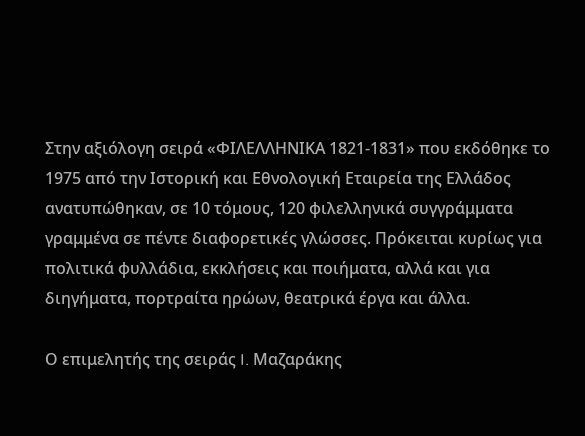Στην αξιόλογη σειρά «ΦΙΛΕΛΛΗΝΙΚΑ 1821-1831» που εκδόθηκε το 1975 από την Ιστορική και Εθνολογική Εταιρεία της Ελλάδος ανατυπώθηκαν, σε 10 τόμους, 120 φιλελληνικά συγγράμματα γραμμένα σε πέντε διαφορετικές γλώσσες. Πρόκειται κυρίως για πολιτικά φυλλάδια, εκκλήσεις και ποιήματα, αλλά και για διηγήματα, πορτραίτα ηρώων, θεατρικά έργα και άλλα.

Ο επιμελητής της σειράς I. Μαζαράκης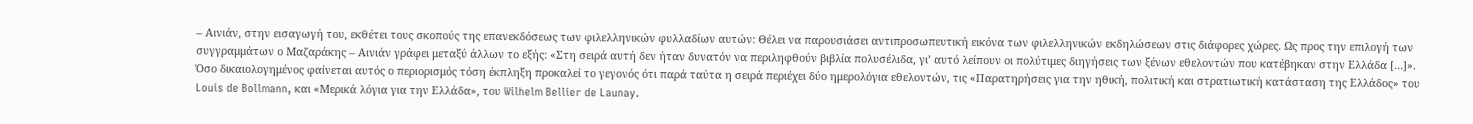– Αινιάν, στην εισαγωγή του, εκθέτει τους σκοπούς της επανεκδόσεως των φιλελληνικών φυλλαδίων αυτών: Θέλει να παρουσιάσει αντιπροσωπευτική εικόνα των φιλελληνικών εκδηλώσεων στις διάφορες χώρες. Ως προς την επιλογή των συγγραμμάτων ο Μαζαράκης – Αινιάν γράφει μεταξύ άλλων το εξής: «Στη σειρά αυτή δεν ήταν δυνατόν να περιληφθούν βιβλία πολυσέλιδα, γι’ αυτό λείπουν οι πολύτιμες διηγήσεις των ξένων εθελοντών που κατέβηκαν στην Ελλάδα […]». Όσο δικαιολογημένος φαίνεται αυτός ο περιορισμός τόση έκπληξη προκαλεί το γεγονός ότι παρά ταύτα η σειρά περιέχει δύο ημερολόγια εθελοντών, τις «Παρατηρήσεις για την ηθική, πολιτική και στρατιωτική κατάσταση της Ελλάδος» του Louis de Bollmann, και «Μερικά λόγια για την Ελλάδα», του Wilhelm Bellier de Launay.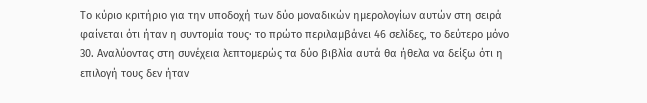Tο κύριο κριτήριο για την υποδοχή των δύο μοναδικών ημερολογίων αυτών στη σειρά φαίνεται ότι ήταν η συντομία τους· το πρώτο περιλαμβάνει 46 σελίδες, το δεύτερο μόνο 30. Αναλύοντας στη συνέχεια λεπτομερώς τα δύο βιβλία αυτά θα ήθελα να δείξω ότι η επιλογή τους δεν ήταν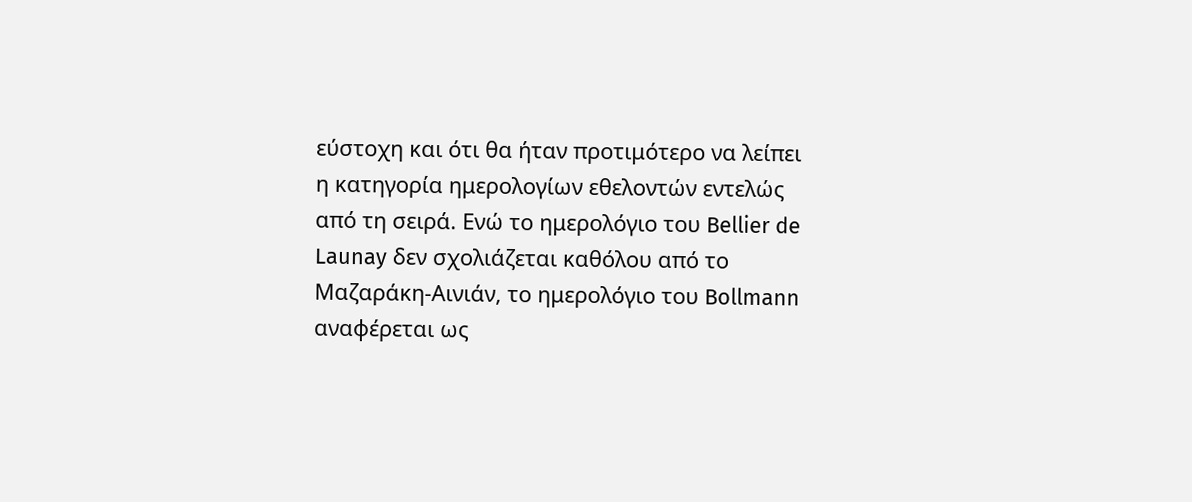εύστοχη και ότι θα ήταν προτιμότερο να λείπει η κατηγορία ημερολογίων εθελοντών εντελώς από τη σειρά. Ενώ το ημερολόγιο του Bellier de Launay δεν σχολιάζεται καθόλου από το Μαζαράκη-Αινιάν, το ημερολόγιο του Bollmann αναφέρεται ως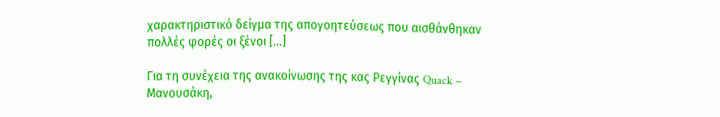χαρακτηριστικό δείγμα της απογοητεύσεως που αισθάνθηκαν πολλές φορές οι ξένοι […]

Για τη συνέχεια της ανακοίνωσης της κας Ρεγγίνας Quack – Μανουσάκη,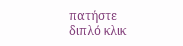πατήστε διπλό κλικ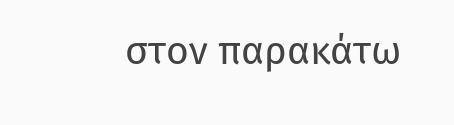στον παρακάτω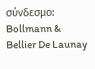σύνδεσμο: Bollmann & Bellier De Launay